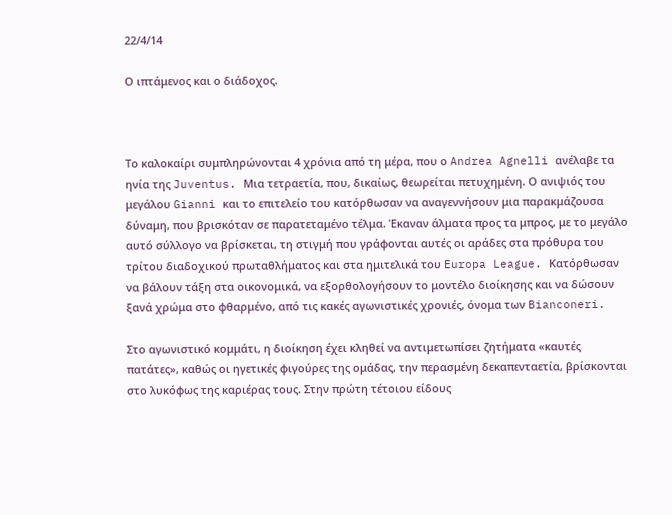22/4/14

Ο ιπτάμενος και ο διάδοχος.



Το καλοκαίρι συμπληρώνονται 4 χρόνια από τη μέρα, που ο Andrea Agnelli ανέλαβε τα ηνία της Juventus. Μια τετραετία, που, δικαίως, θεωρείται πετυχημένη. Ο ανιψιός του μεγάλου Gianni και το επιτελείο του κατόρθωσαν να αναγεννήσουν μια παρακμάζουσα δύναμη, που βρισκόταν σε παρατεταμένο τέλμα. Έκαναν άλματα προς τα μπρος, με το μεγάλο αυτό σύλλογο να βρίσκεται, τη στιγμή που γράφονται αυτές οι αράδες στα πρόθυρα του τρίτου διαδοχικού πρωταθλήματος και στα ημιτελικά του Europa League. Κατόρθωσαν να βάλουν τάξη στα οικονομικά, να εξορθολογήσουν το μοντέλο διοίκησης και να δώσουν ξανά χρώμα στο φθαρμένο, από τις κακές αγωνιστικές χρονιές, όνομα των Bianconeri.

Στο αγωνιστικό κομμάτι, η διοίκηση έχει κληθεί να αντιμετωπίσει ζητήματα «καυτές πατάτες», καθώς οι ηγετικές φιγούρες της ομάδας, την περασμένη δεκαπενταετία, βρίσκονται στο λυκόφως της καριέρας τους. Στην πρώτη τέτοιου είδους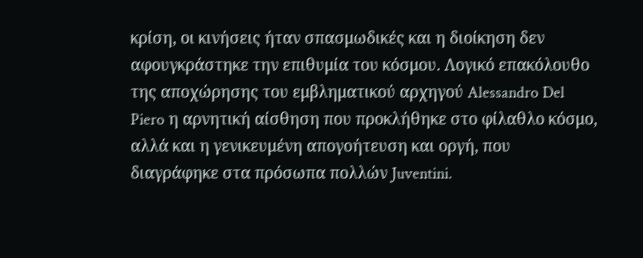κρίση, οι κινήσεις ήταν σπασμωδικές και η διοίκηση δεν αφουγκράστηκε την επιθυμία του κόσμου. Λογικό επακόλουθο της αποχώρησης του εμβληματικού αρχηγού Alessandro Del Piero η αρνητική αίσθηση που προκλήθηκε στο φίλαθλο κόσμο, αλλά και η γενικευμένη απογοήτευση και οργή, που διαγράφηκε στα πρόσωπα πολλών Juventini.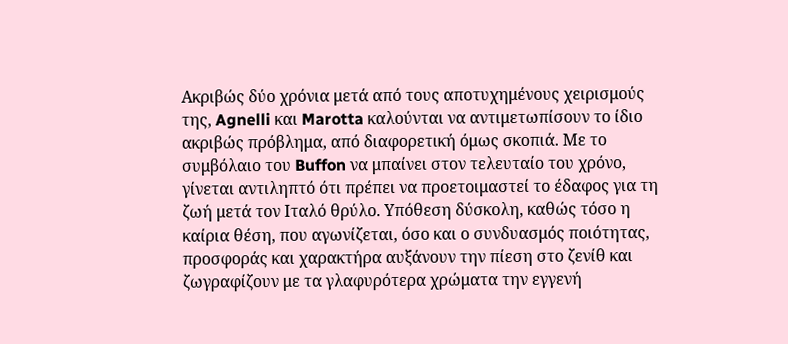Ακριβώς δύο χρόνια μετά από τους αποτυχημένους χειρισμούς της, Agnelli και Marotta καλούνται να αντιμετωπίσουν το ίδιο ακριβώς πρόβλημα, από διαφορετική όμως σκοπιά. Με το συμβόλαιο του Buffon να μπαίνει στον τελευταίο του χρόνο, γίνεται αντιληπτό ότι πρέπει να προετοιμαστεί το έδαφος για τη ζωή μετά τον Ιταλό θρύλο. Υπόθεση δύσκολη, καθώς τόσο η καίρια θέση, που αγωνίζεται, όσο και ο συνδυασμός ποιότητας, προσφοράς και χαρακτήρα αυξάνουν την πίεση στο ζενίθ και ζωγραφίζουν με τα γλαφυρότερα χρώματα την εγγενή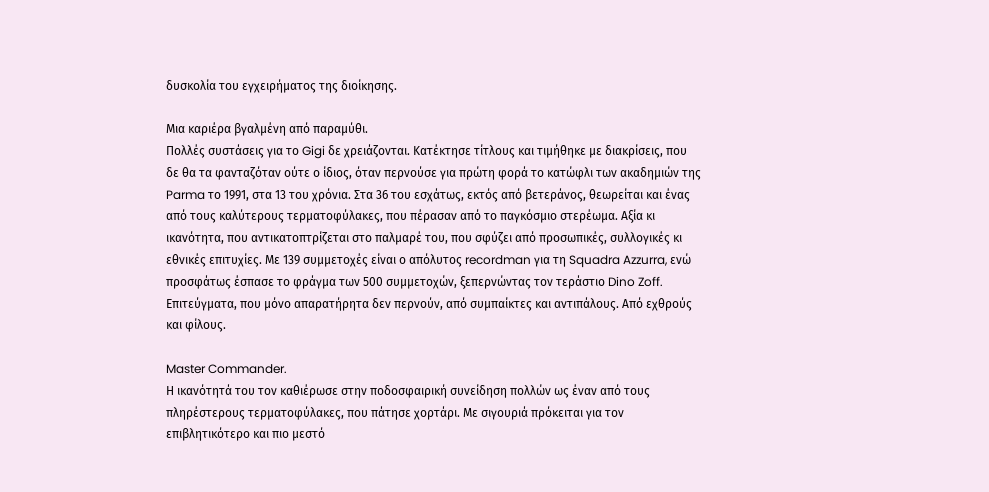δυσκολία του εγχειρήματος της διοίκησης.

Μια καριέρα βγαλμένη από παραμύθι.
Πολλές συστάσεις για το Gigi δε χρειάζονται. Κατέκτησε τίτλους και τιμήθηκε με διακρίσεις, που δε θα τα φανταζόταν ούτε ο ίδιος, όταν περνούσε για πρώτη φορά το κατώφλι των ακαδημιών της Parma το 1991, στα 13 του χρόνια. Στα 36 του εσχάτως, εκτός από βετεράνος, θεωρείται και ένας από τους καλύτερους τερματοφύλακες, που πέρασαν από το παγκόσμιο στερέωμα. Αξία κι ικανότητα, που αντικατοπτρίζεται στο παλμαρέ του, που σφύζει από προσωπικές, συλλογικές κι εθνικές επιτυχίες. Με 139 συμμετοχές είναι ο απόλυτος recordman για τη Squadra Azzurra, ενώ προσφάτως έσπασε το φράγμα των 500 συμμετοχών, ξεπερνώντας τον τεράστιο Dino Zoff. Επιτεύγματα, που μόνο απαρατήρητα δεν περνούν, από συμπαίκτες και αντιπάλους. Από εχθρούς και φίλους.

Master Commander.
Η ικανότητά του τον καθιέρωσε στην ποδοσφαιρική συνείδηση πολλών ως έναν από τους πληρέστερους τερματοφύλακες, που πάτησε χορτάρι. Με σιγουριά πρόκειται για τον επιβλητικότερο και πιο μεστό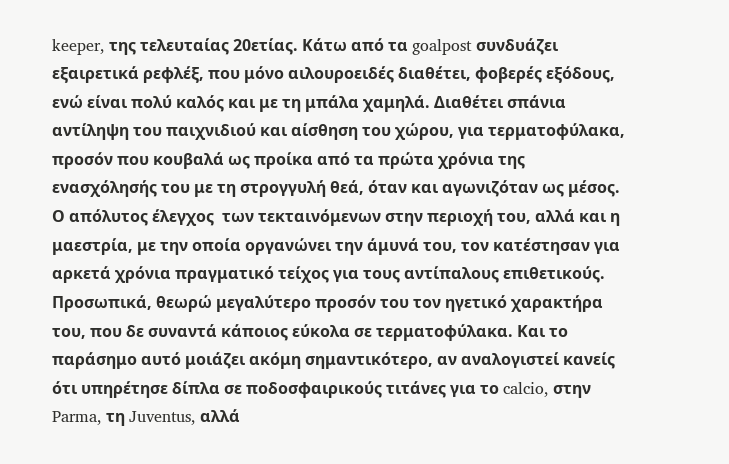keeper, της τελευταίας 20ετίας. Κάτω από τα goalpost συνδυάζει εξαιρετικά ρεφλέξ, που μόνο αιλουροειδές διαθέτει, φοβερές εξόδους, ενώ είναι πολύ καλός και με τη μπάλα χαμηλά. Διαθέτει σπάνια αντίληψη του παιχνιδιού και αίσθηση του χώρου, για τερματοφύλακα, προσόν που κουβαλά ως προίκα από τα πρώτα χρόνια της ενασχόλησής του με τη στρογγυλή θεά, όταν και αγωνιζόταν ως μέσος. Ο απόλυτος έλεγχος  των τεκταινόμενων στην περιοχή του, αλλά και η μαεστρία, με την οποία οργανώνει την άμυνά του, τον κατέστησαν για αρκετά χρόνια πραγματικό τείχος για τους αντίπαλους επιθετικούς. Προσωπικά, θεωρώ μεγαλύτερο προσόν του τον ηγετικό χαρακτήρα του, που δε συναντά κάποιος εύκολα σε τερματοφύλακα. Και το παράσημο αυτό μοιάζει ακόμη σημαντικότερο, αν αναλογιστεί κανείς ότι υπηρέτησε δίπλα σε ποδοσφαιρικούς τιτάνες για το calcio, στην Parma, τη Juventus, αλλά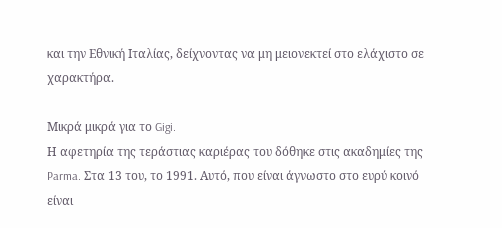και την Εθνική Ιταλίας, δείχνοντας να μη μειονεκτεί στο ελάχιστο σε χαρακτήρα.

Μικρά μικρά για το Gigi.
Η αφετηρία της τεράστιας καριέρας του δόθηκε στις ακαδημίες της Parma. Στα 13 του, το 1991. Αυτό, που είναι άγνωστο στο ευρύ κοινό είναι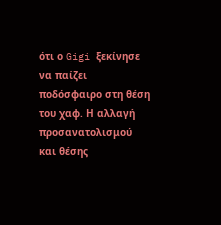ότι ο Gigi ξεκίνησε να παίζει ποδόσφαιρο στη θέση του χαφ. Η αλλαγή προσανατολισμού και θέσης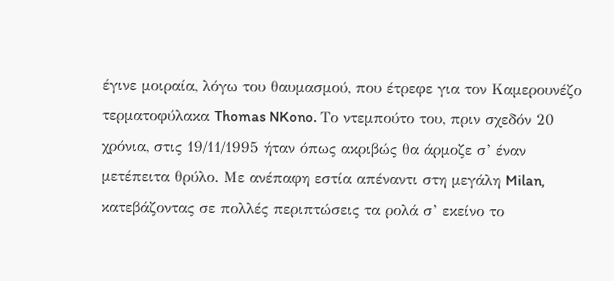έγινε μοιραία, λόγω του θαυμασμού, που έτρεφε για τον Καμερουνέζο τερματοφύλακα Thomas NKono. Το ντεμπούτο του, πριν σχεδόν 20 χρόνια, στις 19/11/1995 ήταν όπως ακριβώς θα άρμοζε σ’ έναν μετέπειτα θρύλο. Με ανέπαφη εστία απέναντι στη μεγάλη Milan, κατεβάζοντας σε πολλές περιπτώσεις τα ρολά σ’ εκείνο το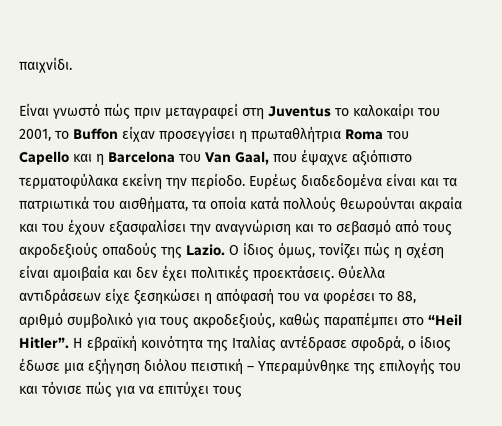παιχνίδι.

Είναι γνωστό πώς πριν μεταγραφεί στη Juventus το καλοκαίρι του 2001, το Buffon είχαν προσεγγίσει η πρωταθλήτρια Roma του Capello και η Barcelona του Van Gaal, που έψαχνε αξιόπιστο τερματοφύλακα εκείνη την περίοδο. Ευρέως διαδεδομένα είναι και τα πατριωτικά του αισθήματα, τα οποία κατά πολλούς θεωρούνται ακραία και του έχουν εξασφαλίσει την αναγνώριση και το σεβασμό από τους ακροδεξιούς οπαδούς της Lazio. Ο ίδιος όμως, τονίζει πώς η σχέση είναι αμοιβαία και δεν έχει πολιτικές προεκτάσεις. Θύελλα αντιδράσεων είχε ξεσηκώσει η απόφασή του να φορέσει το 88, αριθμό συμβολικό για τους ακροδεξιούς, καθώς παραπέμπει στο “Heil Hitler”. Η εβραϊκή κοινότητα της Ιταλίας αντέδρασε σφοδρά, ο ίδιος έδωσε μια εξήγηση διόλου πειστική – Υπεραμύνθηκε της επιλογής του και τόνισε πώς για να επιτύχει τους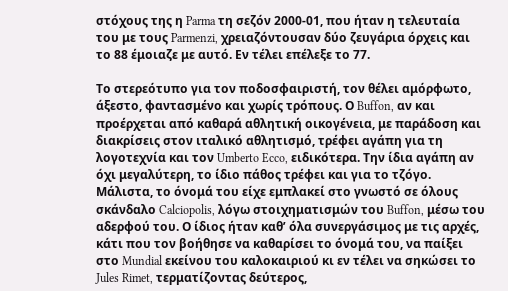στόχους της η Parma τη σεζόν 2000-01, που ήταν η τελευταία του με τους Parmenzi, χρειαζόντουσαν δύο ζευγάρια όρχεις και το 88 έμοιαζε με αυτό. Εν τέλει επέλεξε το 77.

Το στερεότυπο για τον ποδοσφαιριστή, τον θέλει αμόρφωτο, άξεστο, φαντασμένο και χωρίς τρόπους. Ο Buffon, αν και προέρχεται από καθαρά αθλητική οικογένεια, με παράδοση και διακρίσεις στον ιταλικό αθλητισμό, τρέφει αγάπη για τη λογοτεχνία και τον Umberto Ecco, ειδικότερα. Την ίδια αγάπη αν όχι μεγαλύτερη, το ίδιο πάθος τρέφει και για το τζόγο. Μάλιστα, το όνομά του είχε εμπλακεί στο γνωστό σε όλους σκάνδαλο Calciopolis, λόγω στοιχηματισμών του Buffon, μέσω του αδερφού του. Ο ίδιος ήταν καθ’ όλα συνεργάσιμος με τις αρχές, κάτι που τον βοήθησε να καθαρίσει το όνομά του, να παίξει στο Mundial εκείνου του καλοκαιριού κι εν τέλει να σηκώσει το Jules Rimet, τερματίζοντας δεύτερος,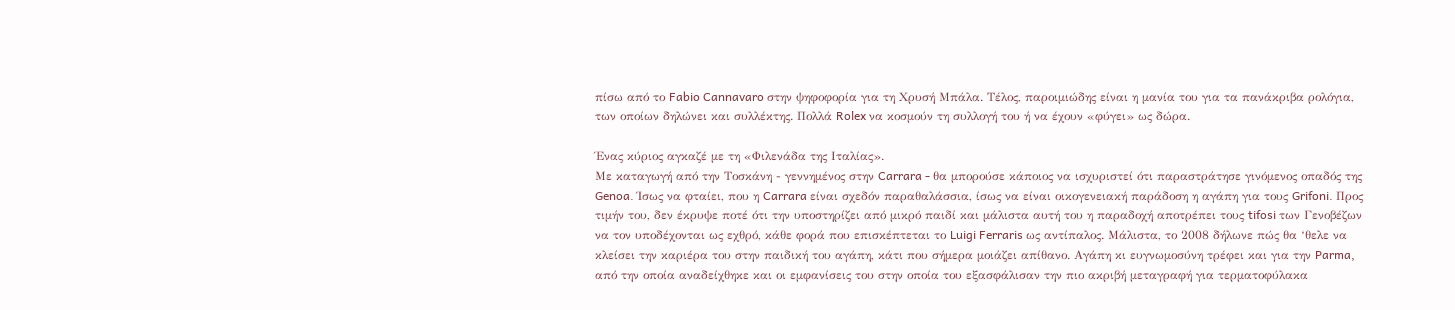πίσω από το Fabio Cannavaro στην ψηφοφορία για τη Χρυσή Μπάλα. Τέλος, παροιμιώδης είναι η μανία του για τα πανάκριβα ρολόγια, των οποίων δηλώνει και συλλέκτης. Πολλά Rolex να κοσμούν τη συλλογή του ή να έχουν «φύγει» ως δώρα.

Ένας κύριος αγκαζέ με τη «Φιλενάδα της Ιταλίας».
Με καταγωγή από την Τοσκάνη - γεννημένος στην Carrara - θα μπορούσε κάποιος να ισχυριστεί ότι παραστράτησε γινόμενος οπαδός της Genoa. Ίσως να φταίει, που η Carrara είναι σχεδόν παραθαλάσσια, ίσως να είναι οικογενειακή παράδοση η αγάπη για τους Grifoni. Προς τιμήν του, δεν έκρυψε ποτέ ότι την υποστηρίζει από μικρό παιδί και μάλιστα αυτή του η παραδοχή αποτρέπει τους tifosi των Γενοβέζων να τον υποδέχονται ως εχθρό, κάθε φορά που επισκέπτεται το Luigi Ferraris ως αντίπαλος. Μάλιστα, το 2008 δήλωνε πώς θα ‘θελε να κλείσει την καριέρα του στην παιδική του αγάπη, κάτι που σήμερα μοιάζει απίθανο. Αγάπη κι ευγνωμοσύνη τρέφει και για την Parma, από την οποία αναδείχθηκε και οι εμφανίσεις του στην οποία του εξασφάλισαν την πιο ακριβή μεταγραφή για τερματοφύλακα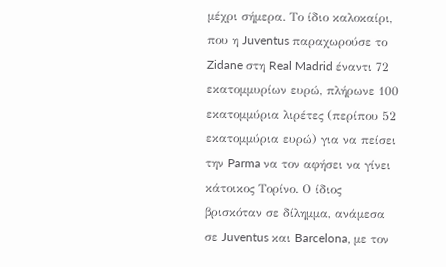μέχρι σήμερα. Το ίδιο καλοκαίρι, που η Juventus παραχωρούσε το Zidane στη Real Madrid έναντι 72 εκατομμυρίων ευρώ, πλήρωνε 100 εκατομμύρια λιρέτες (περίπου 52 εκατομμύρια ευρώ) για να πείσει την Parma να τον αφήσει να γίνει κάτοικος Τορίνο. Ο ίδιος βρισκόταν σε δίλημμα, ανάμεσα σε Juventus και Barcelona, με τον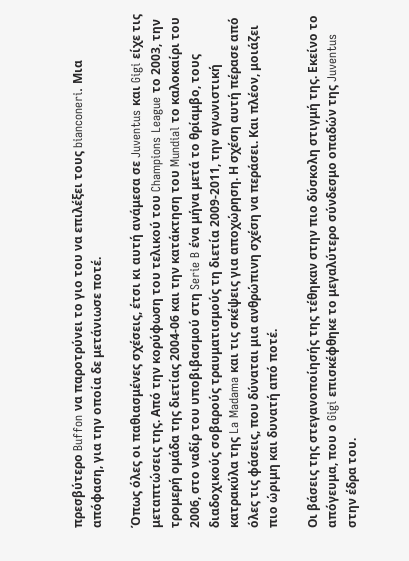πρεσβύτερο Buffon να παροτρύνει το γιο του να επιλέξει τους bianconeri. Μια απόφαση, για την οποία δε μετάνιωσε ποτέ.

Όπως όλες οι παθιασμένες σχέσεις, έτσι κι αυτή ανάμεσα σε Juventus και Gigi είχε τις μεταπτώσεις της. Από την κορύφωση του τελικού του Champions League το 2003, την τρομερή ομάδα της διετίας 2004-06 και την κατάκτηση του Mundial το καλοκαίρι του 2006, στο ναδίρ του υποβιβασμού στη Serie B ένα μήνα μετά το θρίαμβο, τους διαδοχικούς σοβαρούς τραυματισμούς τη διετία 2009-2011, την αγωνιστική κατρακύλα της La Madama και τις σκέψεις για αποχώρηση. Η σχέση αυτή πέρασε από όλες τις φάσεις, που δύναται μια ανθρώπινη σχέση να περάσει. Και πλέον, μοιάζει πιο ώριμη και δυνατή από ποτέ.

Οι βάσεις της στεγανοποίησής της τέθηκαν στην πιο δύσκολη στιγμή της. Εκείνο το απόγευμα, που ο Gigi επισκέφθηκε το μεγαλύτερο σύνδεσμο οπαδών της Juventus στην έδρα του.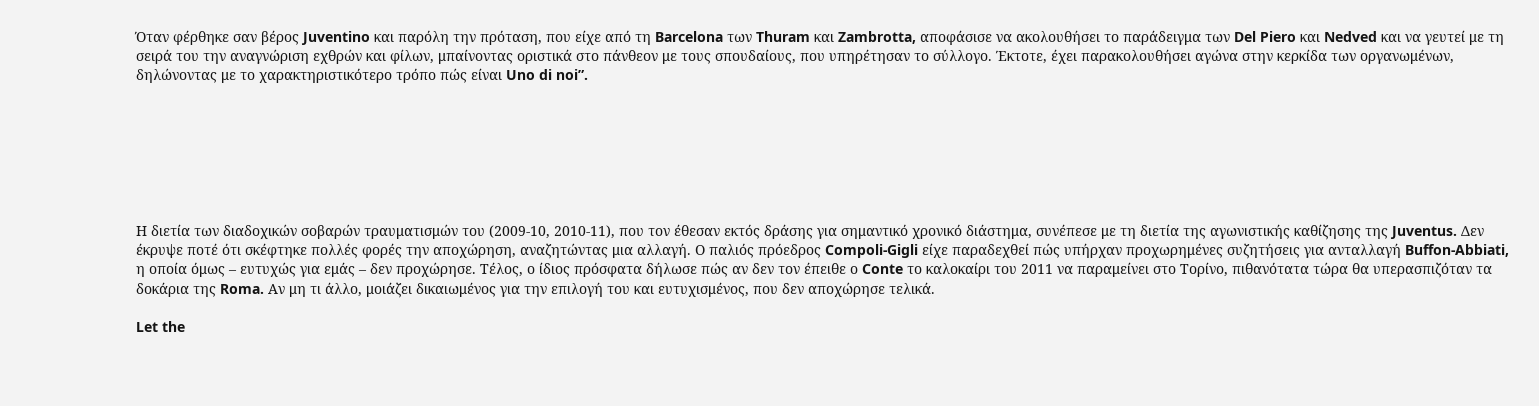Όταν φέρθηκε σαν βέρος Juventino και παρόλη την πρόταση, που είχε από τη Barcelona των Thuram και Zambrotta, αποφάσισε να ακολουθήσει το παράδειγμα των Del Piero και Nedved και να γευτεί με τη σειρά του την αναγνώριση εχθρών και φίλων, μπαίνοντας οριστικά στο πάνθεον με τους σπουδαίους, που υπηρέτησαν το σύλλογο. Έκτοτε, έχει παρακολουθήσει αγώνα στην κερκίδα των οργανωμένων, δηλώνοντας με το χαρακτηριστικότερο τρόπο πώς είναι Uno di noi”.







Η διετία των διαδοχικών σοβαρών τραυματισμών του (2009-10, 2010-11), που τον έθεσαν εκτός δράσης για σημαντικό χρονικό διάστημα, συνέπεσε με τη διετία της αγωνιστικής καθίζησης της Juventus. Δεν έκρυψε ποτέ ότι σκέφτηκε πολλές φορές την αποχώρηση, αναζητώντας μια αλλαγή. Ο παλιός πρόεδρος Compoli-Gigli είχε παραδεχθεί πώς υπήρχαν προχωρημένες συζητήσεις για ανταλλαγή Buffon-Abbiati, η οποία όμως – ευτυχώς για εμάς – δεν προχώρησε. Τέλος, ο ίδιος πρόσφατα δήλωσε πώς αν δεν τον έπειθε ο Conte το καλοκαίρι του 2011 να παραμείνει στο Τορίνο, πιθανότατα τώρα θα υπερασπιζόταν τα δοκάρια της Roma. Αν μη τι άλλο, μοιάζει δικαιωμένος για την επιλογή του και ευτυχισμένος, που δεν αποχώρησε τελικά.

Let the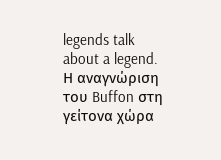legends talk about a legend.
Η αναγνώριση του Buffon στη γείτονα χώρα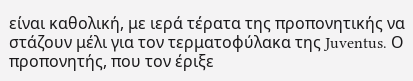είναι καθολική, με ιερά τέρατα της προπονητικής να στάζουν μέλι για τον τερματοφύλακα της Juventus. Ο προπονητής, που τον έριξε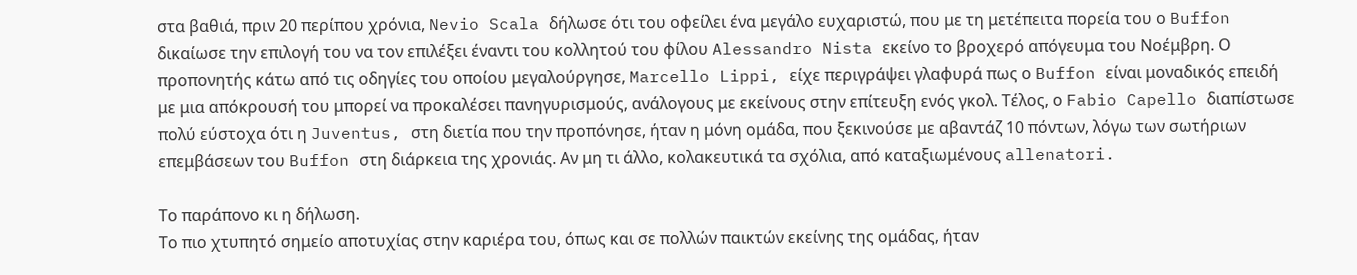στα βαθιά, πριν 20 περίπου χρόνια, Nevio Scala δήλωσε ότι του οφείλει ένα μεγάλο ευχαριστώ, που με τη μετέπειτα πορεία του ο Buffon δικαίωσε την επιλογή του να τον επιλέξει έναντι του κολλητού του φίλου Alessandro Nista εκείνο το βροχερό απόγευμα του Νοέμβρη. Ο προπονητής κάτω από τις οδηγίες του οποίου μεγαλούργησε, Marcello Lippi, είχε περιγράψει γλαφυρά πως ο Buffon είναι μοναδικός επειδή με μια απόκρουσή του μπορεί να προκαλέσει πανηγυρισμούς, ανάλογους με εκείνους στην επίτευξη ενός γκολ. Τέλος, ο Fabio Capello διαπίστωσε πολύ εύστοχα ότι η Juventus, στη διετία που την προπόνησε, ήταν η μόνη ομάδα, που ξεκινούσε με αβαντάζ 10 πόντων, λόγω των σωτήριων επεμβάσεων του Buffon στη διάρκεια της χρονιάς. Αν μη τι άλλο, κολακευτικά τα σχόλια, από καταξιωμένους allenatori.

Το παράπονο κι η δήλωση.
Το πιο χτυπητό σημείο αποτυχίας στην καριέρα του, όπως και σε πολλών παικτών εκείνης της ομάδας, ήταν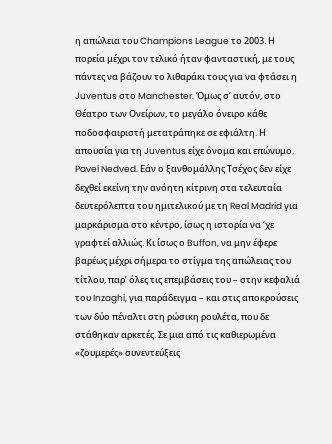η απώλεια του Champions League το 2003. Η πορεία μέχρι τον τελικό ήταν φανταστική, με τους πάντες να βάζουν το λιθαράκι τους για να φτάσει η Juventus στο Manchester. Όμως σ’ αυτόν, στο Θέατρο των Ονείρων, το μεγάλο όνειρο κάθε ποδοσφαιριστή μετατράπηκε σε εφιάλτη. Η απουσία για τη Juventus είχε όνομα και επώνυμο. Pavel Nedved. Εάν ο ξανθομάλλης Τσέχος δεν είχε δεχθεί εκείνη την ανόητη κίτρινη στα τελευταία δευτερόλεπτα του ημιτελικού με τη Real Madrid για μαρκάρισμα στο κέντρο, ίσως η ιστορία να ‘χε γραφτεί αλλιώς. Κι ίσως ο Buffon, να μην έφερε βαρέως μέχρι σήμερα το στίγμα της απώλειας του τίτλου, παρ’ όλες τις επεμβάσεις του – στην κεφαλιά του Inzaghi, για παράδειγμα – και στις αποκρούσεις των δύο πέναλτι στη ρώσικη ρουλέτα, που δε στάθηκαν αρκετές. Σε μια από τις καθιερωμένα «ζουμερές» συνεντεύξεις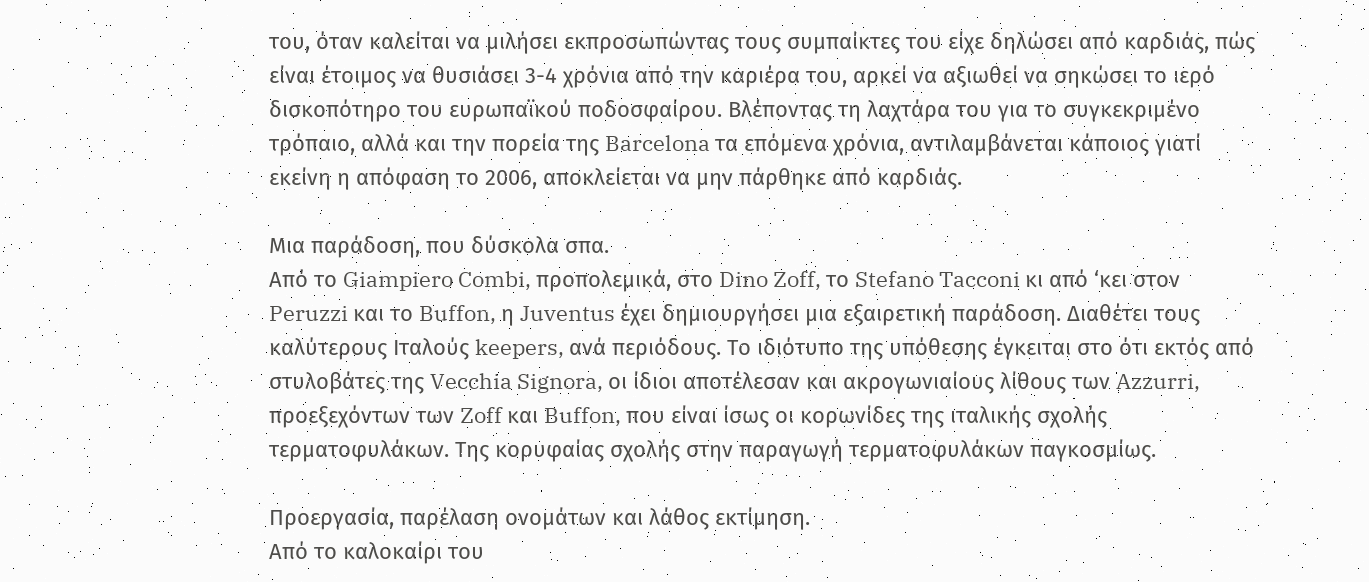του, όταν καλείται να μιλήσει εκπροσωπώντας τους συμπαίκτες του είχε δηλώσει από καρδιάς, πώς είναι έτοιμος να θυσιάσει 3-4 χρόνια από την καριέρα του, αρκεί να αξιωθεί να σηκώσει το ιερό δισκοπότηρο του ευρωπαϊκού ποδοσφαίρου. Βλέποντας τη λαχτάρα του για το συγκεκριμένο τρόπαιο, αλλά και την πορεία της Barcelona τα επόμενα χρόνια, αντιλαμβάνεται κάποιος γιατί εκείνη η απόφαση το 2006, αποκλείεται να μην πάρθηκε από καρδιάς.

Μια παράδοση, που δύσκολα σπα.
Από το Giampiero Combi, προπολεμικά, στο Dino Zoff, το Stefano Tacconi κι από ‘κει στον Peruzzi και το Buffon, η Juventus έχει δημιουργήσει μια εξαιρετική παράδοση. Διαθέτει τους καλύτερους Ιταλούς keepers, ανά περιόδους. Το ιδιότυπο της υπόθεσης έγκειται στο ότι εκτός από στυλοβάτες της Vecchia Signora, οι ίδιοι αποτέλεσαν και ακρογωνιαίους λίθους των Azzurri, προεξεχόντων των Zoff και Buffon, που είναι ίσως οι κορωνίδες της ιταλικής σχολής τερματοφυλάκων. Της κορυφαίας σχολής στην παραγωγή τερματοφυλάκων παγκοσμίως.

Προεργασία, παρέλαση ονομάτων και λάθος εκτίμηση.
Από το καλοκαίρι του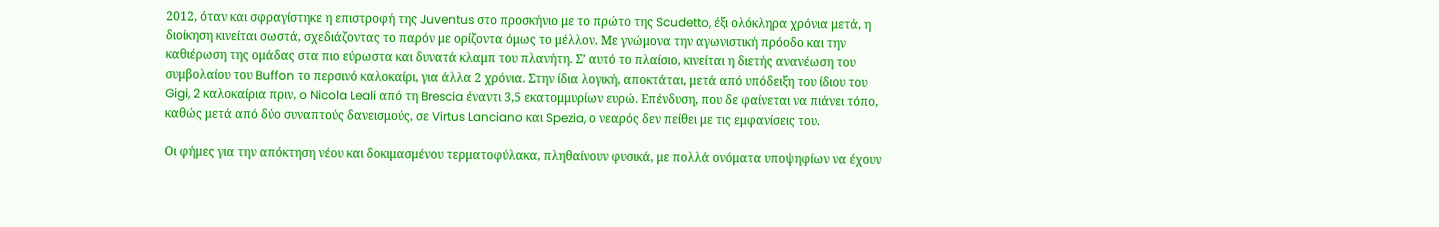2012, όταν και σφραγίστηκε η επιστροφή της Juventus στο προσκήνιο με το πρώτο της Scudetto, έξι ολόκληρα χρόνια μετά, η διοίκηση κινείται σωστά, σχεδιάζοντας το παρόν με ορίζοντα όμως το μέλλον. Με γνώμονα την αγωνιστική πρόοδο και την καθιέρωση της ομάδας στα πιο εύρωστα και δυνατά κλαμπ του πλανήτη. Σ’ αυτό το πλαίσιο, κινείται η διετής ανανέωση του συμβολαίου του Buffon το περσινό καλοκαίρι, για άλλα 2 χρόνια. Στην ίδια λογική, αποκτάται, μετά από υπόδειξη του ίδιου του Gigi, 2 καλοκαίρια πριν, o Nicola Leali από τη Brescia έναντι 3,5 εκατομμυρίων ευρώ. Επένδυση, που δε φαίνεται να πιάνει τόπο, καθώς μετά από δύο συναπτούς δανεισμούς, σε Virtus Lanciano και Spezia, ο νεαρός δεν πείθει με τις εμφανίσεις του.

Οι φήμες για την απόκτηση νέου και δοκιμασμένου τερματοφύλακα, πληθαίνουν φυσικά, με πολλά ονόματα υποψηφίων να έχουν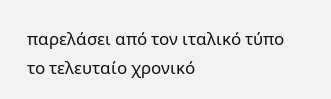παρελάσει από τον ιταλικό τύπο το τελευταίο χρονικό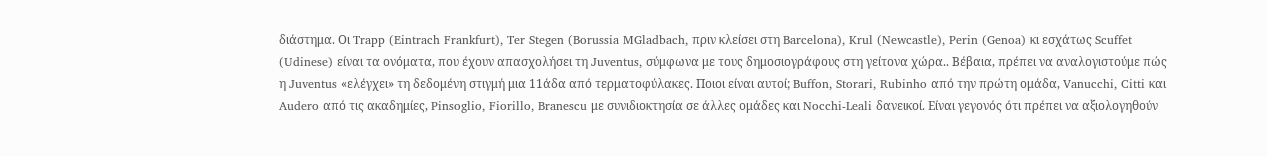διάστημα. Οι Trapp (Eintrach Frankfurt), Ter Stegen (Borussia MGladbach, πριν κλείσει στη Barcelona), Krul (Newcastle), Perin (Genoa) κι εσχάτως Scuffet (Udinese) είναι τα ονόματα, που έχουν απασχολήσει τη Juventus, σύμφωνα με τους δημοσιογράφους στη γείτονα χώρα.. Βέβαια, πρέπει να αναλογιστούμε πώς η Juventus «ελέγχει» τη δεδομένη στιγμή μια 11άδα από τερματοφύλακες. Ποιοι είναι αυτοί; Buffon, Storari, Rubinho από την πρώτη ομάδα, Vanucchi, Citti και Audero από τις ακαδημίες, Pinsoglio, Fiorillo, Branescu με συνιδιοκτησία σε άλλες ομάδες και Nocchi-Leali δανεικοί. Είναι γεγονός ότι πρέπει να αξιολογηθούν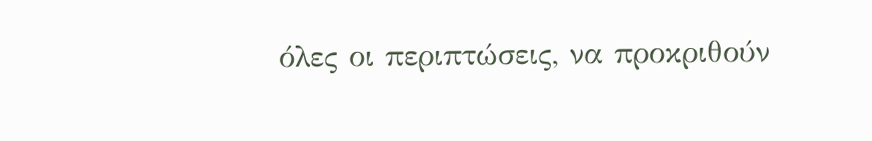όλες οι περιπτώσεις, να προκριθούν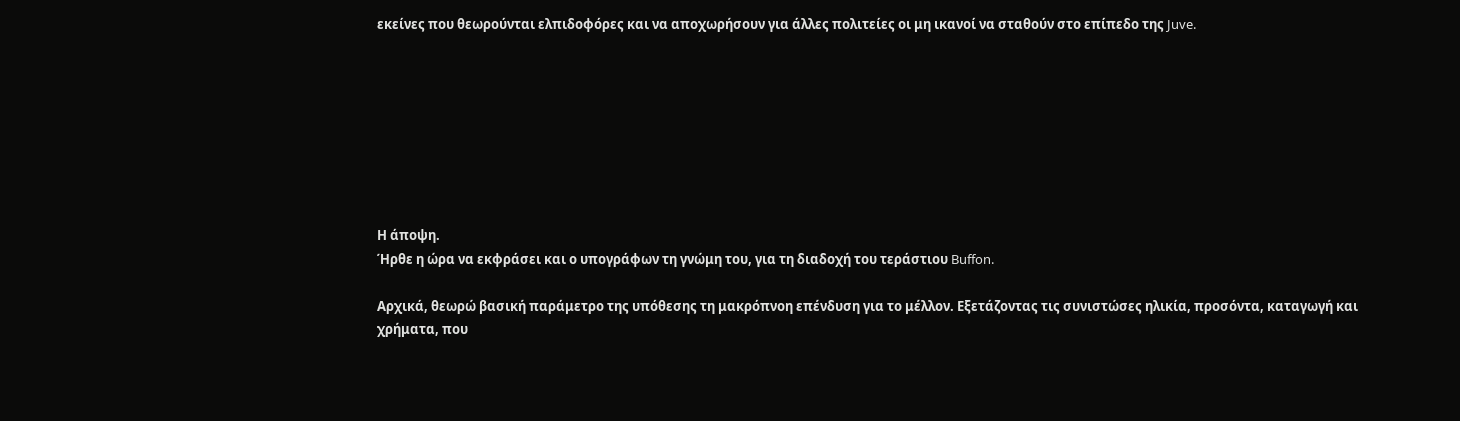εκείνες που θεωρούνται ελπιδοφόρες και να αποχωρήσουν για άλλες πολιτείες οι μη ικανοί να σταθούν στο επίπεδο της Juve.








Η άποψη.
Ήρθε η ώρα να εκφράσει και ο υπογράφων τη γνώμη του, για τη διαδοχή του τεράστιου Buffon.

Αρχικά, θεωρώ βασική παράμετρο της υπόθεσης τη μακρόπνοη επένδυση για το μέλλον. Εξετάζοντας τις συνιστώσες ηλικία, προσόντα, καταγωγή και χρήματα, που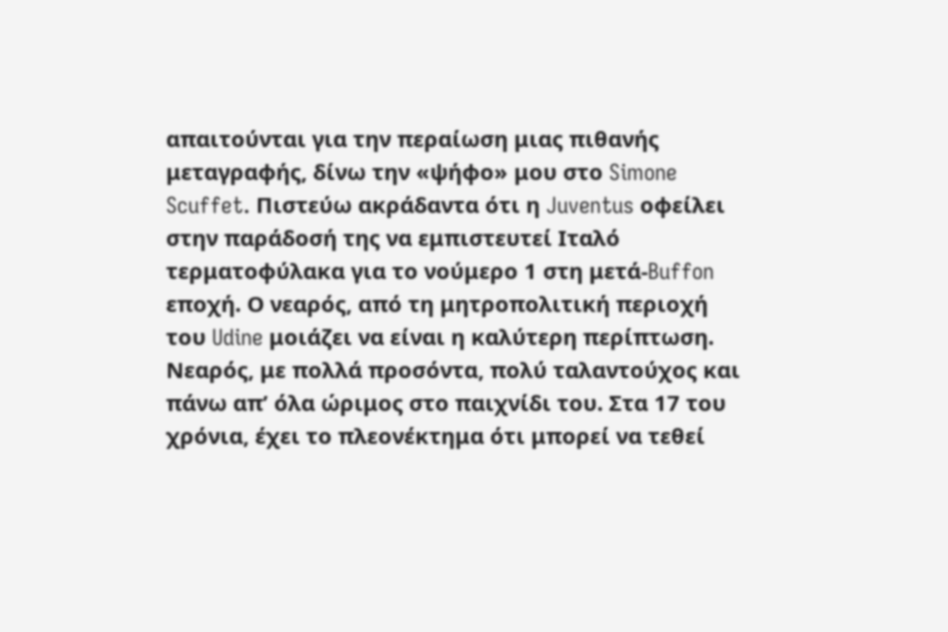απαιτούνται για την περαίωση μιας πιθανής μεταγραφής, δίνω την «ψήφο» μου στο Simone Scuffet. Πιστεύω ακράδαντα ότι η Juventus οφείλει στην παράδοσή της να εμπιστευτεί Ιταλό τερματοφύλακα για το νούμερο 1 στη μετά-Buffon εποχή. Ο νεαρός, από τη μητροπολιτική περιοχή του Udine μοιάζει να είναι η καλύτερη περίπτωση. Νεαρός, με πολλά προσόντα, πολύ ταλαντούχος και πάνω απ’ όλα ώριμος στο παιχνίδι του. Στα 17 του χρόνια, έχει το πλεονέκτημα ότι μπορεί να τεθεί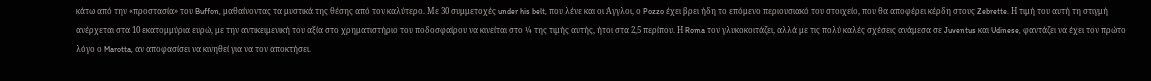κάτω από την «προστασία» του Buffon, μαθαίνοντας τα μυστικά της θέσης από τον καλύτερο. Με 30 συμμετοχές under his belt, που λένε και οι Άγγλοι, ο Pozzo έχει βρει ήδη το επόμενο περιουσιακό του στοιχείο, που θα αποφέρει κέρδη στους Zebrette. Η τιμή του αυτή τη στιγμή ανέρχεται στα 10 εκατομμύρια ευρώ, με την αντικειμενική του αξία στο χρηματιστήριο του ποδοσφαίρου να κινείται στο ¼ της τιμής αυτής, ήτοι στα 2,5 περίπου. Η Roma τον γλυκοκοιτάζει, αλλά με τις πολύ καλές σχέσεις ανάμεσα σε Juventus και Udinese, φαντάζει να έχει τον πρώτο λόγο ο Marotta, αν αποφασίσει να κινηθεί για να τον αποκτήσει.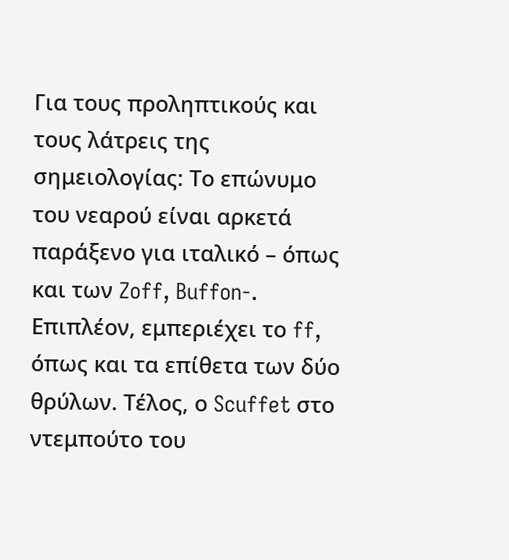Για τους προληπτικούς και τους λάτρεις της σημειολογίας: Το επώνυμο του νεαρού είναι αρκετά παράξενο για ιταλικό – όπως και των Zoff, Buffon-. Επιπλέον, εμπεριέχει το ff, όπως και τα επίθετα των δύο θρύλων. Τέλος, ο Scuffet στο ντεμπούτο του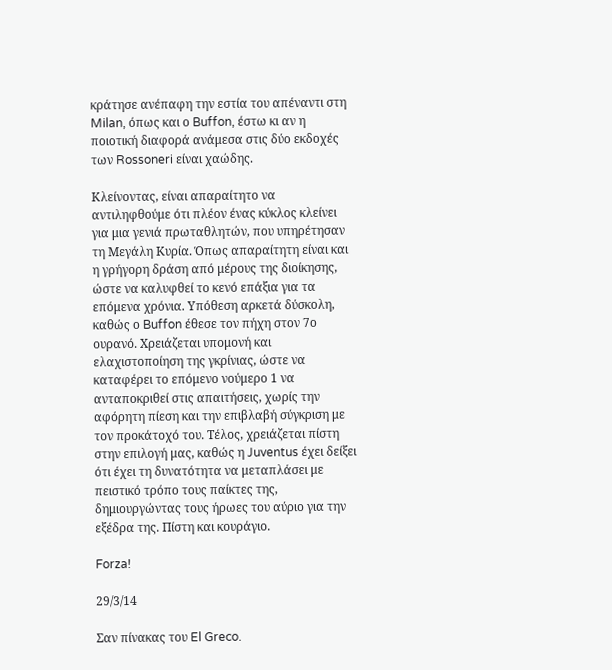κράτησε ανέπαφη την εστία του απέναντι στη Milan, όπως και ο Buffon, έστω κι αν η ποιοτική διαφορά ανάμεσα στις δύο εκδοχές των Rossoneri είναι χαώδης.

Κλείνοντας, είναι απαραίτητο να αντιληφθούμε ότι πλέον ένας κύκλος κλείνει για μια γενιά πρωταθλητών, που υπηρέτησαν τη Μεγάλη Κυρία. Όπως απαραίτητη είναι και η γρήγορη δράση από μέρους της διοίκησης, ώστε να καλυφθεί το κενό επάξια για τα επόμενα χρόνια. Υπόθεση αρκετά δύσκολη, καθώς ο Buffon έθεσε τον πήχη στον 7ο ουρανό. Χρειάζεται υπομονή και ελαχιστοποίηση της γκρίνιας, ώστε να καταφέρει το επόμενο νούμερο 1 να ανταποκριθεί στις απαιτήσεις, χωρίς την αφόρητη πίεση και την επιβλαβή σύγκριση με τον προκάτοχό του. Τέλος, χρειάζεται πίστη στην επιλογή μας, καθώς η Juventus έχει δείξει ότι έχει τη δυνατότητα να μεταπλάσει με πειστικό τρόπο τους παίκτες της, δημιουργώντας τους ήρωες του αύριο για την εξέδρα της. Πίστη και κουράγιο.

Forza!

29/3/14

Σαν πίνακας του El Greco.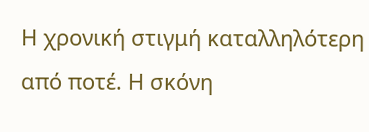Η χρονική στιγμή καταλληλότερη από ποτέ. Η σκόνη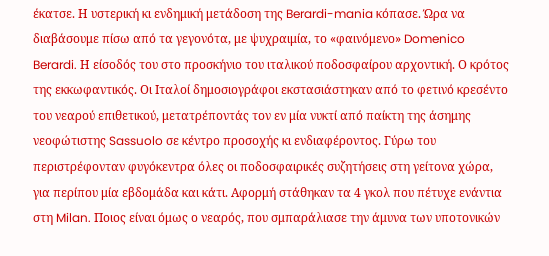έκατσε. Η υστερική κι ενδημική μετάδοση της Berardi-mania κόπασε. Ώρα να διαβάσουμε πίσω από τα γεγονότα, με ψυχραιμία, το «φαινόμενο» Domenico Berardi. Η είσοδός του στο προσκήνιο του ιταλικού ποδοσφαίρου αρχοντική. Ο κρότος της εκκωφαντικός. Οι Ιταλοί δημοσιογράφοι εκστασιάστηκαν από το φετινό κρεσέντο του νεαρού επιθετικού, μετατρέποντάς τον εν μία νυκτί από παίκτη της άσημης νεοφώτιστης Sassuolo σε κέντρο προσοχής κι ενδιαφέροντος. Γύρω του περιστρέφονταν φυγόκεντρα όλες οι ποδοσφαιρικές συζητήσεις στη γείτονα χώρα, για περίπου μία εβδομάδα και κάτι. Αφορμή στάθηκαν τα 4 γκολ που πέτυχε ενάντια στη Milan. Ποιος είναι όμως ο νεαρός, που σμπαράλιασε την άμυνα των υποτονικών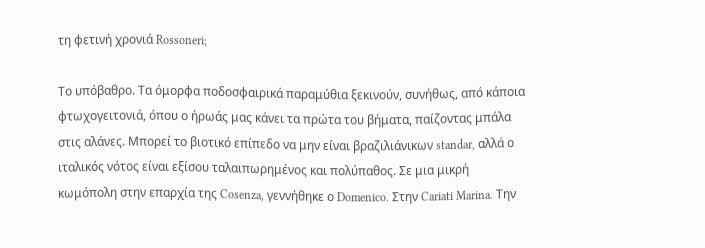τη φετινή χρονιά Rossoneri;

Το υπόβαθρο. Τα όμορφα ποδοσφαιρικά παραμύθια ξεκινούν, συνήθως, από κάποια φτωχογειτονιά, όπου ο ήρωάς μας κάνει τα πρώτα του βήματα, παίζοντας μπάλα στις αλάνες. Μπορεί το βιοτικό επίπεδο να μην είναι βραζιλιάνικων standar, αλλά ο ιταλικός νότος είναι εξίσου ταλαιπωρημένος και πολύπαθος. Σε μια μικρή κωμόπολη στην επαρχία της Cosenza, γεννήθηκε ο Domenico. Στην Cariati Marina. Την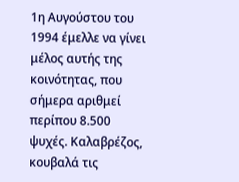1η Αυγούστου του 1994 έμελλε να γίνει μέλος αυτής της κοινότητας, που σήμερα αριθμεί περίπου 8.500 ψυχές. Καλαβρέζος, κουβαλά τις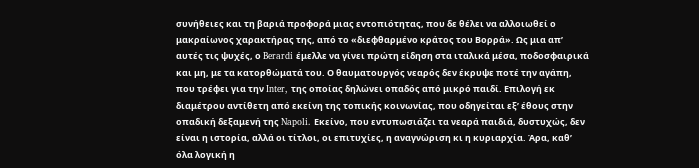συνήθειες και τη βαριά προφορά μιας εντοπιότητας, που δε θέλει να αλλοιωθεί ο μακραίωνος χαρακτήρας της, από το «διεφθαρμένο κράτος του Βορρά». Ως μια απ’ αυτές τις ψυχές, ο Berardi έμελλε να γίνει πρώτη είδηση στα ιταλικά μέσα, ποδοσφαιρικά και μη, με τα κατορθώματά του. Ο θαυματουργός νεαρός δεν έκρυψε ποτέ την αγάπη, που τρέφει για την Inter, της οποίας δηλώνει οπαδός από μικρό παιδί. Επιλογή εκ διαμέτρου αντίθετη από εκείνη της τοπικής κοινωνίας, που οδηγείται εξ’ έθους στην οπαδική δεξαμενή της Napoli. Εκείνο, που εντυπωσιάζει τα νεαρά παιδιά, δυστυχώς, δεν είναι η ιστορία, αλλά οι τίτλοι, οι επιτυχίες, η αναγνώριση κι η κυριαρχία. Άρα, καθ’ όλα λογική η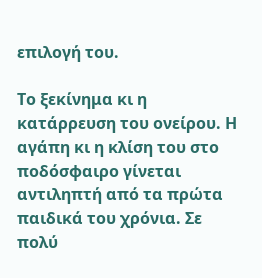επιλογή του.

Το ξεκίνημα κι η κατάρρευση του ονείρου. Η αγάπη κι η κλίση του στο ποδόσφαιρο γίνεται αντιληπτή από τα πρώτα παιδικά του χρόνια. Σε πολύ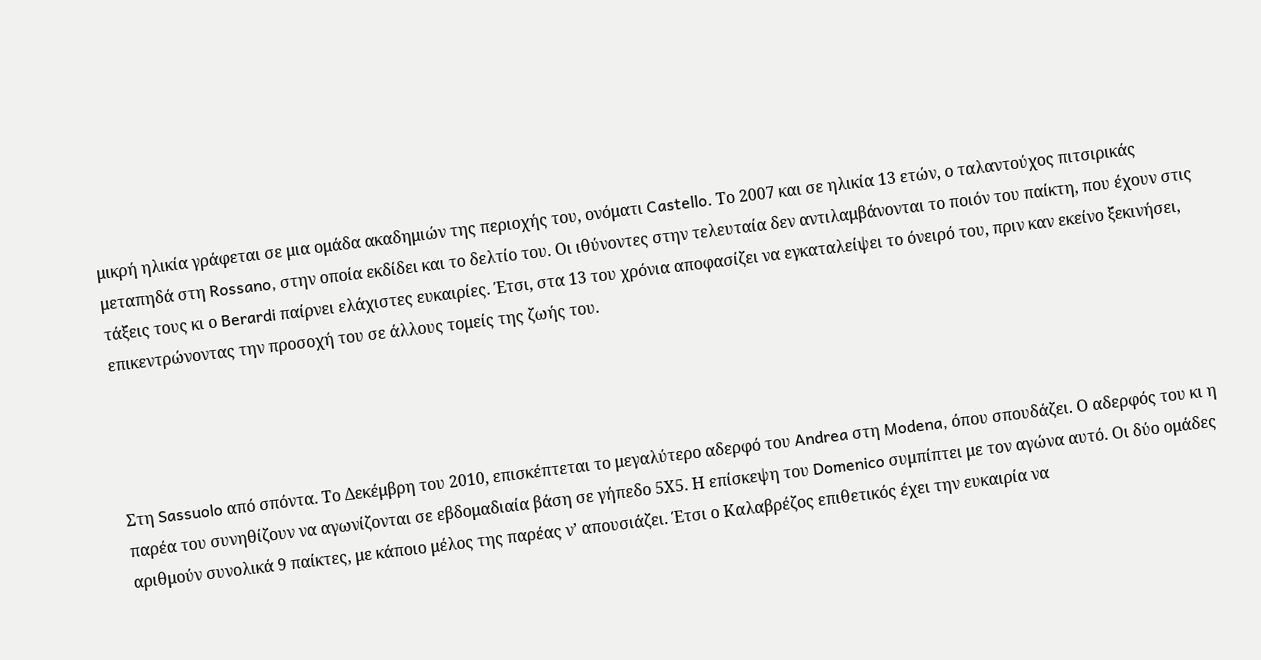μικρή ηλικία γράφεται σε μια ομάδα ακαδημιών της περιοχής του, ονόματι Castello. Το 2007 και σε ηλικία 13 ετών, ο ταλαντούχος πιτσιρικάς μεταπηδά στη Rossano, στην οποία εκδίδει και το δελτίο του. Οι ιθύνοντες στην τελευταία δεν αντιλαμβάνονται το ποιόν του παίκτη, που έχουν στις τάξεις τους κι ο Berardi παίρνει ελάχιστες ευκαιρίες. Έτσι, στα 13 του χρόνια αποφασίζει να εγκαταλείψει το όνειρό του, πριν καν εκείνο ξεκινήσει, επικεντρώνοντας την προσοχή του σε άλλους τομείς της ζωής του.




Στη Sassuolo από σπόντα. Το Δεκέμβρη του 2010, επισκέπτεται το μεγαλύτερο αδερφό του Andrea στη Modena, όπου σπουδάζει. Ο αδερφός του κι η παρέα του συνηθίζουν να αγωνίζονται σε εβδομαδιαία βάση σε γήπεδο 5Χ5. Η επίσκεψη του Domenico συμπίπτει με τον αγώνα αυτό. Οι δύο ομάδες αριθμούν συνολικά 9 παίκτες, με κάποιο μέλος της παρέας ν’ απουσιάζει. Έτσι ο Καλαβρέζος επιθετικός έχει την ευκαιρία να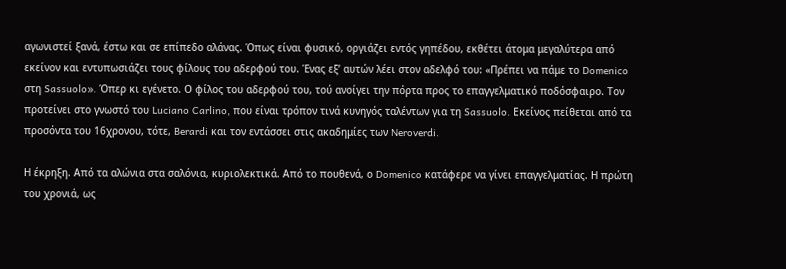αγωνιστεί ξανά, έστω και σε επίπεδο αλάνας. Όπως είναι φυσικό, οργιάζει εντός γηπέδου, εκθέτει άτομα μεγαλύτερα από εκείνον και εντυπωσιάζει τους φίλους του αδερφού του. Ένας εξ’ αυτών λέει στον αδελφό του: «Πρέπει να πάμε το Domenico στη Sassuolo». Όπερ κι εγένετο. Ο φίλος του αδερφού του, τού ανοίγει την πόρτα προς το επαγγελματικό ποδόσφαιρο. Τον προτείνει στο γνωστό του Luciano Carlino, που είναι τρόπον τινά κυνηγός ταλέντων για τη Sassuolo. Εκείνος πείθεται από τα προσόντα του 16χρονου, τότε, Berardi και τον εντάσσει στις ακαδημίες των Neroverdi.

Η έκρηξη. Από τα αλώνια στα σαλόνια, κυριολεκτικά. Από το πουθενά, ο Domenico κατάφερε να γίνει επαγγελματίας. Η πρώτη του χρονιά, ως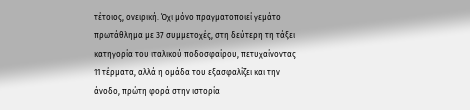τέτοιος, ονειρική. Όχι μόνο πραγματοποιεί γεμάτο πρωτάθλημα με 37 συμμετοχές, στη δεύτερη τη τάξει κατηγορία του ιταλικού ποδοσφαίρου, πετυχαίνοντας 11 τέρματα, αλλά η ομάδα του εξασφαλίζει και την άνοδο, πρώτη φορά στην ιστορία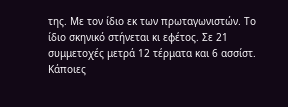της. Με τον ίδιο εκ των πρωταγωνιστών. Το ίδιο σκηνικό στήνεται κι εφέτος. Σε 21 συμμετοχές μετρά 12 τέρματα και 6 ασσίστ. Κάποιες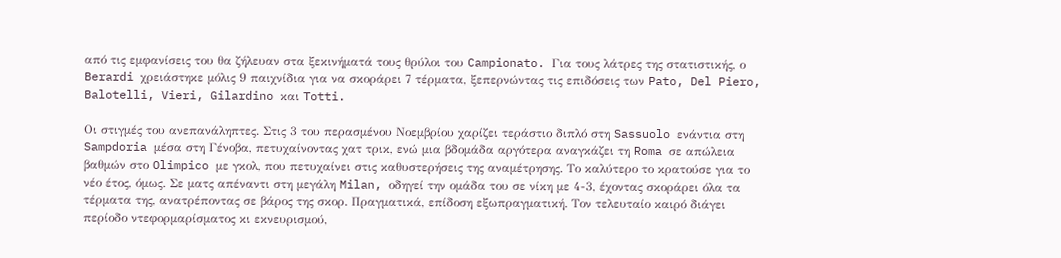από τις εμφανίσεις του θα ζήλευαν στα ξεκινήματά τους θρύλοι του Campionato. Για τους λάτρες της στατιστικής, ο Berardi χρειάστηκε μόλις 9 παιχνίδια για να σκοράρει 7 τέρματα, ξεπερνώντας τις επιδόσεις των Pato, Del Piero, Balotelli, Vieri, Gilardino και Totti.

Οι στιγμές του ανεπανάληπτες. Στις 3 του περασμένου Νοεμβρίου χαρίζει τεράστιο διπλό στη Sassuolo ενάντια στη Sampdoria μέσα στη Γένοβα, πετυχαίνοντας χατ τρικ, ενώ μια βδομάδα αργότερα αναγκάζει τη Roma σε απώλεια βαθμών στο Olimpico με γκολ, που πετυχαίνει στις καθυστερήσεις της αναμέτρησης. Το καλύτερο το κρατούσε για το νέο έτος, όμως. Σε ματς απέναντι στη μεγάλη Milan, οδηγεί την ομάδα του σε νίκη με 4-3, έχοντας σκοράρει όλα τα τέρματα της, ανατρέποντας σε βάρος της σκορ. Πραγματικά, επίδοση εξωπραγματική. Τον τελευταίο καιρό διάγει περίοδο ντεφορμαρίσματος κι εκνευρισμού,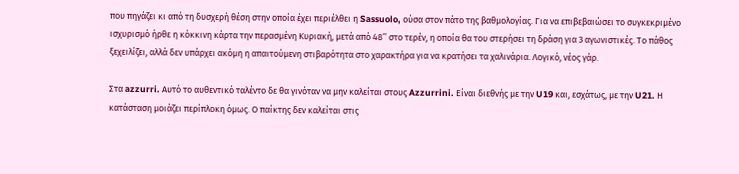που πηγάζει κι από τη δυσχερή θέση στην οποία έχει περιέλθει η Sassuolo, ούσα στον πάτο της βαθμολογίας. Για να επιβεβαιώσει το συγκεκριμένο ισχυρισμό ήρθε η κόκκινη κάρτα την περασμένη Κυριακή, μετά από 48’’ στο τερέν, η οποία θα του στερήσει τη δράση για 3 αγωνιστικές. Το πάθος ξεχειλίζει, αλλά δεν υπάρχει ακόμη η απαιτούμενη στιβαρότητα στο χαρακτήρα για να κρατήσει τα χαλινάρια. Λογικό, νέος γάρ.

Στα azzurri. Αυτό το αυθεντικό ταλέντο δε θα γινόταν να μην καλείται στους Azzurrini. Είναι διεθνής με την U19 και, εσχάτως, με την U21. Η κατάσταση μοιάζει περίπλοκη όμως. Ο παίκτης δεν καλείται στις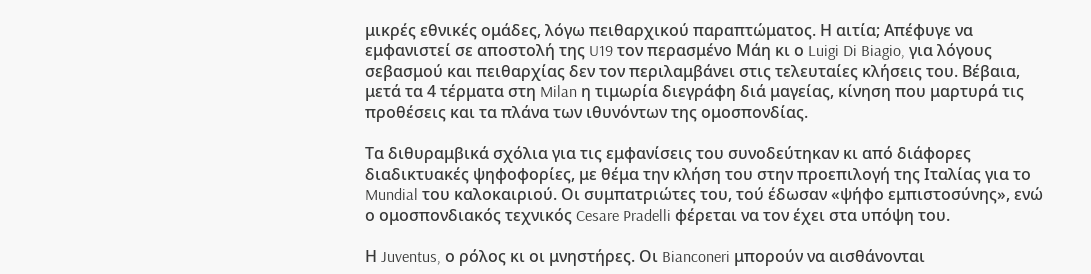μικρές εθνικές ομάδες, λόγω πειθαρχικού παραπτώματος. Η αιτία; Απέφυγε να εμφανιστεί σε αποστολή της U19 τον περασμένο Μάη κι ο Luigi Di Biagio, για λόγους σεβασμού και πειθαρχίας δεν τον περιλαμβάνει στις τελευταίες κλήσεις του. Βέβαια, μετά τα 4 τέρματα στη Milan η τιμωρία διεγράφη διά μαγείας, κίνηση που μαρτυρά τις προθέσεις και τα πλάνα των ιθυνόντων της ομοσπονδίας.

Τα διθυραμβικά σχόλια για τις εμφανίσεις του συνοδεύτηκαν κι από διάφορες διαδικτυακές ψηφοφορίες, με θέμα την κλήση του στην προεπιλογή της Ιταλίας για το Mundial του καλοκαιριού. Οι συμπατριώτες του, τού έδωσαν «ψήφο εμπιστοσύνης», ενώ ο ομοσπονδιακός τεχνικός Cesare Pradelli φέρεται να τον έχει στα υπόψη του.

Η Juventus, ο ρόλος κι οι μνηστήρες. Οι Bianconeri μπορούν να αισθάνονται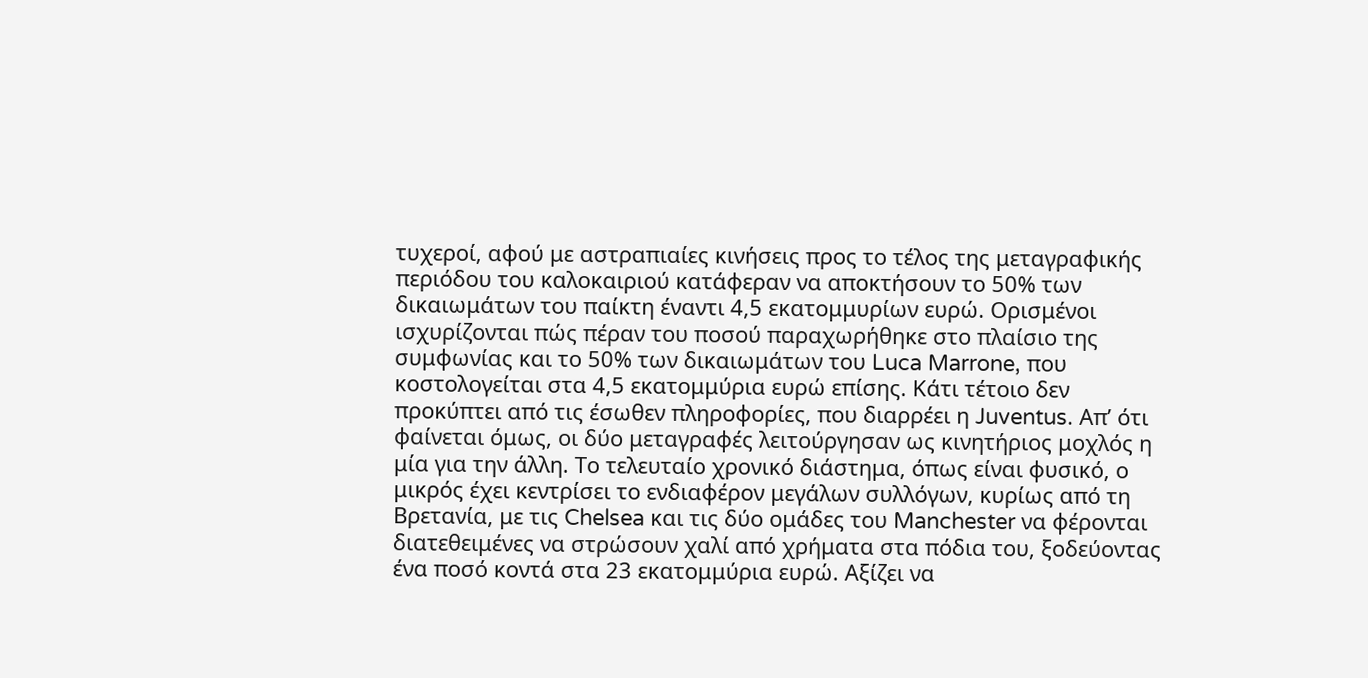τυχεροί, αφού με αστραπιαίες κινήσεις προς το τέλος της μεταγραφικής περιόδου του καλοκαιριού κατάφεραν να αποκτήσουν το 50% των δικαιωμάτων του παίκτη έναντι 4,5 εκατομμυρίων ευρώ. Ορισμένοι ισχυρίζονται πώς πέραν του ποσού παραχωρήθηκε στο πλαίσιο της συμφωνίας και το 50% των δικαιωμάτων του Luca Marrone, που κοστολογείται στα 4,5 εκατομμύρια ευρώ επίσης. Κάτι τέτοιο δεν προκύπτει από τις έσωθεν πληροφορίες, που διαρρέει η Juventus. Απ’ ότι φαίνεται όμως, οι δύο μεταγραφές λειτούργησαν ως κινητήριος μοχλός η μία για την άλλη. Το τελευταίο χρονικό διάστημα, όπως είναι φυσικό, ο μικρός έχει κεντρίσει το ενδιαφέρον μεγάλων συλλόγων, κυρίως από τη Βρετανία, με τις Chelsea και τις δύο ομάδες του Manchester να φέρονται διατεθειμένες να στρώσουν χαλί από χρήματα στα πόδια του, ξοδεύοντας ένα ποσό κοντά στα 23 εκατομμύρια ευρώ. Αξίζει να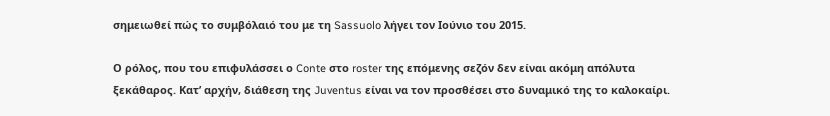σημειωθεί πώς το συμβόλαιό του με τη Sassuolo λήγει τον Ιούνιο του 2015.

Ο ρόλος, που του επιφυλάσσει ο Conte στο roster της επόμενης σεζόν δεν είναι ακόμη απόλυτα ξεκάθαρος. Κατ’ αρχήν, διάθεση της Juventus είναι να τον προσθέσει στο δυναμικό της το καλοκαίρι.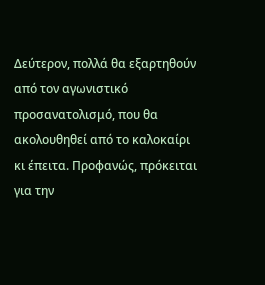Δεύτερον, πολλά θα εξαρτηθούν από τον αγωνιστικό προσανατολισμό, που θα ακολουθηθεί από το καλοκαίρι κι έπειτα. Προφανώς, πρόκειται για την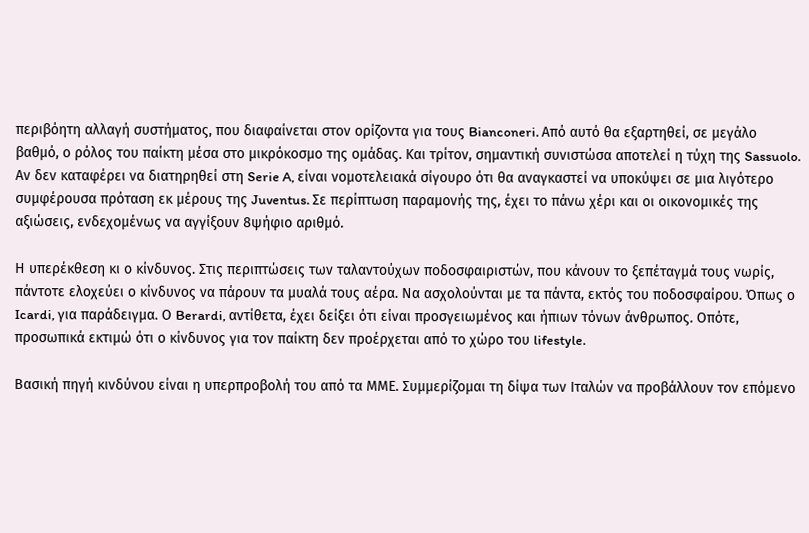περιβόητη αλλαγή συστήματος, που διαφαίνεται στον ορίζοντα για τους Bianconeri. Από αυτό θα εξαρτηθεί, σε μεγάλο βαθμό, ο ρόλος του παίκτη μέσα στο μικρόκοσμο της ομάδας. Και τρίτον, σημαντική συνιστώσα αποτελεί η τύχη της Sassuolo. Αν δεν καταφέρει να διατηρηθεί στη Serie A, είναι νομοτελειακά σίγουρο ότι θα αναγκαστεί να υποκύψει σε μια λιγότερο συμφέρουσα πρόταση εκ μέρους της Juventus. Σε περίπτωση παραμονής της, έχει το πάνω χέρι και οι οικονομικές της αξιώσεις, ενδεχομένως να αγγίξουν 8ψήφιο αριθμό.

Η υπερέκθεση κι ο κίνδυνος. Στις περιπτώσεις των ταλαντούχων ποδοσφαιριστών, που κάνουν το ξεπέταγμά τους νωρίς, πάντοτε ελοχεύει ο κίνδυνος να πάρουν τα μυαλά τους αέρα. Να ασχολούνται με τα πάντα, εκτός του ποδοσφαίρου. Όπως ο Icardi, για παράδειγμα. Ο Berardi, αντίθετα, έχει δείξει ότι είναι προσγειωμένος και ήπιων τόνων άνθρωπος. Οπότε, προσωπικά εκτιμώ ότι ο κίνδυνος για τον παίκτη δεν προέρχεται από το χώρο του lifestyle.

Βασική πηγή κινδύνου είναι η υπερπροβολή του από τα ΜΜΕ. Συμμερίζομαι τη δίψα των Ιταλών να προβάλλουν τον επόμενο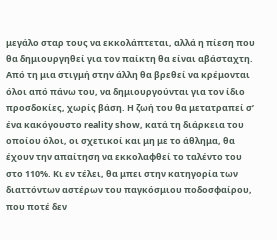μεγάλο σταρ τους να εκκολάπτεται, αλλά η πίεση που θα δημιουργηθεί για τον παίκτη θα είναι αβάσταχτη. Από τη μια στιγμή στην άλλη θα βρεθεί να κρέμονται όλοι από πάνω του, να δημιουργούνται για τον ίδιο προσδοκίες, χωρίς βάση. Η ζωή του θα μετατραπεί σ’ ένα κακόγουστο reality show, κατά τη διάρκεια του οποίου όλοι, οι σχετικοί και μη με το άθλημα, θα έχουν την απαίτηση να εκκολαφθεί το ταλέντο του στο 110%. Κι εν τέλει, θα μπει στην κατηγορία των διαττόντων αστέρων του παγκόσμιου ποδοσφαίρου, που ποτέ δεν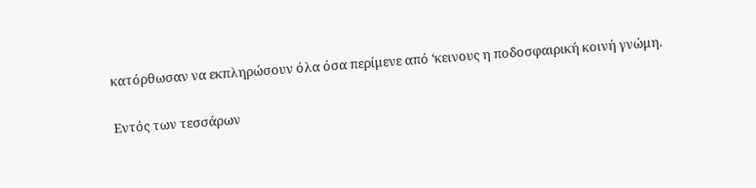κατόρθωσαν να εκπληρώσουν όλα όσα περίμενε από ‘κεινους η ποδοσφαιρική κοινή γνώμη.

Εντός των τεσσάρων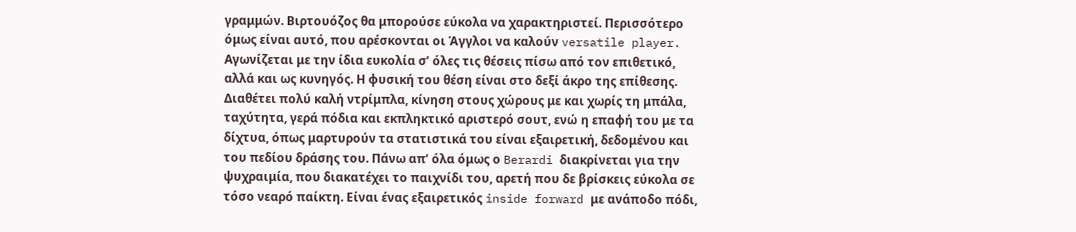γραμμών. Βιρτουόζος θα μπορούσε εύκολα να χαρακτηριστεί. Περισσότερο όμως είναι αυτό, που αρέσκονται οι Άγγλοι να καλούν versatile player. Αγωνίζεται με την ίδια ευκολία σ’ όλες τις θέσεις πίσω από τον επιθετικό, αλλά και ως κυνηγός. Η φυσική του θέση είναι στο δεξί άκρο της επίθεσης. Διαθέτει πολύ καλή ντρίμπλα, κίνηση στους χώρους με και χωρίς τη μπάλα, ταχύτητα, γερά πόδια και εκπληκτικό αριστερό σουτ, ενώ η επαφή του με τα δίχτυα, όπως μαρτυρούν τα στατιστικά του είναι εξαιρετική, δεδομένου και του πεδίου δράσης του. Πάνω απ’ όλα όμως ο Berardi διακρίνεται για την ψυχραιμία, που διακατέχει το παιχνίδι του, αρετή που δε βρίσκεις εύκολα σε τόσο νεαρό παίκτη. Είναι ένας εξαιρετικός inside forward με ανάποδο πόδι,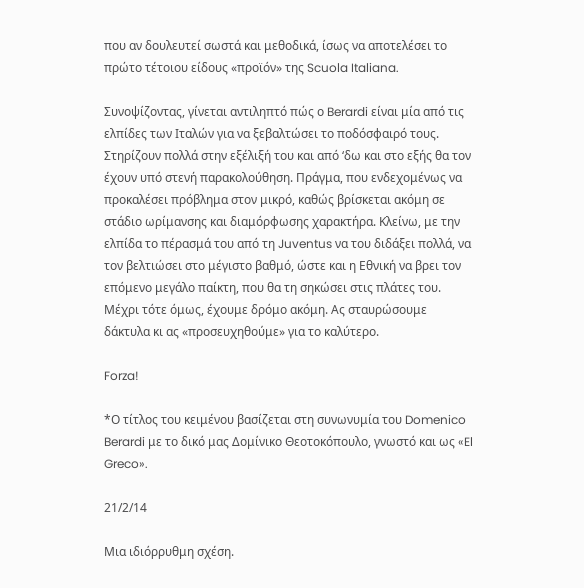που αν δουλευτεί σωστά και μεθοδικά, ίσως να αποτελέσει το πρώτο τέτοιου είδους «προϊόν» της Scuola Italiana.

Συνοψίζοντας, γίνεται αντιληπτό πώς ο Berardi είναι μία από τις ελπίδες των Ιταλών για να ξεβαλτώσει το ποδόσφαιρό τους. Στηρίζουν πολλά στην εξέλιξή του και από ‘δω και στο εξής θα τον έχουν υπό στενή παρακολούθηση. Πράγμα, που ενδεχομένως να προκαλέσει πρόβλημα στον μικρό, καθώς βρίσκεται ακόμη σε στάδιο ωρίμανσης και διαμόρφωσης χαρακτήρα. Κλείνω, με την ελπίδα το πέρασμά του από τη Juventus να του διδάξει πολλά, να τον βελτιώσει στο μέγιστο βαθμό, ώστε και η Εθνική να βρει τον επόμενο μεγάλο παίκτη, που θα τη σηκώσει στις πλάτες του. Μέχρι τότε όμως, έχουμε δρόμο ακόμη. Ας σταυρώσουμε δάκτυλα κι ας «προσευχηθούμε» για το καλύτερο.

Forza!

*Ο τίτλος του κειμένου βασίζεται στη συνωνυμία του Domenico Berardi με το δικό μας Δομίνικο Θεοτοκόπουλο, γνωστό και ως «El Greco».

21/2/14

Μια ιδιόρρυθμη σχέση.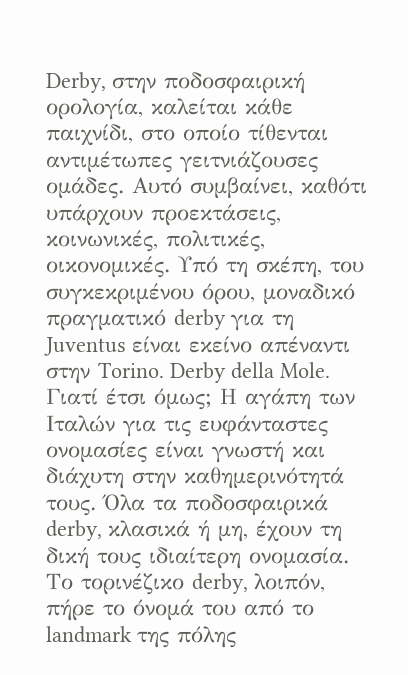Derby, στην ποδοσφαιρική ορολογία, καλείται κάθε παιχνίδι, στο οποίο τίθενται αντιμέτωπες γειτνιάζουσες ομάδες. Αυτό συμβαίνει, καθότι υπάρχουν προεκτάσεις, κοινωνικές, πολιτικές, οικονομικές. Υπό τη σκέπη, του συγκεκριμένου όρου, μοναδικό πραγματικό derby για τη Juventus είναι εκείνο απέναντι στην Torino. Derby della Mole. Γιατί έτσι όμως; Η αγάπη των Ιταλών για τις ευφάνταστες ονομασίες είναι γνωστή και διάχυτη στην καθημερινότητά τους. Όλα τα ποδοσφαιρικά derby, κλασικά ή μη, έχουν τη δική τους ιδιαίτερη ονομασία. Το τορινέζικο derby, λοιπόν,  πήρε το όνομά του από το landmark της πόλης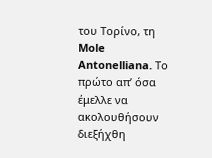του Τορίνο, τη Mole Antonelliana. Το πρώτο απ’ όσα έμελλε να ακολουθήσουν διεξήχθη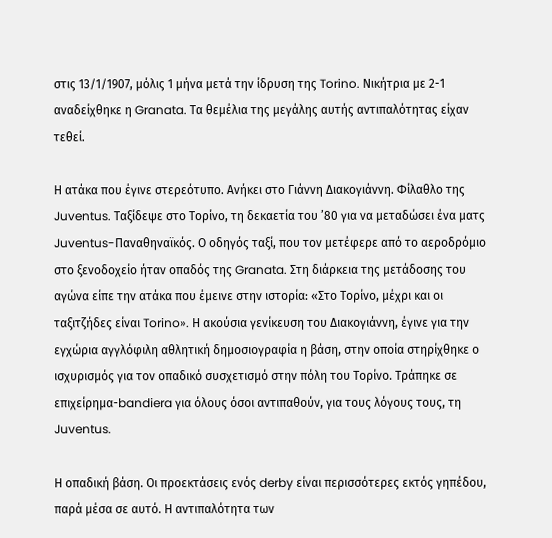στις 13/1/1907, μόλις 1 μήνα μετά την ίδρυση της Torino. Νικήτρια με 2-1 αναδείχθηκε η Granata. Τα θεμέλια της μεγάλης αυτής αντιπαλότητας είχαν τεθεί.

Η ατάκα που έγινε στερεότυπο. Ανήκει στο Γιάννη Διακογιάννη. Φίλαθλο της Juventus. Ταξίδεψε στο Τορίνο, τη δεκαετία του ’80 για να μεταδώσει ένα ματς Juventus-Παναθηναϊκός. Ο οδηγός ταξί, που τον μετέφερε από το αεροδρόμιο στο ξενοδοχείο ήταν οπαδός της Granata. Στη διάρκεια της μετάδοσης του αγώνα είπε την ατάκα που έμεινε στην ιστορία: «Στο Τορίνο, μέχρι και οι ταξιτζήδες είναι Torino». Η ακούσια γενίκευση του Διακογιάννη, έγινε για την εγχώρια αγγλόφιλη αθλητική δημοσιογραφία η βάση, στην οποία στηρίχθηκε ο ισχυρισμός για τον οπαδικό συσχετισμό στην πόλη του Τορίνο. Τράπηκε σε επιχείρημα-bandiera για όλους όσοι αντιπαθούν, για τους λόγους τους, τη Juventus.

Η οπαδική βάση. Οι προεκτάσεις ενός derby είναι περισσότερες εκτός γηπέδου, παρά μέσα σε αυτό. Η αντιπαλότητα των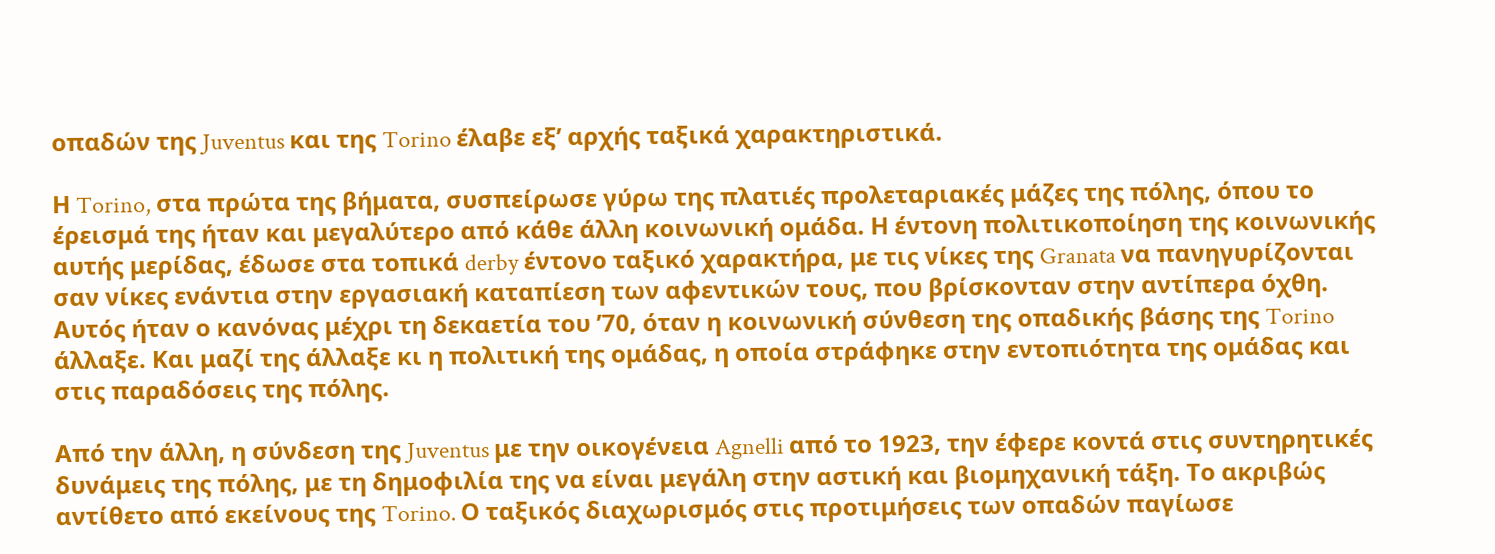οπαδών της Juventus και της Torino έλαβε εξ’ αρχής ταξικά χαρακτηριστικά.

Η Torino, στα πρώτα της βήματα, συσπείρωσε γύρω της πλατιές προλεταριακές μάζες της πόλης, όπου το έρεισμά της ήταν και μεγαλύτερο από κάθε άλλη κοινωνική ομάδα. Η έντονη πολιτικοποίηση της κοινωνικής αυτής μερίδας, έδωσε στα τοπικά derby έντονο ταξικό χαρακτήρα, με τις νίκες της Granata να πανηγυρίζονται σαν νίκες ενάντια στην εργασιακή καταπίεση των αφεντικών τους, που βρίσκονταν στην αντίπερα όχθη. Αυτός ήταν ο κανόνας μέχρι τη δεκαετία του ’70, όταν η κοινωνική σύνθεση της οπαδικής βάσης της Torino άλλαξε. Και μαζί της άλλαξε κι η πολιτική της ομάδας, η οποία στράφηκε στην εντοπιότητα της ομάδας και στις παραδόσεις της πόλης.

Από την άλλη, η σύνδεση της Juventus με την οικογένεια Agnelli από το 1923, την έφερε κοντά στις συντηρητικές δυνάμεις της πόλης, με τη δημοφιλία της να είναι μεγάλη στην αστική και βιομηχανική τάξη. Το ακριβώς αντίθετο από εκείνους της Torino. Ο ταξικός διαχωρισμός στις προτιμήσεις των οπαδών παγίωσε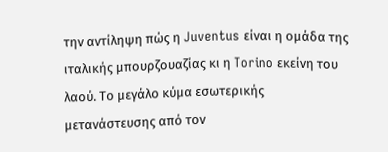την αντίληψη πώς η Juventus είναι η ομάδα της ιταλικής μπουρζουαζίας κι η Torino εκείνη του λαού. Το μεγάλο κύμα εσωτερικής μετανάστευσης από τον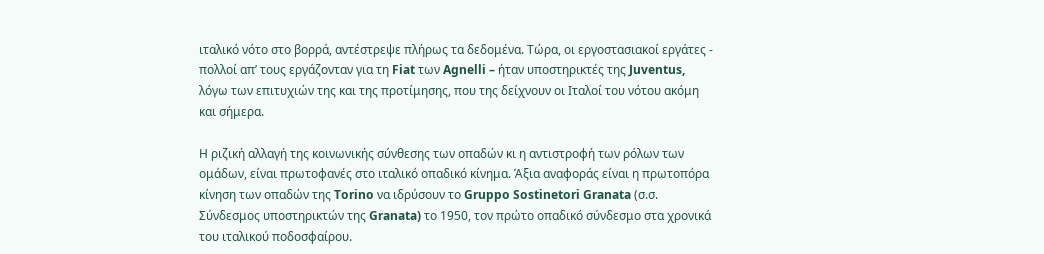ιταλικό νότο στο βορρά, αντέστρεψε πλήρως τα δεδομένα. Τώρα, οι εργοστασιακοί εργάτες - πολλοί απ’ τους εργάζονταν για τη Fiat των Agnelli – ήταν υποστηρικτές της Juventus, λόγω των επιτυχιών της και της προτίμησης, που της δείχνουν οι Ιταλοί του νότου ακόμη και σήμερα.

Η ριζική αλλαγή της κοινωνικής σύνθεσης των οπαδών κι η αντιστροφή των ρόλων των ομάδων, είναι πρωτοφανές στο ιταλικό οπαδικό κίνημα. Άξια αναφοράς είναι η πρωτοπόρα κίνηση των οπαδών της Torino να ιδρύσουν το Gruppo Sostinetori Granata (σ.σ. Σύνδεσμος υποστηρικτών της Granata) το 1950, τον πρώτο οπαδικό σύνδεσμο στα χρονικά του ιταλικού ποδοσφαίρου.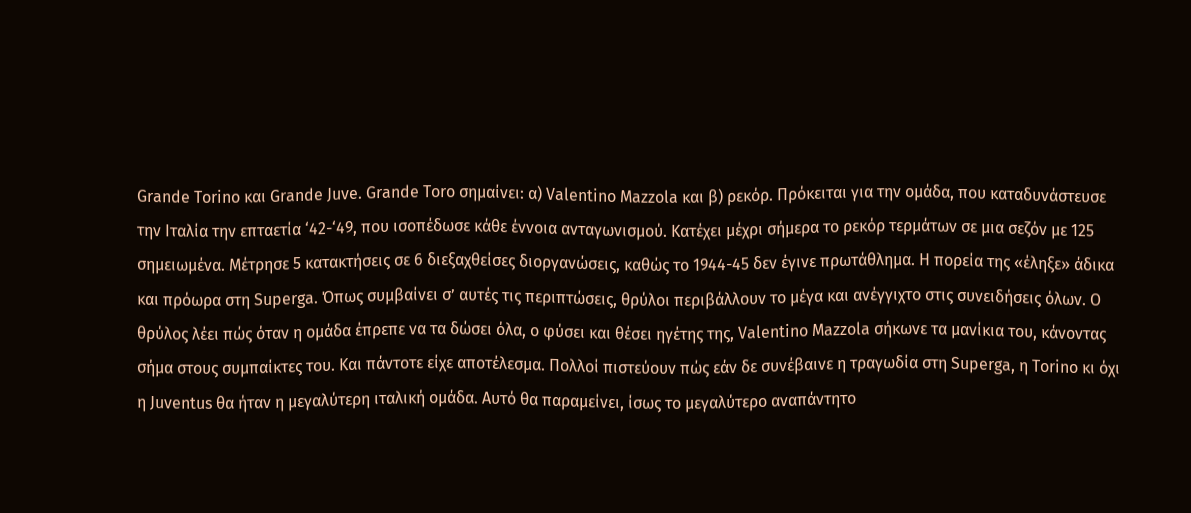Grande Torino και Grande Juve. Grande Toro σημαίνει: α) Valentino Mazzola και β) ρεκόρ. Πρόκειται για την ομάδα, που καταδυνάστευσε την Ιταλία την επταετία ‘42-‘49, που ισοπέδωσε κάθε έννοια ανταγωνισμού. Κατέχει μέχρι σήμερα το ρεκόρ τερμάτων σε μια σεζόν με 125 σημειωμένα. Μέτρησε 5 κατακτήσεις σε 6 διεξαχθείσες διοργανώσεις, καθώς το 1944-45 δεν έγινε πρωτάθλημα. Η πορεία της «έληξε» άδικα και πρόωρα στη Superga. Όπως συμβαίνει σ’ αυτές τις περιπτώσεις, θρύλοι περιβάλλουν το μέγα και ανέγγιχτο στις συνειδήσεις όλων. Ο θρύλος λέει πώς όταν η ομάδα έπρεπε να τα δώσει όλα, o φύσει και θέσει ηγέτης της, Valentino Mazzola σήκωνε τα μανίκια του, κάνοντας σήμα στους συμπαίκτες του. Και πάντοτε είχε αποτέλεσμα. Πολλοί πιστεύουν πώς εάν δε συνέβαινε η τραγωδία στη Superga, η Torino κι όχι η Juventus θα ήταν η μεγαλύτερη ιταλική ομάδα. Αυτό θα παραμείνει, ίσως το μεγαλύτερο αναπάντητο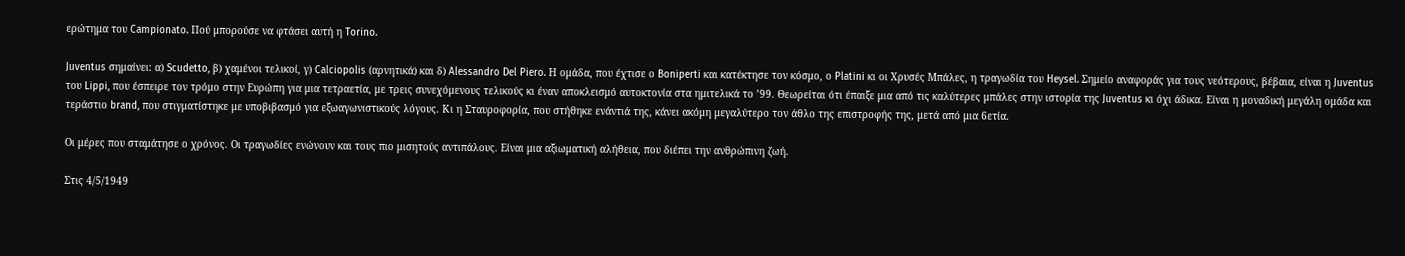ερώτημα του Campionato. Πού μπορούσε να φτάσει αυτή η Torino.

Juventus σημαίνει: α) Scudetto, β) χαμένοι τελικοί, γ) Calciopolis (αρνητικά) και δ) Alessandro Del Piero. Η ομάδα, που έχτισε ο Boniperti και κατέκτησε τον κόσμο, ο Platini κι οι Χρυσές Μπάλες, η τραγωδία του Heysel. Σημείο αναφοράς για τους νεότερους, βέβαια, είναι η Juventus του Lippi, που έσπειρε τον τρόμο στην Ευρώπη για μια τετραετία, με τρεις συνεχόμενους τελικούς κι έναν αποκλεισμό αυτοκτονία στα ημιτελικά το ’99. Θεωρείται ότι έπαιξε μια από τις καλύτερες μπάλες στην ιστορία της Juventus κι όχι άδικα. Είναι η μοναδική μεγάλη ομάδα και τεράστιο brand, που στιγματίστηκε με υποβιβασμό για εξωαγωνιστικούς λόγους. Κι η Σταυροφορία, που στήθηκε ενάντιά της, κάνει ακόμη μεγαλύτερο τον άθλο της επιστροφής της, μετά από μια 6ετία.

Οι μέρες που σταμάτησε ο χρόνος. Οι τραγωδίες ενώνουν και τους πιο μισητούς αντιπάλους. Είναι μια αξιωματική αλήθεια, που διέπει την ανθρώπινη ζωή.

Στις 4/5/1949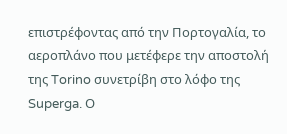επιστρέφοντας από την Πορτογαλία, το αεροπλάνο που μετέφερε την αποστολή της Torino συνετρίβη στο λόφο της Superga. Ο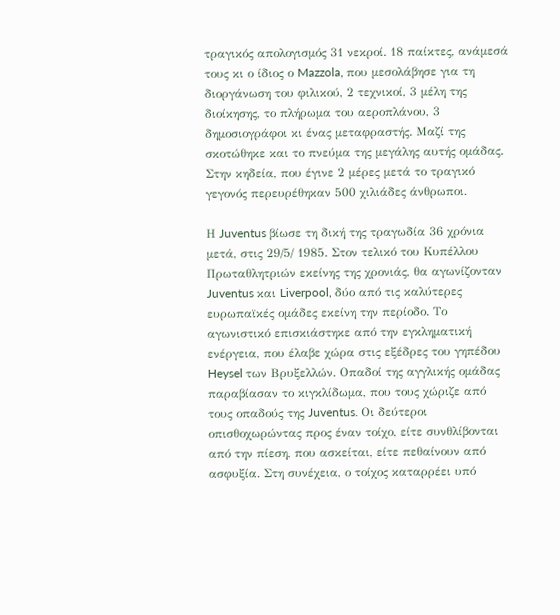τραγικός απολογισμός 31 νεκροί. 18 παίκτες, ανάμεσά τους κι ο ίδιος ο Mazzola, που μεσολάβησε για τη διοργάνωση του φιλικού, 2 τεχνικοί, 3 μέλη της διοίκησης, το πλήρωμα του αεροπλάνου, 3 δημοσιογράφοι κι ένας μεταφραστής. Μαζί της σκοτώθηκε και το πνεύμα της μεγάλης αυτής ομάδας. Στην κηδεία, που έγινε 2 μέρες μετά το τραγικό γεγονός περευρέθηκαν 500 χιλιάδες άνθρωποι.

Η Juventus βίωσε τη δική της τραγωδία 36 χρόνια μετά, στις 29/5/ 1985. Στον τελικό του Κυπέλλου Πρωταθλητριών εκείνης της χρονιάς, θα αγωνίζονταν Juventus και Liverpool, δύο από τις καλύτερες ευρωπαϊκές ομάδες εκείνη την περίοδο. Το αγωνιστικό επισκιάστηκε από την εγκληματική ενέργεια, που έλαβε χώρα στις εξέδρες του γηπέδου Heysel των Βρυξελλών. Οπαδοί της αγγλικής ομάδας παραβίασαν το κιγκλίδωμα, που τους χώριζε από τους οπαδούς της Juventus. Οι δεύτεροι οπισθοχωρώντας προς έναν τοίχο, είτε συνθλίβονται από την πίεση, που ασκείται, είτε πεθαίνουν από ασφυξία. Στη συνέχεια, ο τοίχος καταρρέει υπό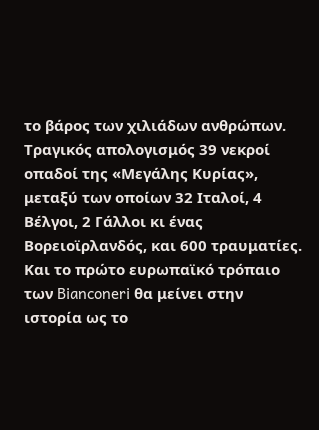το βάρος των χιλιάδων ανθρώπων. Τραγικός απολογισμός 39 νεκροί οπαδοί της «Μεγάλης Κυρίας», μεταξύ των οποίων 32 Ιταλοί, 4 Βέλγοι, 2 Γάλλοι κι ένας Βορειοϊρλανδός, και 600 τραυματίες. Και το πρώτο ευρωπαϊκό τρόπαιο των Bianconeri θα μείνει στην ιστορία ως το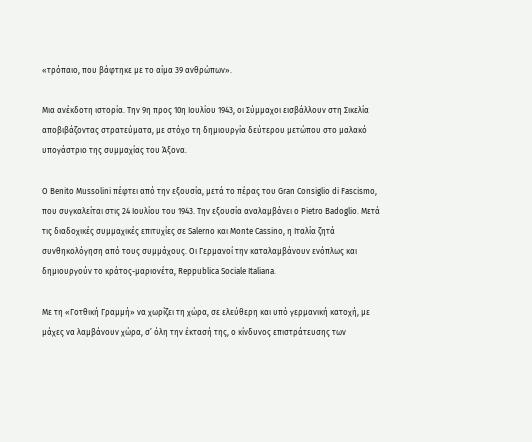«τρόπαιο, που βάφτηκε με το αίμα 39 ανθρώπων».

Μια ανέκδοτη ιστορία. Την 9η προς 10η Ιουλίου 1943, οι Σύμμαχοι εισβάλλουν στη Σικελία αποβιβάζοντας στρατεύματα, με στόχο τη δημιουργία δεύτερου μετώπου στο μαλακό υπογάστριο της συμμαχίας του Άξονα.

Ο Benito Mussolini πέφτει από την εξουσία, μετά το πέρας του Gran Consiglio di Fascismo, που συγκαλείται στις 24 Ιουλίου του 1943. Την εξουσία αναλαμβάνει ο Pietro Badoglio. Μετά τις διαδοχικές συμμαχικές επιτυχίες σε Salerno και Monte Cassino, η Ιταλία ζητά συνθηκολόγηση από τους συμμάχους. Οι Γερμανοί την καταλαμβάνουν ενόπλως και δημιουργούν το κράτος-μαριονέτα, Reppublica Sociale Italiana.

Με τη «Γοτθική Γραμμή» να χωρίζει τη χώρα, σε ελεύθερη και υπό γερμανική κατοχή, με μάχες να λαμβάνουν χώρα, σ’ όλη την έκτασή της, ο κίνδυνος επιστράτευσης των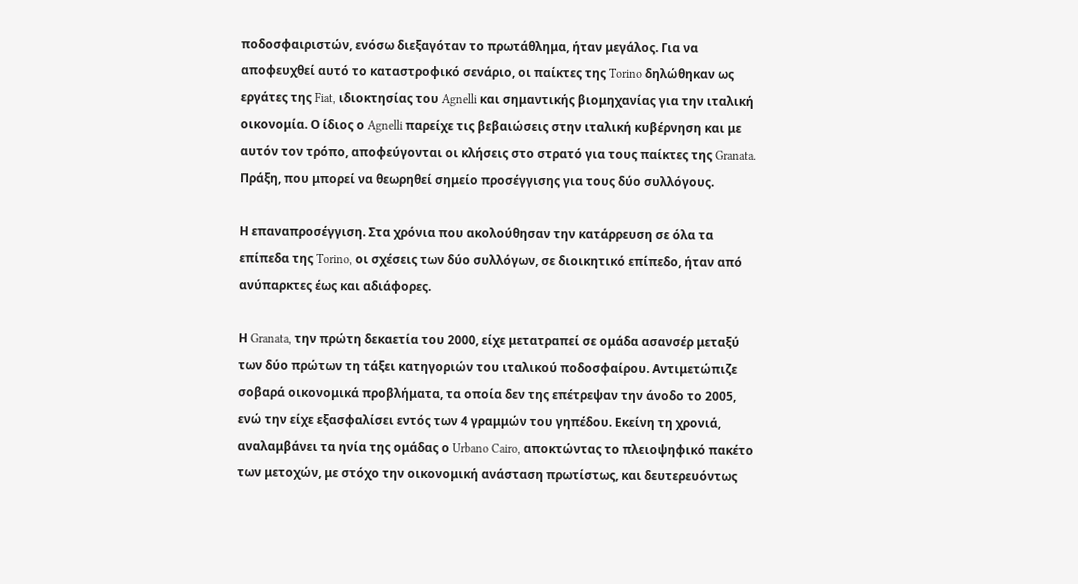ποδοσφαιριστών, ενόσω διεξαγόταν το πρωτάθλημα, ήταν μεγάλος. Για να αποφευχθεί αυτό το καταστροφικό σενάριο, οι παίκτες της Torino δηλώθηκαν ως εργάτες της Fiat, ιδιοκτησίας του Agnelli και σημαντικής βιομηχανίας για την ιταλική οικονομία. Ο ίδιος ο Agnelli παρείχε τις βεβαιώσεις στην ιταλική κυβέρνηση και με αυτόν τον τρόπο, αποφεύγονται οι κλήσεις στο στρατό για τους παίκτες της Granata. Πράξη, που μπορεί να θεωρηθεί σημείο προσέγγισης για τους δύο συλλόγους.

Η επαναπροσέγγιση. Στα χρόνια που ακολούθησαν την κατάρρευση σε όλα τα επίπεδα της Torino, οι σχέσεις των δύο συλλόγων, σε διοικητικό επίπεδο, ήταν από ανύπαρκτες έως και αδιάφορες.

Η Granata, την πρώτη δεκαετία του 2000, είχε μετατραπεί σε ομάδα ασανσέρ μεταξύ των δύο πρώτων τη τάξει κατηγοριών του ιταλικού ποδοσφαίρου. Αντιμετώπιζε σοβαρά οικονομικά προβλήματα, τα οποία δεν της επέτρεψαν την άνοδο το 2005, ενώ την είχε εξασφαλίσει εντός των 4 γραμμών του γηπέδου. Εκείνη τη χρονιά, αναλαμβάνει τα ηνία της ομάδας ο Urbano Cairo, αποκτώντας το πλειοψηφικό πακέτο των μετοχών, με στόχο την οικονομική ανάσταση πρωτίστως, και δευτερευόντως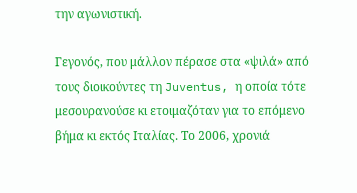την αγωνιστική.

Γεγονός, που μάλλον πέρασε στα «ψιλά» από τους διοικούντες τη Juventus, η οποία τότε μεσουρανούσε κι ετοιμαζόταν για το επόμενο βήμα κι εκτός Ιταλίας. Το 2006, χρονιά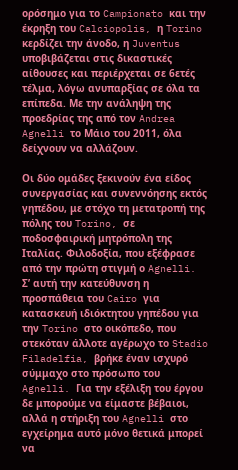ορόσημο για το Campionato και την έκρηξη του Calciopolis, η Torino κερδίζει την άνοδο, η Juventus υποβιβάζεται στις δικαστικές αίθουσες και περιέρχεται σε 6ετές τέλμα, λόγω ανυπαρξίας σε όλα τα επίπεδα. Με την ανάληψη της προεδρίας της από τον Andrea Agnelli το Μάιο του 2011, όλα δείχνουν να αλλάζουν.

Οι δύο ομάδες ξεκινούν ένα είδος συνεργασίας και συνεννόησης εκτός γηπέδου, με στόχο τη μετατροπή της πόλης του Torino, σε ποδοσφαιρική μητρόπολη της Ιταλίας. Φιλοδοξία, που εξέφρασε από την πρώτη στιγμή ο Agnelli. Σ’ αυτή την κατεύθυνση η προσπάθεια του Cairo για κατασκευή ιδιόκτητου γηπέδου για την Torino στο οικόπεδο, που στεκόταν άλλοτε αγέρωχο το Stadio Filadelfia, βρήκε έναν ισχυρό σύμμαχο στο πρόσωπο του Agnelli. Για την εξέλιξη του έργου δε μπορούμε να είμαστε βέβαιοι, αλλά η στήριξη του Agnelli στο εγχείρημα αυτό μόνο θετικά μπορεί να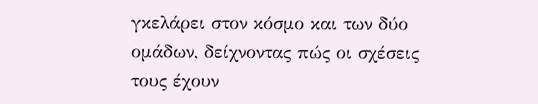γκελάρει στον κόσμο και των δύο ομάδων, δείχνοντας πώς οι σχέσεις τους έχουν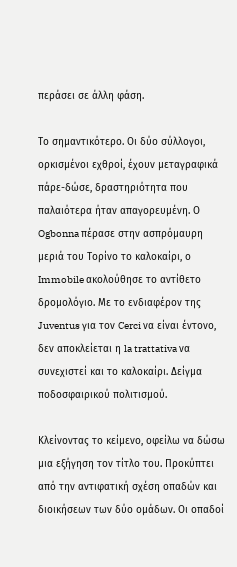περάσει σε άλλη φάση.

Το σημαντικότερο. Οι δύο σύλλογοι, ορκισμένοι εχθροί, έχουν μεταγραφικά πάρε-δώσε, δραστηριότητα που παλαιότερα ήταν απαγορευμένη. Ο Ogbonna πέρασε στην ασπρόμαυρη μεριά του Τορίνο το καλοκαίρι, ο Immobile ακολούθησε το αντίθετο δρομολόγιο. Με το ενδιαφέρον της Juventus για τον Cerci να είναι έντονο, δεν αποκλείεται η la trattativa να συνεχιστεί και το καλοκαίρι. Δείγμα ποδοσφαιρικού πολιτισμού.

Κλείνοντας το κείμενο, οφείλω να δώσω μια εξήγηση τον τίτλο του. Προκύπτει από την αντιφατική σχέση οπαδών και διοικήσεων των δύο ομάδων. Οι οπαδοί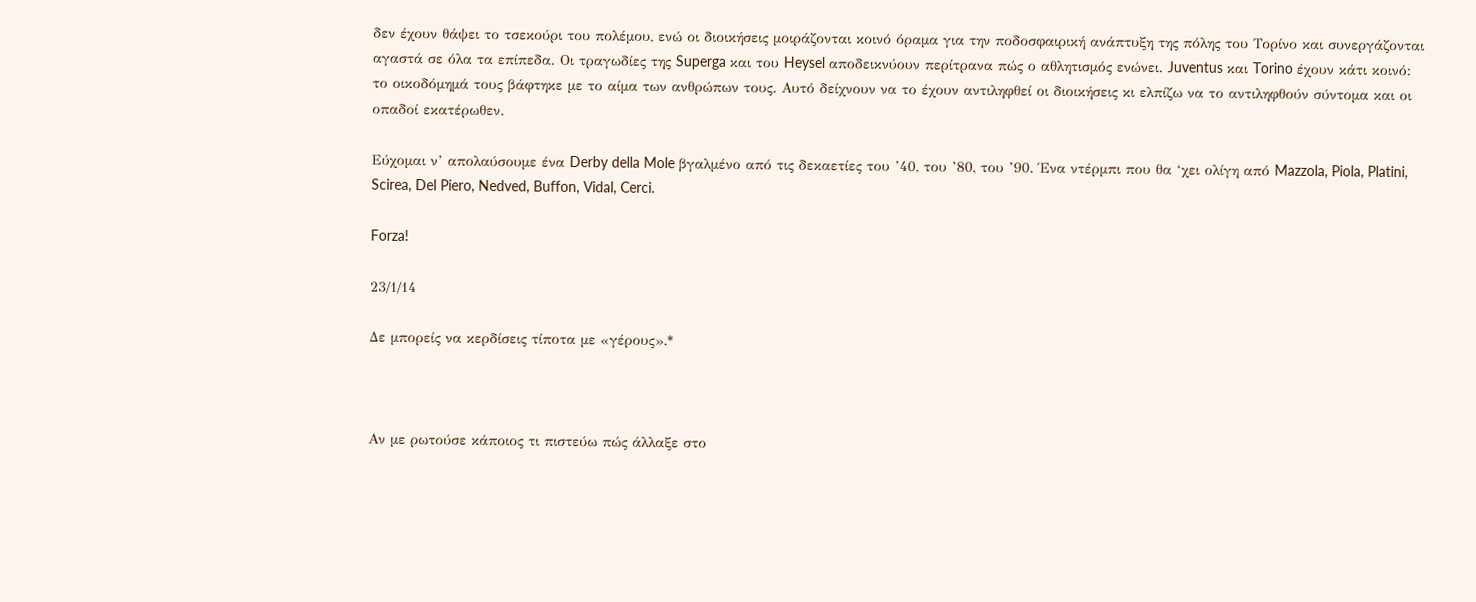δεν έχουν θάψει το τσεκούρι του πολέμου, ενώ οι διοικήσεις μοιράζονται κοινό όραμα για την ποδοσφαιρική ανάπτυξη της πόλης του Τορίνο και συνεργάζονται αγαστά σε όλα τα επίπεδα. Οι τραγωδίες της Superga και του Heysel αποδεικνύουν περίτρανα πώς ο αθλητισμός ενώνει. Juventus και Torino έχουν κάτι κοινό: το οικοδόμημά τους βάφτηκε με το αίμα των ανθρώπων τους. Αυτό δείχνουν να το έχουν αντιληφθεί οι διοικήσεις κι ελπίζω να το αντιληφθούν σύντομα και οι οπαδοί εκατέρωθεν.

Εύχομαι ν’ απολαύσουμε ένα Derby della Mole βγαλμένο από τις δεκαετίες του ’40, του ’80, του ’90. Ένα ντέρμπι που θα ‘χει ολίγη από Mazzola, Piola, Platini, Scirea, Del Piero, Nedved, Buffon, Vidal, Cerci.

Forza!

23/1/14

Δε μπορείς να κερδίσεις τίποτα με «γέρους».*



Αν με ρωτούσε κάποιος τι πιστεύω πώς άλλαξε στο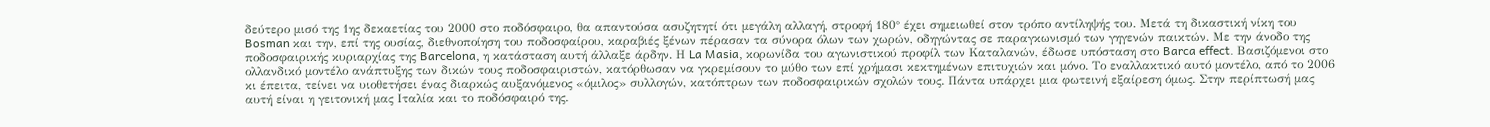δεύτερο μισό της 1ης δεκαετίας του 2000 στο ποδόσφαιρο, θα απαντούσα ασυζητητί ότι μεγάλη αλλαγή, στροφή 180° έχει σημειωθεί στον τρόπο αντίληψής του. Μετά τη δικαστική νίκη του Bosman και την, επί της ουσίας, διεθνοποίηση του ποδοσφαίρου, καραβιές ξένων πέρασαν τα σύνορα όλων των χωρών, οδηγώντας σε παραγκωνισμό των γηγενών παικτών. Με την άνοδο της ποδοσφαιρικής κυριαρχίας της Barcelona, η κατάσταση αυτή άλλαξε άρδην. Η La Masia, κορωνίδα του αγωνιστικού προφίλ των Καταλανών, έδωσε υπόσταση στο Barca effect. Βασιζόμενοι στο ολλανδικό μοντέλο ανάπτυξης των δικών τους ποδοσφαιριστών, κατόρθωσαν να γκρεμίσουν το μύθο των επί χρήμασι κεκτημένων επιτυχιών και μόνο. Το εναλλακτικό αυτό μοντέλο, από το 2006 κι έπειτα, τείνει να υιοθετήσει ένας διαρκώς αυξανόμενος «όμιλος» συλλογών, κατόπτρων των ποδοσφαιρικών σχολών τους. Πάντα υπάρχει μια φωτεινή εξαίρεση όμως. Στην περίπτωσή μας αυτή είναι η γειτονική μας Ιταλία και το ποδόσφαιρό της.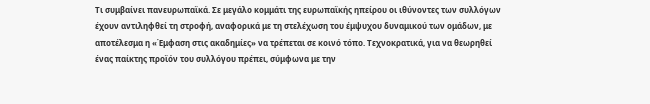Τι συμβαίνει πανευρωπαϊκά. Σε μεγάλο κομμάτι της ευρωπαϊκής ηπείρου οι ιθύνοντες των συλλόγων έχουν αντιληφθεί τη στροφή, αναφορικά με τη στελέχωση του έμψυχου δυναμικού των ομάδων, με αποτέλεσμα η «Έμφαση στις ακαδημίες» να τρέπεται σε κοινό τόπο. Τεχνοκρατικά, για να θεωρηθεί ένας παίκτης προϊόν του συλλόγου πρέπει, σύμφωνα με την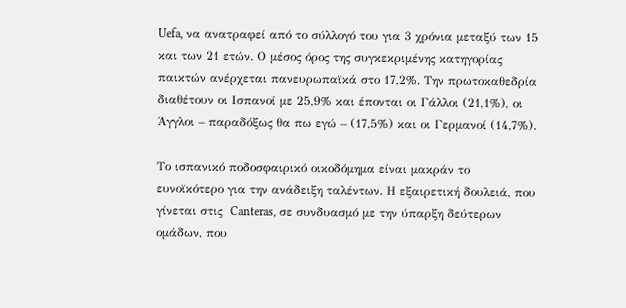Uefa, να ανατραφεί από το σύλλογό του για 3 χρόνια μεταξύ των 15 και των 21 ετών. Ο μέσος όρος της συγκεκριμένης κατηγορίας παικτών ανέρχεται πανευρωπαϊκά στο 17,2%. Την πρωτοκαθεδρία διαθέτουν οι Ισπανοί με 25,9% και έπονται οι Γάλλοι (21,1%), οι Άγγλοι – παραδόξως θα πω εγώ – (17,5%) και οι Γερμανοί (14,7%).

Το ισπανικό ποδοσφαιρικό οικοδόμημα είναι μακράν το ευνοϊκότερο για την ανάδειξη ταλέντων. Η εξαιρετική δουλειά, που γίνεται στις  Canteras, σε συνδυασμό με την ύπαρξη δεύτερων ομάδων, που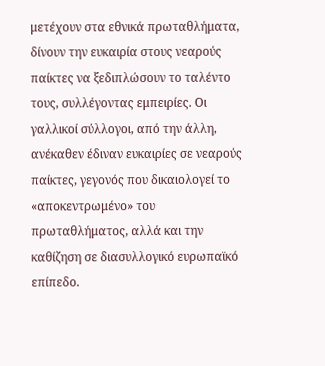μετέχουν στα εθνικά πρωταθλήματα, δίνουν την ευκαιρία στους νεαρούς παίκτες να ξεδιπλώσουν το ταλέντο τους, συλλέγοντας εμπειρίες. Οι γαλλικοί σύλλογοι, από την άλλη, ανέκαθεν έδιναν ευκαιρίες σε νεαρούς παίκτες, γεγονός που δικαιολογεί το «αποκεντρωμένο» του πρωταθλήματος, αλλά και την καθίζηση σε διασυλλογικό ευρωπαϊκό επίπεδο.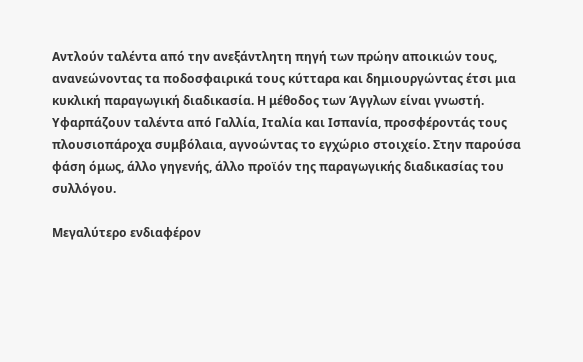Αντλούν ταλέντα από την ανεξάντλητη πηγή των πρώην αποικιών τους, ανανεώνοντας τα ποδοσφαιρικά τους κύτταρα και δημιουργώντας έτσι μια κυκλική παραγωγική διαδικασία. Η μέθοδος των Άγγλων είναι γνωστή. Υφαρπάζουν ταλέντα από Γαλλία, Ιταλία και Ισπανία, προσφέροντάς τους πλουσιοπάροχα συμβόλαια, αγνοώντας το εγχώριο στοιχείο. Στην παρούσα φάση όμως, άλλο γηγενής, άλλο προϊόν της παραγωγικής διαδικασίας του συλλόγου.

Μεγαλύτερο ενδιαφέρον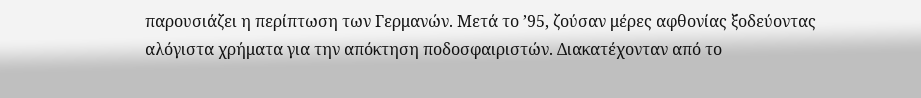παρουσιάζει η περίπτωση των Γερμανών. Μετά το ’95, ζούσαν μέρες αφθονίας ξοδεύοντας αλόγιστα χρήματα για την απόκτηση ποδοσφαιριστών. Διακατέχονταν από το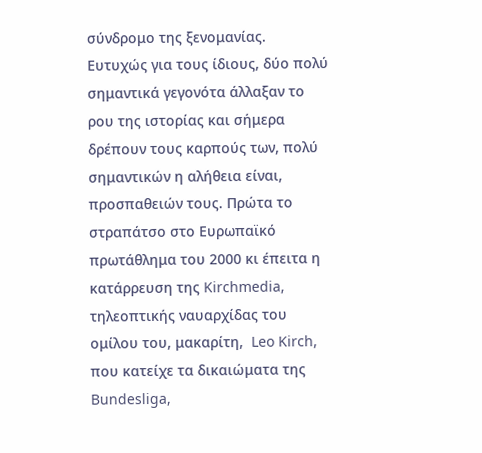σύνδρομο της ξενομανίας. Ευτυχώς για τους ίδιους, δύο πολύ σημαντικά γεγονότα άλλαξαν το ρου της ιστορίας και σήμερα δρέπουν τους καρπούς των, πολύ σημαντικών η αλήθεια είναι, προσπαθειών τους. Πρώτα το στραπάτσο στο Ευρωπαϊκό πρωτάθλημα του 2000 κι έπειτα η κατάρρευση της Kirchmedia, τηλεοπτικής ναυαρχίδας του ομίλου του, μακαρίτη,  Leo Kirch, που κατείχε τα δικαιώματα της Bundesliga,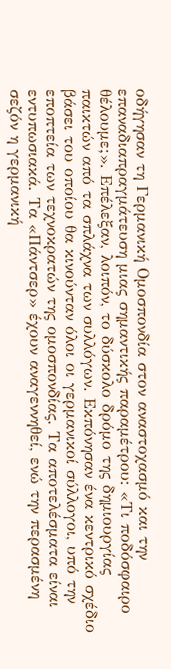οδήγησαν τη Γερμανική Ομοσπονδία στον αναστοχασμό και την επαναδιαπραγμάτευση μιας σημαντικής παραμέτρου: «Τι ποδόσφαιρο θέλουμε;». Επέλεξαν, λοιπόν, το δύσκολο δρόμο της δημιουργίας παικτών από τα σπλάχνα των συλλόγων. Εκπόνησαν ένα κεντρικό σχέδιο βάσει του οποίου θα κινούνταν όλοι οι γερμανικοί σύλλογοι, υπό την εποπτεία των τεχνοκρατών της ομοσπονδίας. Τα αποτελέσματα είναι εντυπωσιακά. Τα «Πάντσερ» έχουν αναγεννηθεί, ενώ την περασμένη σεζόν η γερμανική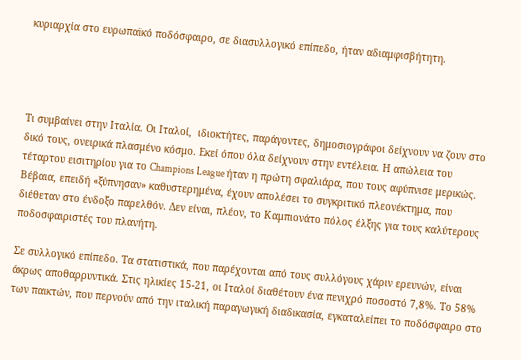κυριαρχία στο ευρωπαϊκό ποδόσφαιρο, σε διασυλλογικό επίπεδο, ήταν αδιαμφισβήτητη.




Τι συμβαίνει στην Ιταλία. Οι Ιταλοί,  ιδιοκτήτες, παράγοντες, δημοσιογράφοι δείχνουν να ζουν στο δικό τους, ονειρικά πλασμένο κόσμο. Εκεί όπου όλα δείχνουν στην εντέλεια. Η απώλεια του τέταρτου εισιτηρίου για το Champions League ήταν η πρώτη σφαλιάρα, που τους αφύπνισε μερικώς. Βέβαια, επειδή «ξύπνησαν» καθυστερημένα, έχουν απολέσει το συγκριτικό πλεονέκτημα, που διέθεταν στο ένδοξο παρελθόν. Δεν είναι, πλέον, το Καμπιονάτο πόλος έλξης για τους καλύτερους ποδοσφαιριστές του πλανήτη.

Σε συλλογικό επίπεδο. Τα στατιστικά, που παρέχονται από τους συλλόγους χάριν ερευνών, είναι άκρως αποθαρρυντικά. Στις ηλικίες 15-21, οι Ιταλοί διαθέτουν ένα πενιχρό ποσοστό 7,8%. Το 58% των παικτών, που περνούν από την ιταλική παραγωγική διαδικασία, εγκαταλείπει το ποδόσφαιρο στο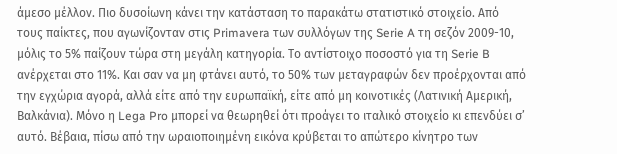άμεσο μέλλον. Πιο δυσοίωνη κάνει την κατάσταση το παρακάτω στατιστικό στοιχείο. Από τους παίκτες, που αγωνίζονταν στις Primavera των συλλόγων της Serie A τη σεζόν 2009-10, μόλις το 5% παίζουν τώρα στη μεγάλη κατηγορία. Το αντίστοιχο ποσοστό για τη Serie B ανέρχεται στο 11%. Και σαν να μη φτάνει αυτό, το 50% των μεταγραφών δεν προέρχονται από την εγχώρια αγορά, αλλά είτε από την ευρωπαϊκή, είτε από μη κοινοτικές (Λατινική Αμερική, Βαλκάνια). Μόνο η Lega Pro μπορεί να θεωρηθεί ότι προάγει το ιταλικό στοιχείο κι επενδύει σ’ αυτό. Βέβαια, πίσω από την ωραιοποιημένη εικόνα κρύβεται το απώτερο κίνητρο των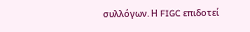συλλόγων. Η FIGC επιδοτεί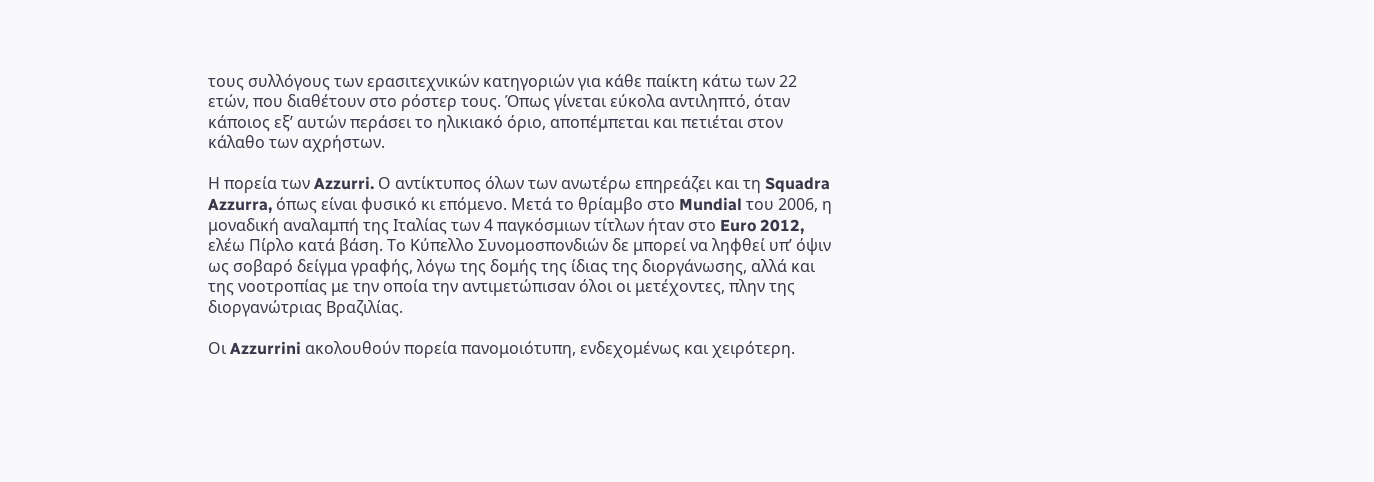τους συλλόγους των ερασιτεχνικών κατηγοριών για κάθε παίκτη κάτω των 22 ετών, που διαθέτουν στο ρόστερ τους. Όπως γίνεται εύκολα αντιληπτό, όταν κάποιος εξ’ αυτών περάσει το ηλικιακό όριο, αποπέμπεται και πετιέται στον κάλαθο των αχρήστων.

Η πορεία των Azzurri. Ο αντίκτυπος όλων των ανωτέρω επηρεάζει και τη Squadra Azzurra, όπως είναι φυσικό κι επόμενο. Μετά το θρίαμβο στο Mundial του 2006, η μοναδική αναλαμπή της Ιταλίας των 4 παγκόσμιων τίτλων ήταν στο Euro 2012, ελέω Πίρλο κατά βάση. Το Κύπελλο Συνομοσπονδιών δε μπορεί να ληφθεί υπ’ όψιν ως σοβαρό δείγμα γραφής, λόγω της δομής της ίδιας της διοργάνωσης, αλλά και της νοοτροπίας με την οποία την αντιμετώπισαν όλοι οι μετέχοντες, πλην της διοργανώτριας Βραζιλίας.

Οι Azzurrini ακολουθούν πορεία πανομοιότυπη, ενδεχομένως και χειρότερη.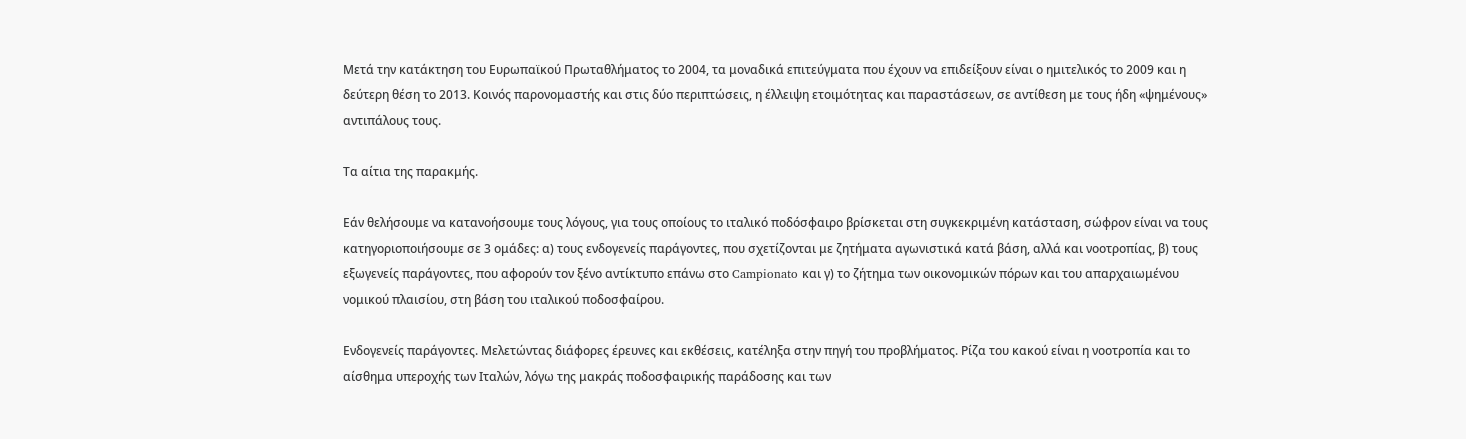Μετά την κατάκτηση του Ευρωπαϊκού Πρωταθλήματος το 2004, τα μοναδικά επιτεύγματα που έχουν να επιδείξουν είναι ο ημιτελικός το 2009 και η δεύτερη θέση το 2013. Κοινός παρονομαστής και στις δύο περιπτώσεις, η έλλειψη ετοιμότητας και παραστάσεων, σε αντίθεση με τους ήδη «ψημένους» αντιπάλους τους.

Τα αίτια της παρακμής.

Εάν θελήσουμε να κατανοήσουμε τους λόγους, για τους οποίους το ιταλικό ποδόσφαιρο βρίσκεται στη συγκεκριμένη κατάσταση, σώφρον είναι να τους κατηγοριοποιήσουμε σε 3 ομάδες: α) τους ενδογενείς παράγοντες, που σχετίζονται με ζητήματα αγωνιστικά κατά βάση, αλλά και νοοτροπίας, β) τους εξωγενείς παράγοντες, που αφορούν τον ξένο αντίκτυπο επάνω στο Campionato και γ) το ζήτημα των οικονομικών πόρων και του απαρχαιωμένου νομικού πλαισίου, στη βάση του ιταλικού ποδοσφαίρου.

Ενδογενείς παράγοντες. Μελετώντας διάφορες έρευνες και εκθέσεις, κατέληξα στην πηγή του προβλήματος. Ρίζα του κακού είναι η νοοτροπία και το αίσθημα υπεροχής των Ιταλών, λόγω της μακράς ποδοσφαιρικής παράδοσης και των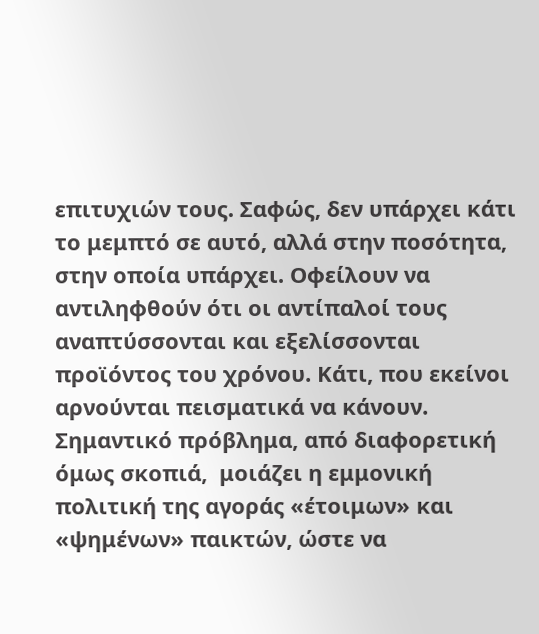επιτυχιών τους. Σαφώς, δεν υπάρχει κάτι το μεμπτό σε αυτό, αλλά στην ποσότητα, στην οποία υπάρχει. Οφείλουν να αντιληφθούν ότι οι αντίπαλοί τους αναπτύσσονται και εξελίσσονται προϊόντος του χρόνου. Κάτι, που εκείνοι αρνούνται πεισματικά να κάνουν. Σημαντικό πρόβλημα, από διαφορετική όμως σκοπιά,  μοιάζει η εμμονική πολιτική της αγοράς «έτοιμων» και «ψημένων» παικτών, ώστε να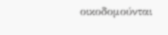οικοδομούνται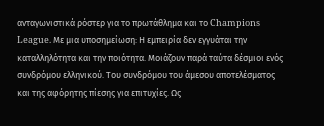ανταγωνιστικά ρόστερ για το πρωτάθλημα και το Champions League. Με μια υποσημείωση: Η εμπειρία δεν εγγυάται την καταλληλότητα και την ποιότητα. Μοιάζουν παρά ταύτα δέσμιοι ενός συνδρόμου ελληνικού. Του συνδρόμου του άμεσου αποτελέσματος και της αφόρητης πίεσης για επιτυχίες. Ως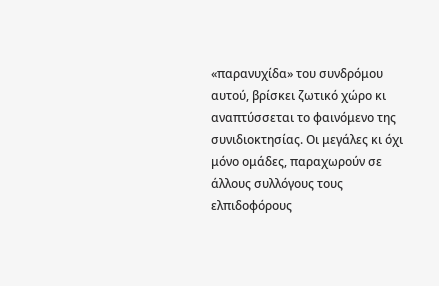«παρανυχίδα» του συνδρόμου αυτού, βρίσκει ζωτικό χώρο κι αναπτύσσεται το φαινόμενο της συνιδιοκτησίας. Οι μεγάλες κι όχι μόνο ομάδες, παραχωρούν σε άλλους συλλόγους τους ελπιδοφόρους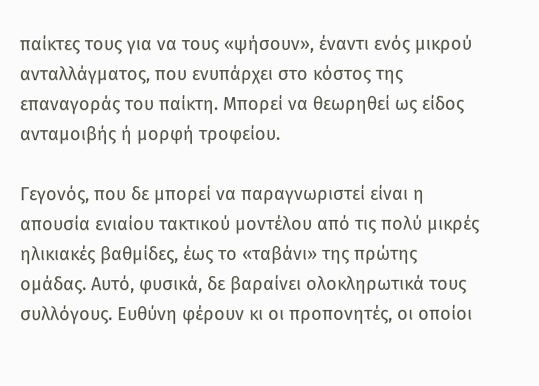παίκτες τους για να τους «ψήσουν», έναντι ενός μικρού ανταλλάγματος, που ενυπάρχει στο κόστος της επαναγοράς του παίκτη. Μπορεί να θεωρηθεί ως είδος ανταμοιβής ή μορφή τροφείου.

Γεγονός, που δε μπορεί να παραγνωριστεί είναι η απουσία ενιαίου τακτικού μοντέλου από τις πολύ μικρές ηλικιακές βαθμίδες, έως το «ταβάνι» της πρώτης ομάδας. Αυτό, φυσικά, δε βαραίνει ολοκληρωτικά τους συλλόγους. Ευθύνη φέρουν κι οι προπονητές, οι οποίοι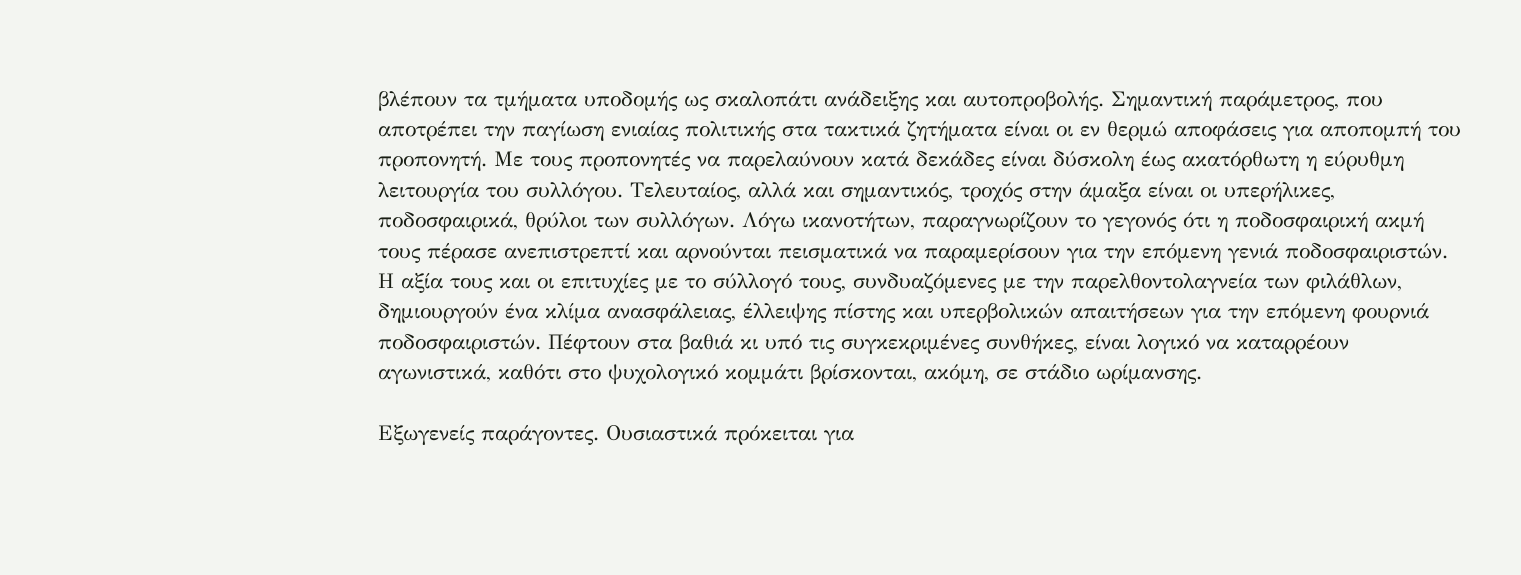βλέπουν τα τμήματα υποδομής ως σκαλοπάτι ανάδειξης και αυτοπροβολής. Σημαντική παράμετρος, που αποτρέπει την παγίωση ενιαίας πολιτικής στα τακτικά ζητήματα είναι οι εν θερμώ αποφάσεις για αποπομπή του προπονητή. Με τους προπονητές να παρελαύνουν κατά δεκάδες είναι δύσκολη έως ακατόρθωτη η εύρυθμη λειτουργία του συλλόγου. Τελευταίος, αλλά και σημαντικός, τροχός στην άμαξα είναι οι υπερήλικες, ποδοσφαιρικά, θρύλοι των συλλόγων. Λόγω ικανοτήτων, παραγνωρίζουν το γεγονός ότι η ποδοσφαιρική ακμή τους πέρασε ανεπιστρεπτί και αρνούνται πεισματικά να παραμερίσουν για την επόμενη γενιά ποδοσφαιριστών. Η αξία τους και οι επιτυχίες με το σύλλογό τους, συνδυαζόμενες με την παρελθοντολαγνεία των φιλάθλων, δημιουργούν ένα κλίμα ανασφάλειας, έλλειψης πίστης και υπερβολικών απαιτήσεων για την επόμενη φουρνιά ποδοσφαιριστών. Πέφτουν στα βαθιά κι υπό τις συγκεκριμένες συνθήκες, είναι λογικό να καταρρέουν αγωνιστικά, καθότι στο ψυχολογικό κομμάτι βρίσκονται, ακόμη, σε στάδιο ωρίμανσης.

Εξωγενείς παράγοντες. Ουσιαστικά πρόκειται για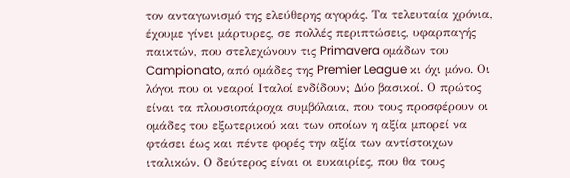τον ανταγωνισμό της ελεύθερης αγοράς. Τα τελευταία χρόνια, έχουμε γίνει μάρτυρες, σε πολλές περιπτώσεις, υφαρπαγής παικτών, που στελεχώνουν τις Primavera ομάδων του Campionato, από ομάδες της Premier League κι όχι μόνο. Οι λόγοι που οι νεαροί Ιταλοί ενδίδουν; Δύο βασικοί. Ο πρώτος είναι τα πλουσιοπάροχα συμβόλαια, που τους προσφέρουν οι ομάδες του εξωτερικού και των οποίων η αξία μπορεί να φτάσει έως και πέντε φορές την αξία των αντίστοιχων ιταλικών. Ο δεύτερος είναι οι ευκαιρίες, που θα τους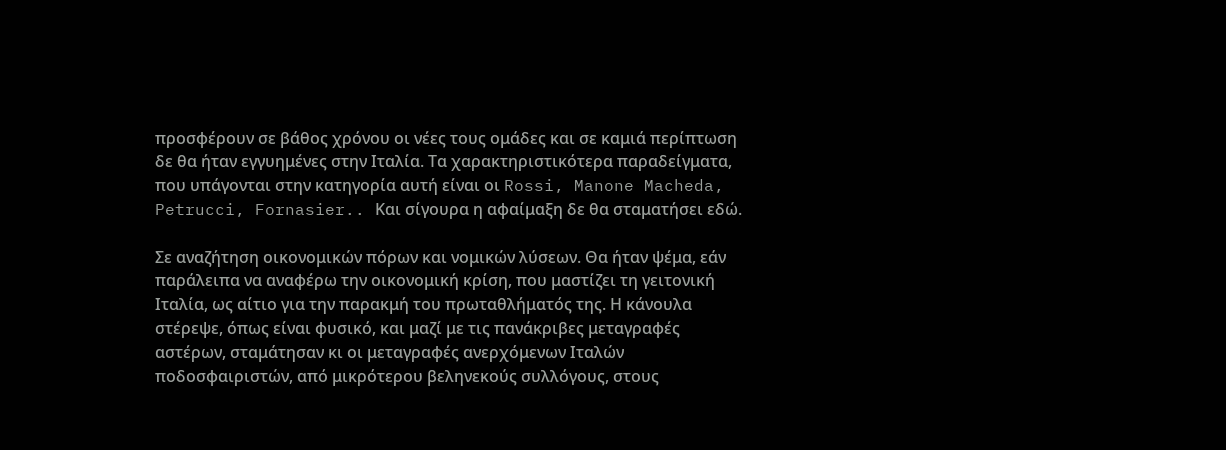προσφέρουν σε βάθος χρόνου οι νέες τους ομάδες και σε καμιά περίπτωση δε θα ήταν εγγυημένες στην Ιταλία. Τα χαρακτηριστικότερα παραδείγματα, που υπάγονται στην κατηγορία αυτή είναι οι Rossi, Manone Macheda, Petrucci, Fornasier.. Και σίγουρα η αφαίμαξη δε θα σταματήσει εδώ.

Σε αναζήτηση οικονομικών πόρων και νομικών λύσεων. Θα ήταν ψέμα, εάν παράλειπα να αναφέρω την οικονομική κρίση, που μαστίζει τη γειτονική Ιταλία, ως αίτιο για την παρακμή του πρωταθλήματός της. Η κάνουλα στέρεψε, όπως είναι φυσικό, και μαζί με τις πανάκριβες μεταγραφές αστέρων, σταμάτησαν κι οι μεταγραφές ανερχόμενων Ιταλών ποδοσφαιριστών, από μικρότερου βεληνεκούς συλλόγους, στους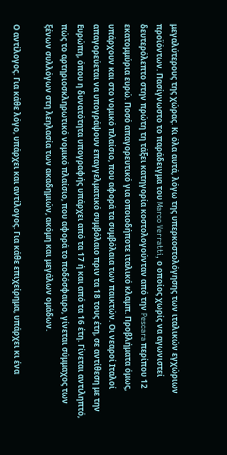μεγαλύτερους της χώρας. Κι όλα αυτά, λόγω της υπερκοστολόγησης των ιταλικών εγχώριων προϊόντων. Πασίγνωστο το παράδειγμα του Marco Verratti, ο οποίος χωρίς να αγωνιστεί δευτερόλεπτο στην πρώτη τη τάξει κατηγορία κοστολογούνταν από την Pescara περίπου 12 εκατομμύρια ευρώ. Ποσό απαγορευτικό για οποιοδήποτε ιταλικό κλαμπ. Προβλήματα όμως, υπάρχουν και στο νομικό πλαίσιο, που αφορά τα συμβόλαια των παικτών. Οι νεαροί Ιταλοί απαγορεύεται να υπογράψουν επαγγελματικό συμβόλαιο πριν τα 18 τους έτη, σε αντίθεση με την Ευρώπη, όπου η δυνατότητα υπογραφής υπάρχει από τα 17 ή και από τα 16 έτη. Γίνεται αντιληπτό, πώς το αρτηριοσκληρωτικό νομικό πλαίσιο, που αφορά το ποδόσφαιρο, γίνεται σύμμαχος των ξένων συλλόγων στη λεηλασία των ακαδημιών, ακόμη και μεγάλων ομάδων.

Ο αντίλογος. Για κάθε λόγο, υπάρχει και αντίλογος. Για κάθε επιχείρημα, υπάρχει κι ένα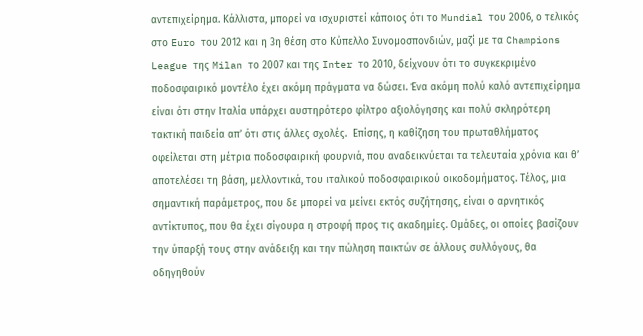αντεπιχείρημα. Κάλλιστα, μπορεί να ισχυριστεί κάποιος ότι το Mundial του 2006, ο τελικός στο Euro του 2012 και η 3η θέση στο Κύπελλο Συνομοσπονδιών, μαζί με τα Champions League της Milan το 2007 και της Inter το 2010, δείχνουν ότι το συγκεκριμένο ποδοσφαιρικό μοντέλο έχει ακόμη πράγματα να δώσει. Ένα ακόμη πολύ καλό αντεπιχείρημα είναι ότι στην Ιταλία υπάρχει αυστηρότερο φίλτρο αξιολόγησης και πολύ σκληρότερη τακτική παιδεία απ’ ότι στις άλλες σχολές.  Επίσης, η καθίζηση του πρωταθλήματος οφείλεται στη μέτρια ποδοσφαιρική φουρνιά, που αναδεικνύεται τα τελευταία χρόνια και θ’ αποτελέσει τη βάση, μελλοντικά, του ιταλικού ποδοσφαιρικού οικοδομήματος. Τέλος, μια σημαντική παράμετρος, που δε μπορεί να μείνει εκτός συζήτησης, είναι ο αρνητικός αντίκτυπος, που θα έχει σίγουρα η στροφή προς τις ακαδημίες. Ομάδες, οι οποίες βασίζουν την ύπαρξή τους στην ανάδειξη και την πώληση παικτών σε άλλους συλλόγους, θα οδηγηθούν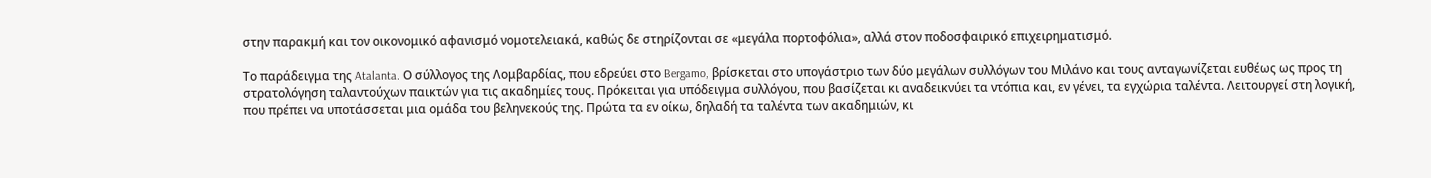στην παρακμή και τον οικονομικό αφανισμό νομοτελειακά, καθώς δε στηρίζονται σε «μεγάλα πορτοφόλια», αλλά στον ποδοσφαιρικό επιχειρηματισμό.

Το παράδειγμα της Atalanta. Ο σύλλογος της Λομβαρδίας, που εδρεύει στο Bergamo, βρίσκεται στο υπογάστριο των δύο μεγάλων συλλόγων του Μιλάνο και τους ανταγωνίζεται ευθέως ως προς τη στρατολόγηση ταλαντούχων παικτών για τις ακαδημίες τους. Πρόκειται για υπόδειγμα συλλόγου, που βασίζεται κι αναδεικνύει τα ντόπια και, εν γένει, τα εγχώρια ταλέντα. Λειτουργεί στη λογική, που πρέπει να υποτάσσεται μια ομάδα του βεληνεκούς της. Πρώτα τα εν οίκω, δηλαδή τα ταλέντα των ακαδημιών, κι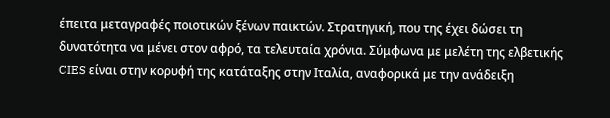έπειτα μεταγραφές ποιοτικών ξένων παικτών. Στρατηγική, που της έχει δώσει τη δυνατότητα να μένει στον αφρό, τα τελευταία χρόνια. Σύμφωνα με μελέτη της ελβετικής CIES είναι στην κορυφή της κατάταξης στην Ιταλία, αναφορικά με την ανάδειξη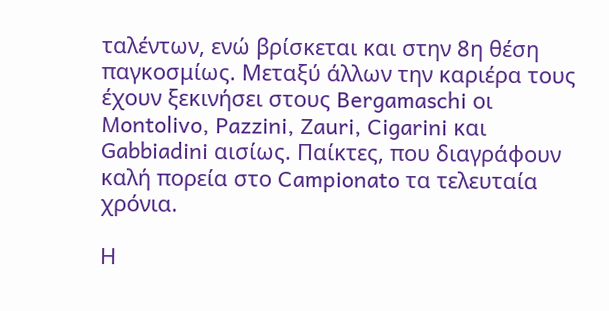ταλέντων, ενώ βρίσκεται και στην 8η θέση παγκοσμίως. Μεταξύ άλλων την καριέρα τους έχουν ξεκινήσει στους Bergamaschi οι Montolivo, Pazzini, Zauri, Cigarini και Gabbiadini αισίως. Παίκτες, που διαγράφουν καλή πορεία στο Campionato τα τελευταία χρόνια.

Η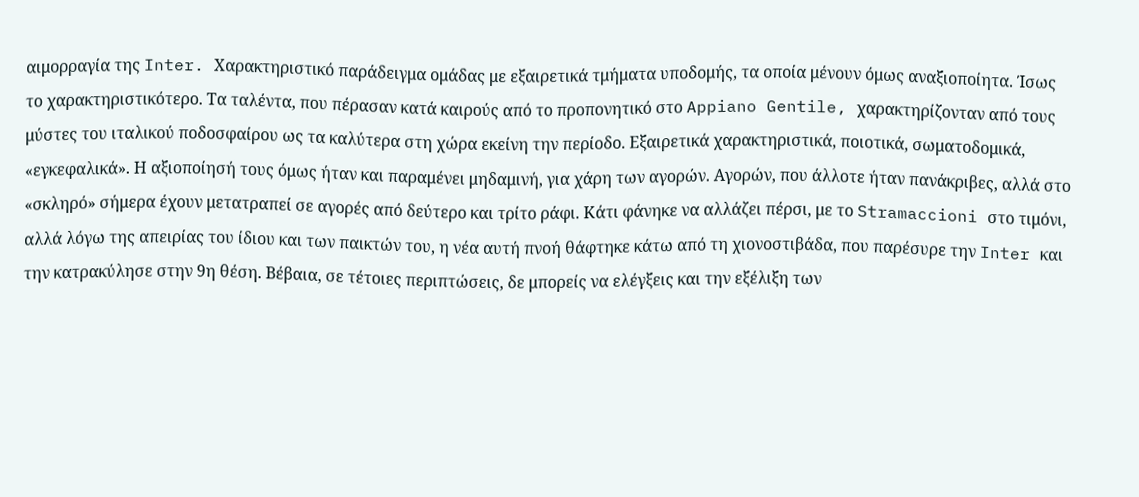αιμορραγία της Inter. Χαρακτηριστικό παράδειγμα ομάδας με εξαιρετικά τμήματα υποδομής, τα οποία μένουν όμως αναξιοποίητα. Ίσως το χαρακτηριστικότερο. Τα ταλέντα, που πέρασαν κατά καιρούς από το προπονητικό στο Appiano Gentile, χαρακτηρίζονταν από τους μύστες του ιταλικού ποδοσφαίρου ως τα καλύτερα στη χώρα εκείνη την περίοδο. Εξαιρετικά χαρακτηριστικά, ποιοτικά, σωματοδομικά, «εγκεφαλικά». Η αξιοποίησή τους όμως ήταν και παραμένει μηδαμινή, για χάρη των αγορών. Αγορών, που άλλοτε ήταν πανάκριβες, αλλά στο «σκληρό» σήμερα έχουν μετατραπεί σε αγορές από δεύτερο και τρίτο ράφι. Κάτι φάνηκε να αλλάζει πέρσι, με το Stramaccioni στο τιμόνι, αλλά λόγω της απειρίας του ίδιου και των παικτών του, η νέα αυτή πνοή θάφτηκε κάτω από τη χιονοστιβάδα, που παρέσυρε την Inter και την κατρακύλησε στην 9η θέση. Βέβαια, σε τέτοιες περιπτώσεις, δε μπορείς να ελέγξεις και την εξέλιξη των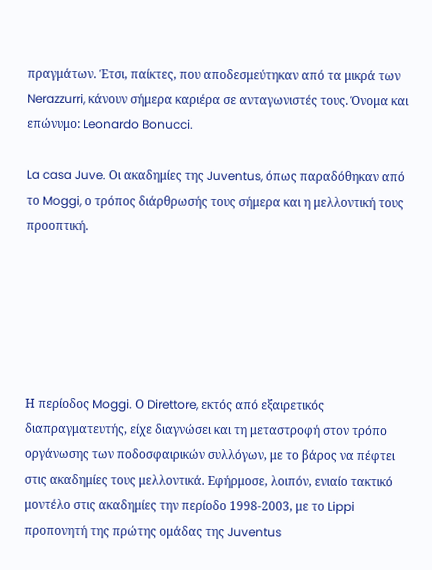πραγμάτων. Έτσι, παίκτες, που αποδεσμεύτηκαν από τα μικρά των Nerazzurri, κάνουν σήμερα καριέρα σε ανταγωνιστές τους. Όνομα και επώνυμο: Leonardo Bonucci.

La casa Juve. Οι ακαδημίες της Juventus, όπως παραδόθηκαν από το Moggi, ο τρόπος διάρθρωσής τους σήμερα και η μελλοντική τους προοπτική.






Η περίοδος Moggi. Ο Direttore, εκτός από εξαιρετικός διαπραγματευτής, είχε διαγνώσει και τη μεταστροφή στον τρόπο οργάνωσης των ποδοσφαιρικών συλλόγων, με το βάρος να πέφτει στις ακαδημίες τους μελλοντικά. Εφήρμοσε, λοιπόν, ενιαίο τακτικό μοντέλο στις ακαδημίες την περίοδο 1998-2003, με το Lippi προπονητή της πρώτης ομάδας της Juventus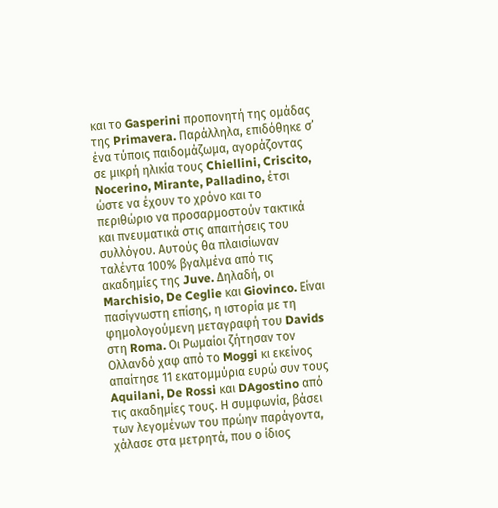και το Gasperini προπονητή της ομάδας της Primavera. Παράλληλα, επιδόθηκε σ’ ένα τύποις παιδομάζωμα, αγοράζοντας σε μικρή ηλικία τους Chiellini, Criscito, Nocerino, Mirante, Palladino, έτσι ώστε να έχουν το χρόνο και το περιθώριο να προσαρμοστούν τακτικά και πνευματικά στις απαιτήσεις του συλλόγου. Αυτούς θα πλαισίωναν ταλέντα 100% βγαλμένα από τις ακαδημίες της Juve. Δηλαδή, οι Marchisio, De Ceglie και Giovinco. Είναι πασίγνωστη επίσης, η ιστορία με τη φημολογούμενη μεταγραφή του Davids στη Roma. Οι Ρωμαίοι ζήτησαν τον Ολλανδό χαφ από το Moggi κι εκείνος απαίτησε 11 εκατομμύρια ευρώ συν τους Aquilani, De Rossi και DAgostino από τις ακαδημίες τους. Η συμφωνία, βάσει των λεγομένων του πρώην παράγοντα, χάλασε στα μετρητά, που ο ίδιος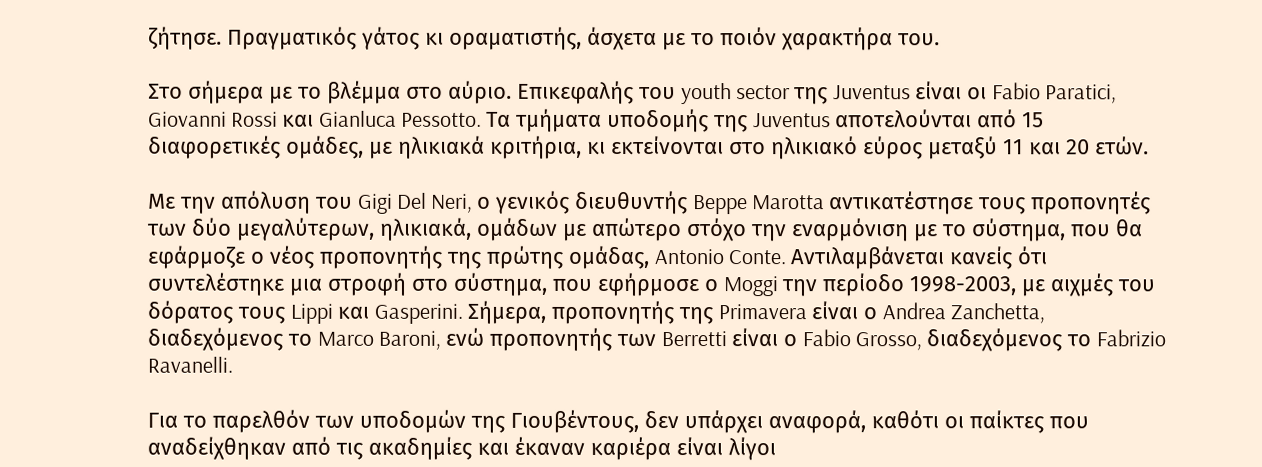ζήτησε. Πραγματικός γάτος κι οραματιστής, άσχετα με το ποιόν χαρακτήρα του.

Στο σήμερα με το βλέμμα στο αύριο. Επικεφαλής του youth sector της Juventus είναι οι Fabio Paratici, Giovanni Rossi και Gianluca Pessotto. Τα τμήματα υποδομής της Juventus αποτελούνται από 15 διαφορετικές ομάδες, με ηλικιακά κριτήρια, κι εκτείνονται στο ηλικιακό εύρος μεταξύ 11 και 20 ετών.

Με την απόλυση του Gigi Del Neri, ο γενικός διευθυντής Beppe Marotta αντικατέστησε τους προπονητές των δύο μεγαλύτερων, ηλικιακά, ομάδων με απώτερο στόχο την εναρμόνιση με το σύστημα, που θα εφάρμοζε ο νέος προπονητής της πρώτης ομάδας, Antonio Conte. Αντιλαμβάνεται κανείς ότι συντελέστηκε μια στροφή στο σύστημα, που εφήρμοσε ο Moggi την περίοδο 1998-2003, με αιχμές του δόρατος τους Lippi και Gasperini. Σήμερα, προπονητής της Primavera είναι ο Andrea Zanchetta, διαδεχόμενος το Marco Baroni, ενώ προπονητής των Berretti είναι ο Fabio Grosso, διαδεχόμενος το Fabrizio Ravanelli.

Για το παρελθόν των υποδομών της Γιουβέντους, δεν υπάρχει αναφορά, καθότι οι παίκτες που αναδείχθηκαν από τις ακαδημίες και έκαναν καριέρα είναι λίγοι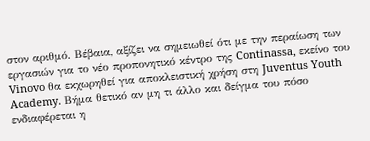στον αριθμό. Βέβαια, αξίζει να σημειωθεί ότι με την περαίωση των εργασιών για το νέο προπονητικό κέντρο της Continassa, εκείνο του Vinovo θα εκχωρηθεί για αποκλειστική χρήση στη Juventus Youth Academy. Βήμα θετικό αν μη τι άλλο και δείγμα του πόσο ενδιαφέρεται η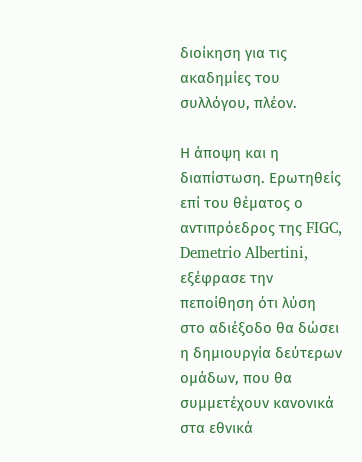διοίκηση για τις ακαδημίες του συλλόγου, πλέον.

Η άποψη και η διαπίστωση. Ερωτηθείς επί του θέματος ο αντιπρόεδρος της FIGC, Demetrio Albertini, εξέφρασε την πεποίθηση ότι λύση στο αδιέξοδο θα δώσει η δημιουργία δεύτερων ομάδων, που θα συμμετέχουν κανονικά στα εθνικά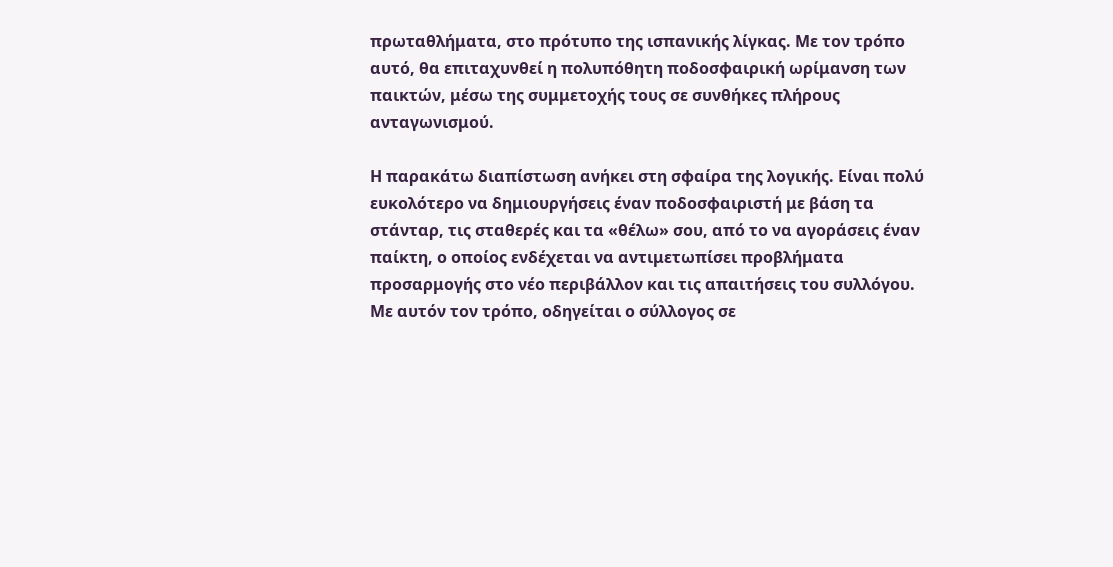πρωταθλήματα, στο πρότυπο της ισπανικής λίγκας. Με τον τρόπο αυτό, θα επιταχυνθεί η πολυπόθητη ποδοσφαιρική ωρίμανση των παικτών, μέσω της συμμετοχής τους σε συνθήκες πλήρους ανταγωνισμού.

Η παρακάτω διαπίστωση ανήκει στη σφαίρα της λογικής. Είναι πολύ ευκολότερο να δημιουργήσεις έναν ποδοσφαιριστή με βάση τα στάνταρ, τις σταθερές και τα «θέλω» σου, από το να αγοράσεις έναν παίκτη, ο οποίος ενδέχεται να αντιμετωπίσει προβλήματα προσαρμογής στο νέο περιβάλλον και τις απαιτήσεις του συλλόγου. Με αυτόν τον τρόπο, οδηγείται ο σύλλογος σε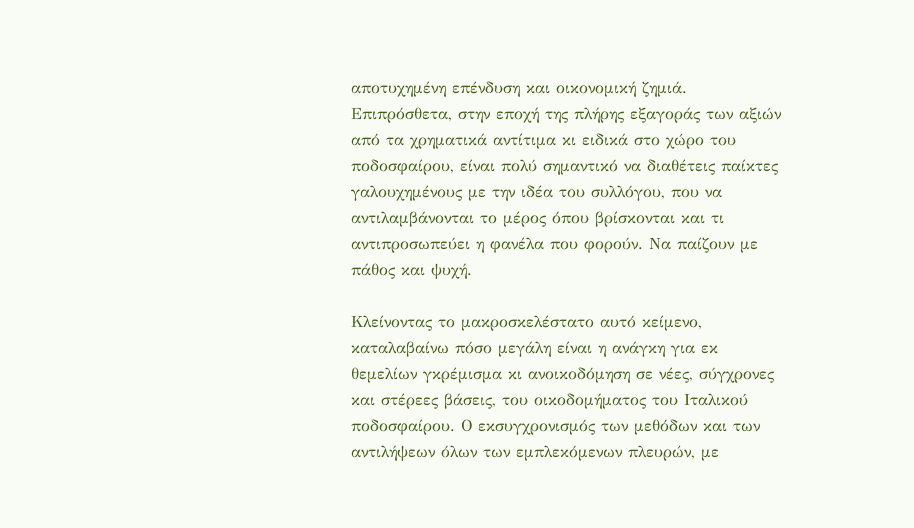αποτυχημένη επένδυση και οικονομική ζημιά. Επιπρόσθετα, στην εποχή της πλήρης εξαγοράς των αξιών από τα χρηματικά αντίτιμα κι ειδικά στο χώρο του ποδοσφαίρου, είναι πολύ σημαντικό να διαθέτεις παίκτες γαλουχημένους με την ιδέα του συλλόγου, που να αντιλαμβάνονται το μέρος όπου βρίσκονται και τι αντιπροσωπεύει η φανέλα που φορούν. Να παίζουν με πάθος και ψυχή.

Κλείνοντας το μακροσκελέστατο αυτό κείμενο, καταλαβαίνω πόσο μεγάλη είναι η ανάγκη για εκ θεμελίων γκρέμισμα κι ανοικοδόμηση σε νέες, σύγχρονες και στέρεες βάσεις, του οικοδομήματος του Ιταλικού ποδοσφαίρου. Ο εκσυγχρονισμός των μεθόδων και των αντιλήψεων όλων των εμπλεκόμενων πλευρών, με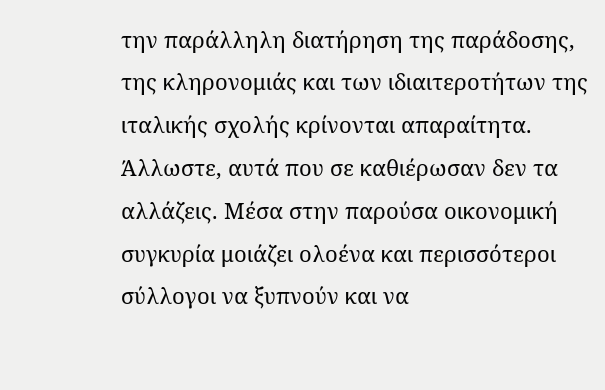την παράλληλη διατήρηση της παράδοσης, της κληρονομιάς και των ιδιαιτεροτήτων της ιταλικής σχολής κρίνονται απαραίτητα. Άλλωστε, αυτά που σε καθιέρωσαν δεν τα αλλάζεις. Μέσα στην παρούσα οικονομική συγκυρία μοιάζει ολοένα και περισσότεροι σύλλογοι να ξυπνούν και να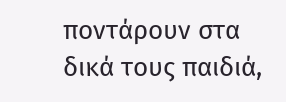ποντάρουν στα δικά τους παιδιά,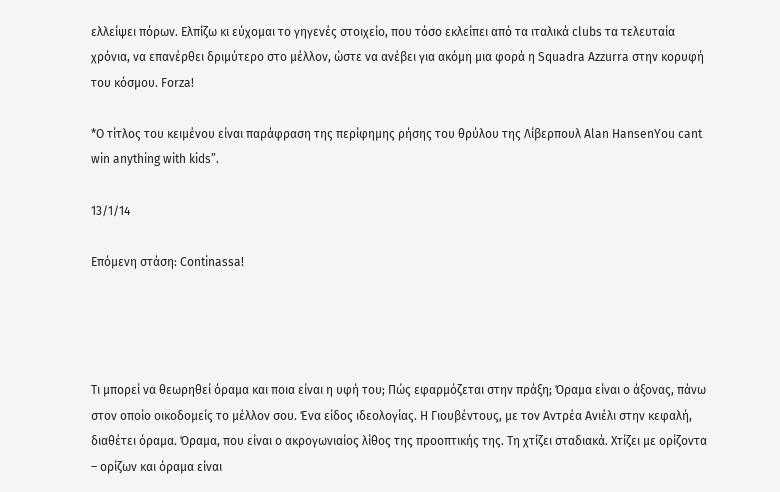ελλείψει πόρων. Ελπίζω κι εύχομαι το γηγενές στοιχείο, που τόσο εκλείπει από τα ιταλικά clubs τα τελευταία χρόνια, να επανέρθει δριμύτερο στο μέλλον, ώστε να ανέβει για ακόμη μια φορά η Squadra Azzurra στην κορυφή του κόσμου. Forza!

*Ο τίτλος του κειμένου είναι παράφραση της περίφημης ρήσης του θρύλου της Λίβερπουλ Alan HansenYou cant win anything with kids”.

13/1/14

Επόμενη στάση: Continassa!




Τι μπορεί να θεωρηθεί όραμα και ποια είναι η υφή του; Πώς εφαρμόζεται στην πράξη; Όραμα είναι ο άξονας, πάνω στον οποίο οικοδομείς το μέλλον σου. Ένα είδος ιδεολογίας. Η Γιουβέντους, με τον Αντρέα Ανιέλι στην κεφαλή, διαθέτει όραμα. Όραμα, που είναι ο ακρογωνιαίος λίθος της προοπτικής της. Τη χτίζει σταδιακά. Χτίζει με ορίζοντα – ορίζων και όραμα είναι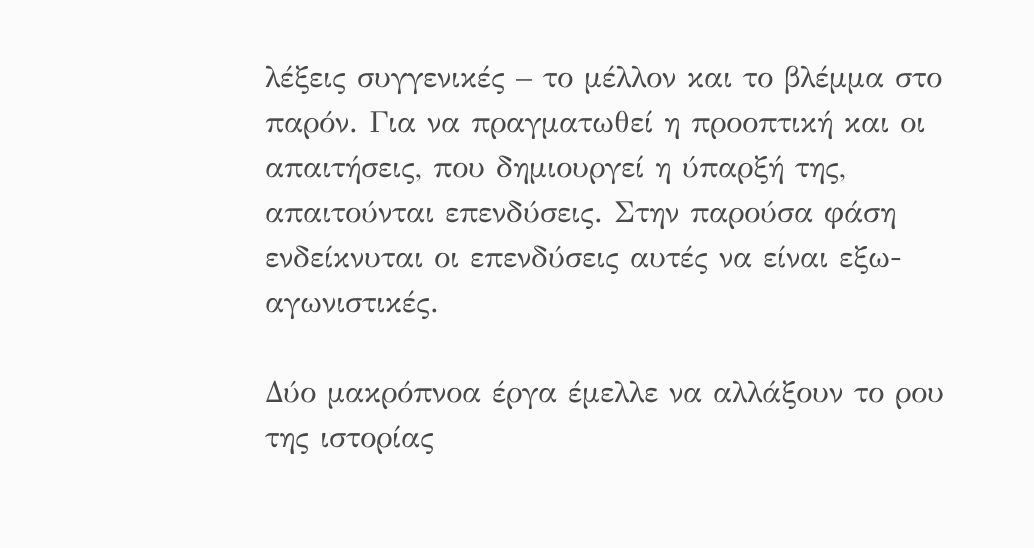λέξεις συγγενικές – το μέλλον και το βλέμμα στο παρόν. Για να πραγματωθεί η προοπτική και οι απαιτήσεις, που δημιουργεί η ύπαρξή της, απαιτούνται επενδύσεις. Στην παρούσα φάση ενδείκνυται οι επενδύσεις αυτές να είναι εξω-αγωνιστικές.

Δύο μακρόπνοα έργα έμελλε να αλλάξουν το ρου της ιστορίας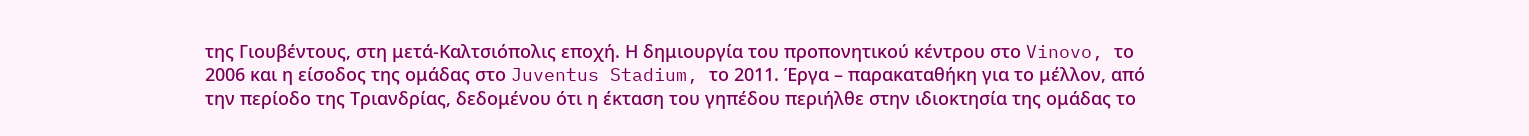της Γιουβέντους, στη μετά-Καλτσιόπολις εποχή. Η δημιουργία του προπονητικού κέντρου στο Vinovo, το 2006 και η είσοδος της ομάδας στο Juventus Stadium, το 2011. Έργα – παρακαταθήκη για το μέλλον, από την περίοδο της Τριανδρίας, δεδομένου ότι η έκταση του γηπέδου περιήλθε στην ιδιοκτησία της ομάδας το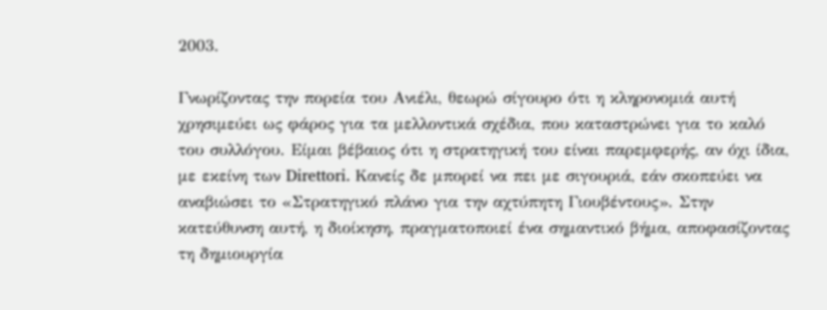2003.

Γνωρίζοντας την πορεία του Ανιέλι, θεωρώ σίγουρο ότι η κληρονομιά αυτή χρησιμεύει ως φάρος για τα μελλοντικά σχέδια, που καταστρώνει για το καλό του συλλόγου. Είμαι βέβαιος ότι η στρατηγική του είναι παρεμφερής, αν όχι ίδια, με εκείνη των Direttori. Κανείς δε μπορεί να πει με σιγουριά, εάν σκοπεύει να αναβιώσει το «Στρατηγικό πλάνο για την αχτύπητη Γιουβέντους». Στην κατεύθυνση αυτή, η διοίκηση, πραγματοποιεί ένα σημαντικό βήμα, αποφασίζοντας τη δημιουργία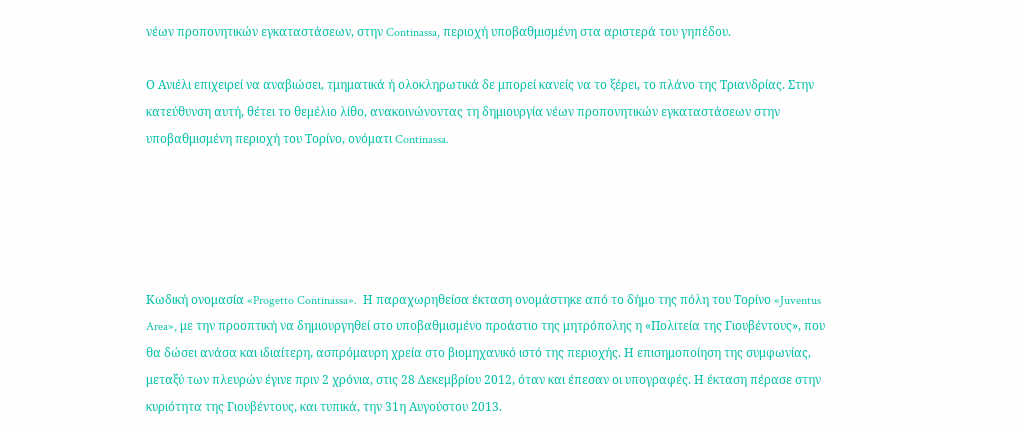νέων προπονητικών εγκαταστάσεων, στην Continassa, περιοχή υποβαθμισμένη στα αριστερά του γηπέδου.

Ο Ανιέλι επιχειρεί να αναβιώσει, τμηματικά ή ολοκληρωτικά δε μπορεί κανείς να το ξέρει, το πλάνο της Τριανδρίας. Στην κατεύθυνση αυτή, θέτει το θεμέλιο λίθο, ανακοινώνοντας τη δημιουργία νέων προπονητικών εγκαταστάσεων στην υποβαθμισμένη περιοχή του Τορίνο, ονόματι Continassa.





Κωδική ονομασία «Progetto Continassa».  Η παραχωρηθείσα έκταση ονομάστηκε από το δήμο της πόλη του Τορίνο «Juventus Area», με την προοπτική να δημιουργηθεί στο υποβαθμισμένο προάστιο της μητρόπολης η «Πολιτεία της Γιουβέντους», που θα δώσει ανάσα και ιδιαίτερη, ασπρόμαυρη χρεία στο βιομηχανικό ιστό της περιοχής. Η επισημοποίηση της συμφωνίας, μεταξύ των πλευρών έγινε πριν 2 χρόνια, στις 28 Δεκεμβρίου 2012, όταν και έπεσαν οι υπογραφές. Η έκταση πέρασε στην κυριότητα της Γιουβέντους, και τυπικά, την 31η Αυγούστου 2013.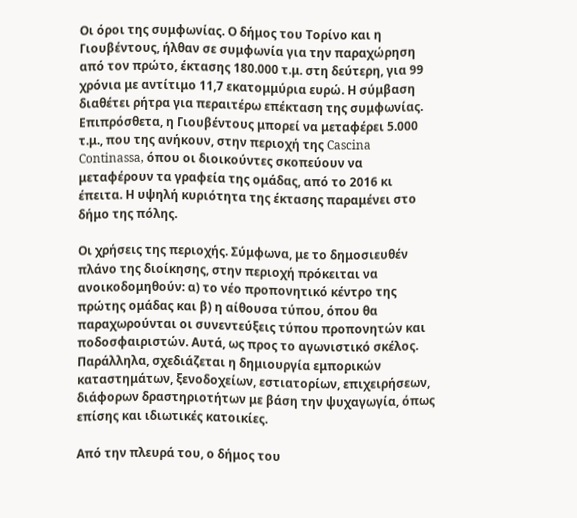Οι όροι της συμφωνίας. Ο δήμος του Τορίνο και η Γιουβέντους, ήλθαν σε συμφωνία για την παραχώρηση από τον πρώτο, έκτασης 180.000 τ.μ. στη δεύτερη, για 99 χρόνια με αντίτιμο 11,7 εκατομμύρια ευρώ. Η σύμβαση διαθέτει ρήτρα για περαιτέρω επέκταση της συμφωνίας. Επιπρόσθετα, η Γιουβέντους μπορεί να μεταφέρει 5.000 τ.μ., που της ανήκουν, στην περιοχή της Cascina Continassa, όπου οι διοικούντες σκοπεύουν να μεταφέρουν τα γραφεία της ομάδας, από το 2016 κι έπειτα. Η υψηλή κυριότητα της έκτασης παραμένει στο δήμο της πόλης.

Οι χρήσεις της περιοχής. Σύμφωνα, με το δημοσιευθέν πλάνο της διοίκησης, στην περιοχή πρόκειται να ανοικοδομηθούν: α) το νέο προπονητικό κέντρο της πρώτης ομάδας και β) η αίθουσα τύπου, όπου θα παραχωρούνται οι συνεντεύξεις τύπου προπονητών και ποδοσφαιριστών. Αυτά, ως προς το αγωνιστικό σκέλος. Παράλληλα, σχεδιάζεται η δημιουργία εμπορικών καταστημάτων, ξενοδοχείων, εστιατορίων, επιχειρήσεων, διάφορων δραστηριοτήτων με βάση την ψυχαγωγία, όπως επίσης και ιδιωτικές κατοικίες.

Από την πλευρά του, ο δήμος του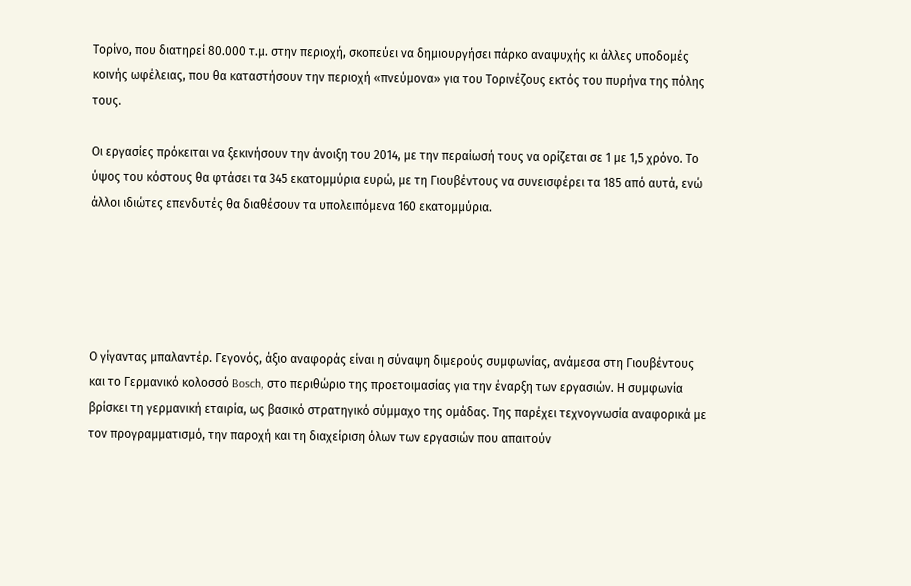Τορίνο, που διατηρεί 80.000 τ.μ. στην περιοχή, σκοπεύει να δημιουργήσει πάρκο αναψυχής κι άλλες υποδομές κοινής ωφέλειας, που θα καταστήσουν την περιοχή «πνεύμονα» για του Τορινέζους εκτός του πυρήνα της πόλης τους.

Οι εργασίες πρόκειται να ξεκινήσουν την άνοιξη του 2014, με την περαίωσή τους να ορίζεται σε 1 με 1,5 χρόνο. Το ύψος του κόστους θα φτάσει τα 345 εκατομμύρια ευρώ, με τη Γιουβέντους να συνεισφέρει τα 185 από αυτά, ενώ άλλοι ιδιώτες επενδυτές θα διαθέσουν τα υπολειπόμενα 160 εκατομμύρια.





Ο γίγαντας μπαλαντέρ. Γεγονός, άξιο αναφοράς είναι η σύναψη διμερούς συμφωνίας, ανάμεσα στη Γιουβέντους και το Γερμανικό κολοσσό Bosch, στο περιθώριο της προετοιμασίας για την έναρξη των εργασιών. Η συμφωνία βρίσκει τη γερμανική εταιρία, ως βασικό στρατηγικό σύμμαχο της ομάδας. Της παρέχει τεχνογνωσία αναφορικά με τον προγραμματισμό, την παροχή και τη διαχείριση όλων των εργασιών που απαιτούν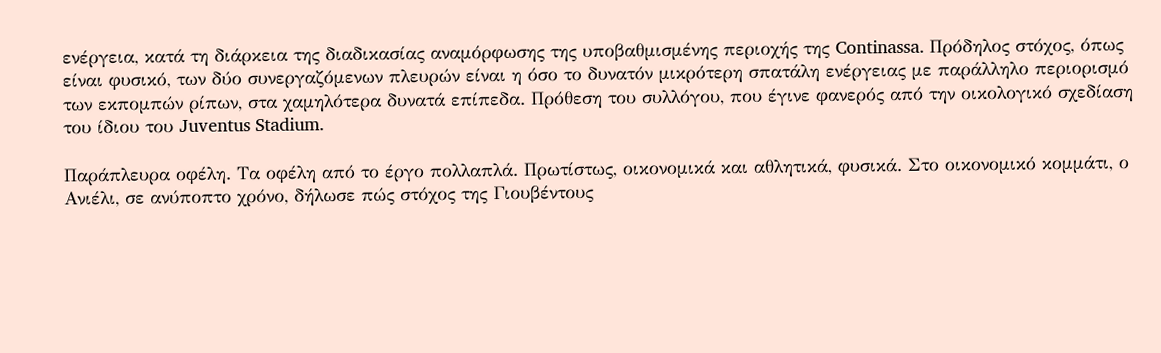ενέργεια, κατά τη διάρκεια της διαδικασίας αναμόρφωσης της υποβαθμισμένης περιοχής της Continassa. Πρόδηλος στόχος, όπως είναι φυσικό, των δύο συνεργαζόμενων πλευρών είναι η όσο το δυνατόν μικρότερη σπατάλη ενέργειας με παράλληλο περιορισμό των εκπομπών ρίπων, στα χαμηλότερα δυνατά επίπεδα. Πρόθεση του συλλόγου, που έγινε φανερός από την οικολογικό σχεδίαση του ίδιου του Juventus Stadium.

Παράπλευρα οφέλη. Τα οφέλη από το έργο πολλαπλά. Πρωτίστως, οικονομικά και αθλητικά, φυσικά. Στο οικονομικό κομμάτι, ο Ανιέλι, σε ανύποπτο χρόνο, δήλωσε πώς στόχος της Γιουβέντους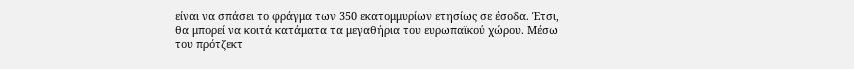είναι να σπάσει το φράγμα των 350 εκατομμυρίων ετησίως σε έσοδα. Έτσι, θα μπορεί να κοιτά κατάματα τα μεγαθήρια του ευρωπαϊκού χώρου. Μέσω του πρότζεκτ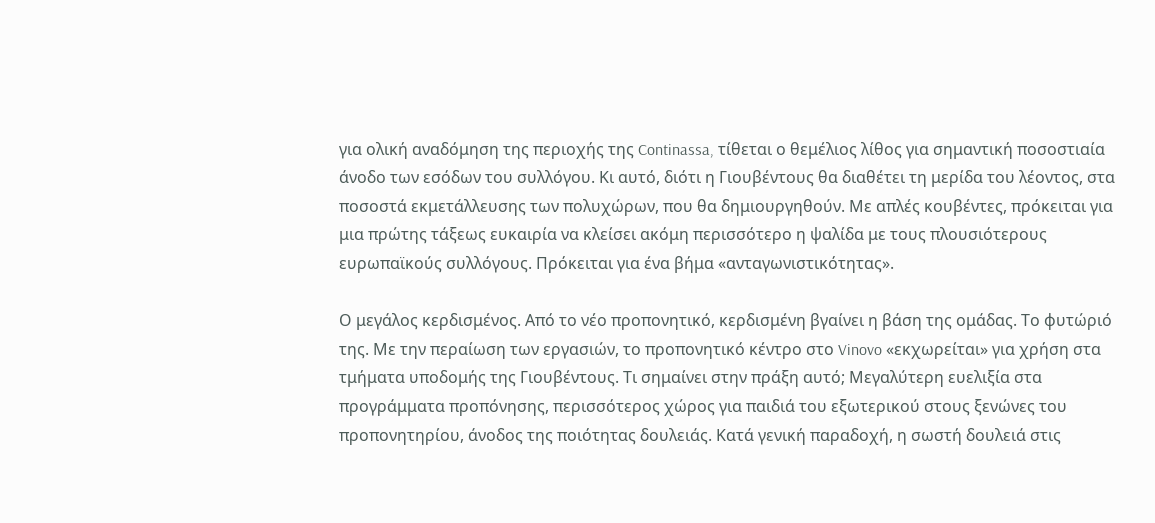για ολική αναδόμηση της περιοχής της Continassa, τίθεται ο θεμέλιος λίθος για σημαντική ποσοστιαία άνοδο των εσόδων του συλλόγου. Κι αυτό, διότι η Γιουβέντους θα διαθέτει τη μερίδα του λέοντος, στα ποσοστά εκμετάλλευσης των πολυχώρων, που θα δημιουργηθούν. Με απλές κουβέντες, πρόκειται για μια πρώτης τάξεως ευκαιρία να κλείσει ακόμη περισσότερο η ψαλίδα με τους πλουσιότερους ευρωπαϊκούς συλλόγους. Πρόκειται για ένα βήμα «ανταγωνιστικότητας».

Ο μεγάλος κερδισμένος. Από το νέο προπονητικό, κερδισμένη βγαίνει η βάση της ομάδας. Το φυτώριό της. Με την περαίωση των εργασιών, το προπονητικό κέντρο στο Vinovo «εκχωρείται» για χρήση στα τμήματα υποδομής της Γιουβέντους. Τι σημαίνει στην πράξη αυτό; Μεγαλύτερη ευελιξία στα προγράμματα προπόνησης, περισσότερος χώρος για παιδιά του εξωτερικού στους ξενώνες του προπονητηρίου, άνοδος της ποιότητας δουλειάς. Κατά γενική παραδοχή, η σωστή δουλειά στις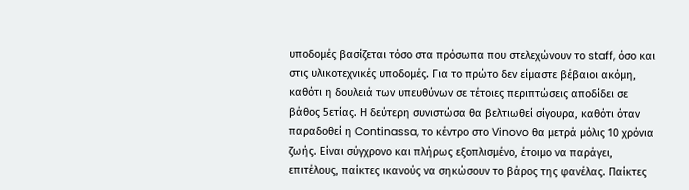υποδομές βασίζεται τόσο στα πρόσωπα που στελεχώνουν το staff, όσο και στις υλικοτεχνικές υποδομές. Για το πρώτο δεν είμαστε βέβαιοι ακόμη, καθότι η δουλειά των υπευθύνων σε τέτοιες περιπτώσεις αποδίδει σε βάθος 5ετίας. Η δεύτερη συνιστώσα θα βελτιωθεί σίγουρα, καθότι όταν παραδοθεί η Continassa, το κέντρο στο Vinovo θα μετρά μόλις 10 χρόνια ζωής. Είναι σύγχρονο και πλήρως εξοπλισμένο, έτοιμο να παράγει, επιτέλους, παίκτες ικανούς να σηκώσουν το βάρος της φανέλας. Παίκτες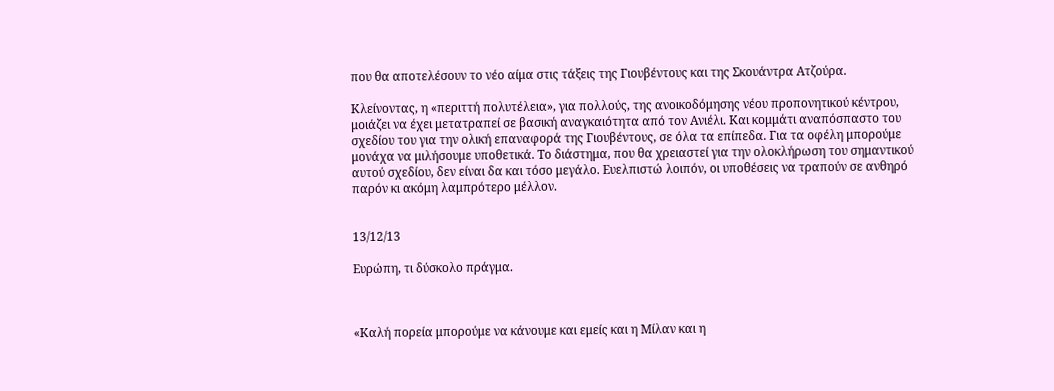που θα αποτελέσουν το νέο αίμα στις τάξεις της Γιουβέντους και της Σκουάντρα Ατζούρα.

Κλείνοντας, η «περιττή πολυτέλεια», για πολλούς, της ανοικοδόμησης νέου προπονητικού κέντρου, μοιάζει να έχει μετατραπεί σε βασική αναγκαιότητα από τον Ανιέλι. Και κομμάτι αναπόσπαστο του σχεδίου του για την ολική επαναφορά της Γιουβέντους, σε όλα τα επίπεδα. Για τα οφέλη μπορούμε μονάχα να μιλήσουμε υποθετικά. Το διάστημα, που θα χρειαστεί για την ολοκλήρωση του σημαντικού αυτού σχεδίου, δεν είναι δα και τόσο μεγάλο. Ευελπιστώ λοιπόν, οι υποθέσεις να τραπούν σε ανθηρό παρόν κι ακόμη λαμπρότερο μέλλον.


13/12/13

Ευρώπη, τι δύσκολο πράγμα.



«Καλή πορεία μπορούμε να κάνουμε και εμείς και η Μίλαν και η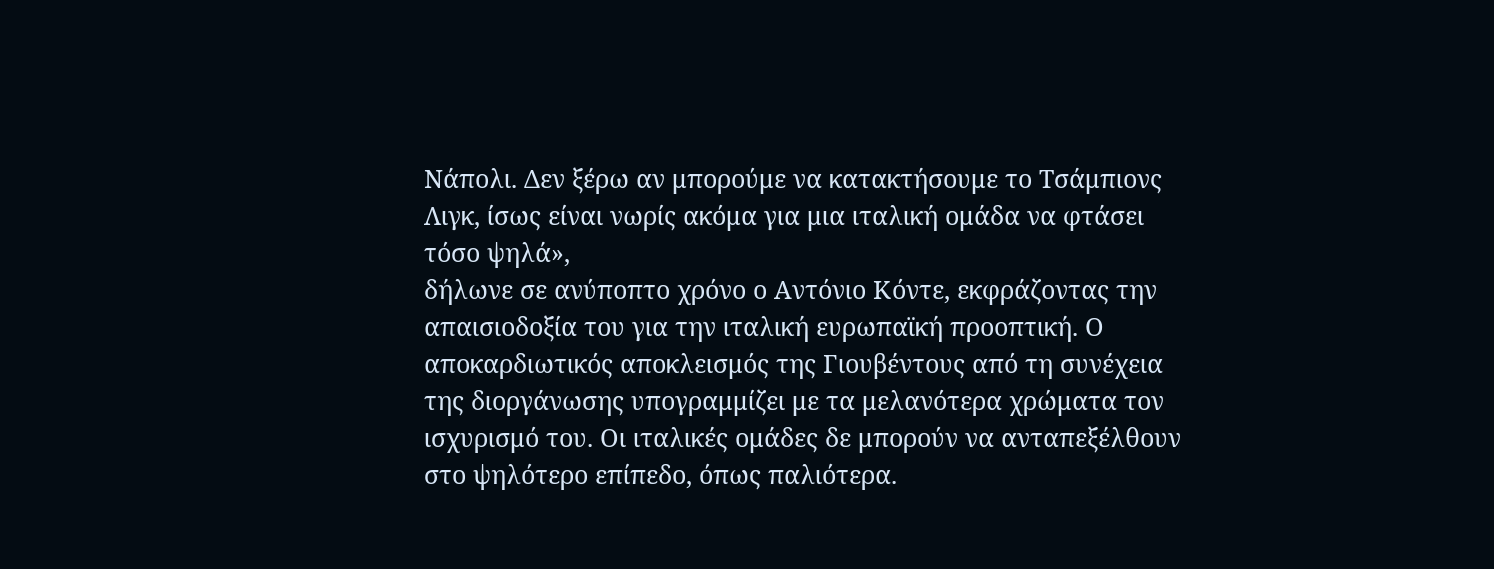Νάπολι. Δεν ξέρω αν μπορούμε να κατακτήσουμε το Τσάμπιονς Λιγκ, ίσως είναι νωρίς ακόμα για μια ιταλική ομάδα να φτάσει τόσο ψηλά»,
δήλωνε σε ανύποπτο χρόνο ο Αντόνιο Κόντε, εκφράζοντας την απαισιοδοξία του για την ιταλική ευρωπαϊκή προοπτική. Ο αποκαρδιωτικός αποκλεισμός της Γιουβέντους από τη συνέχεια της διοργάνωσης υπογραμμίζει με τα μελανότερα χρώματα τον ισχυρισμό του. Οι ιταλικές ομάδες δε μπορούν να ανταπεξέλθουν στο ψηλότερο επίπεδο, όπως παλιότερα.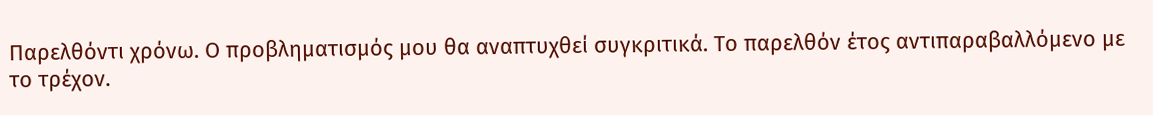Παρελθόντι χρόνω. Ο προβληματισμός μου θα αναπτυχθεί συγκριτικά. Το παρελθόν έτος αντιπαραβαλλόμενο με το τρέχον.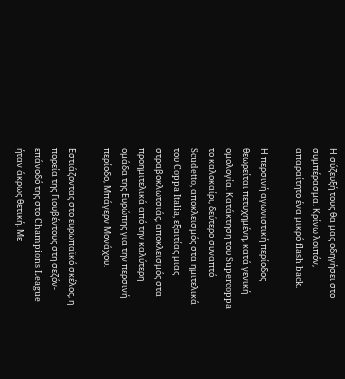Η σύζευξή τους θα μας οδηγήσει στο συμπέρασμα. Κρίνω λοιπόν, απαραίτητο ένα μικρό flash back.

Η περσινή αγωνιστική περίοδος θεωρείται πετυχημένη, κατά γενική ομολογία. Κατάκτηση του Supercoppa το καλοκαίρι, δεύτερο συναπτό Scudetto, αποκλεισμός στα ημιτελικά του Coppa Italia, εξαιτίας μιας στραβοκλωτσιάς, αποκλεισμός στα προημιτελικά από την καλύτερη ομάδα της Ευρώπης για την περσινή περίοδο, Μπάγερν Μονάχου.

Εστιάζοντας στο ευρωπαϊκό σκέλος, η πορεία της Γιουβέντους στη σεζόν-επάνοδό της στο Champions League ήταν άκρως θετική. Με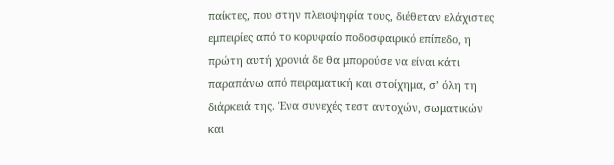παίκτες, που στην πλειοψηφία τους, διέθεταν ελάχιστες εμπειρίες από το κορυφαίο ποδοσφαιρικό επίπεδο, η πρώτη αυτή χρονιά δε θα μπορούσε να είναι κάτι παραπάνω από πειραματική και στοίχημα, σ’ όλη τη διάρκειά της. Ένα συνεχές τεστ αντοχών, σωματικών και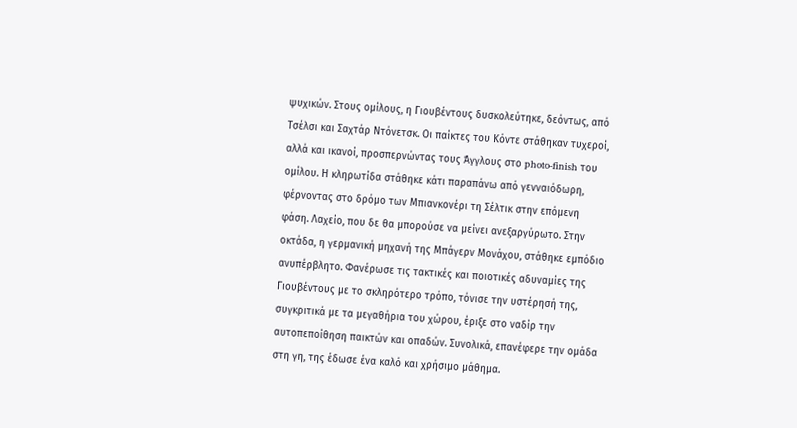ψυχικών. Στους ομίλους, η Γιουβέντους δυσκολεύτηκε, δεόντως, από Τσέλσι και Σαχτάρ Ντόνετσκ. Οι παίκτες του Κόντε στάθηκαν τυχεροί, αλλά και ικανοί, προσπερνώντας τους Άγγλους στο photo-finish του ομίλου. Η κληρωτίδα στάθηκε κάτι παραπάνω από γενναιόδωρη, φέρνοντας στο δρόμο των Μπιανκονέρι τη Σέλτικ στην επόμενη φάση. Λαχείο, που δε θα μπορούσε να μείνει ανεξαργύρωτο. Στην οκτάδα, η γερμανική μηχανή της Μπάγερν Μονάχου, στάθηκε εμπόδιο ανυπέρβλητο. Φανέρωσε τις τακτικές και ποιοτικές αδυναμίες της Γιουβέντους με το σκληρότερο τρόπο, τόνισε την υστέρησή της, συγκριτικά με τα μεγαθήρια του χώρου, έριξε στο ναδίρ την αυτοπεποίθηση παικτών και οπαδών. Συνολικά, επανέφερε την ομάδα στη γη, της έδωσε ένα καλό και χρήσιμο μάθημα.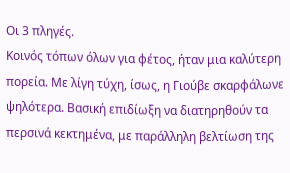Οι 3 πληγές.
Κοινός τόπων όλων για φέτος, ήταν μια καλύτερη πορεία. Με λίγη τύχη, ίσως, η Γιούβε σκαρφάλωνε ψηλότερα. Βασική επιδίωξη να διατηρηθούν τα περσινά κεκτημένα, με παράλληλη βελτίωση της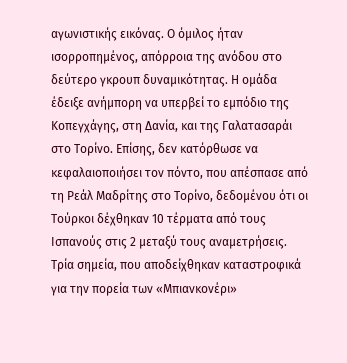αγωνιστικής εικόνας. Ο όμιλος ήταν ισορροπημένος, απόρροια της ανόδου στο δεύτερο γκρουπ δυναμικότητας. Η ομάδα έδειξε ανήμπορη να υπερβεί το εμπόδιο της Κοπεγχάγης, στη Δανία, και της Γαλατασαράι στο Τορίνο. Επίσης, δεν κατόρθωσε να κεφαλαιοποιήσει τον πόντο, που απέσπασε από τη Ρεάλ Μαδρίτης στο Τορίνο, δεδομένου ότι οι Τούρκοι δέχθηκαν 10 τέρματα από τους Ισπανούς στις 2 μεταξύ τους αναμετρήσεις. Τρία σημεία, που αποδείχθηκαν καταστροφικά για την πορεία των «Μπιανκονέρι»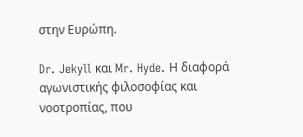στην Ευρώπη.

Dr. Jekyll και Mr. Hyde. Η διαφορά αγωνιστικής φιλοσοφίας και νοοτροπίας, που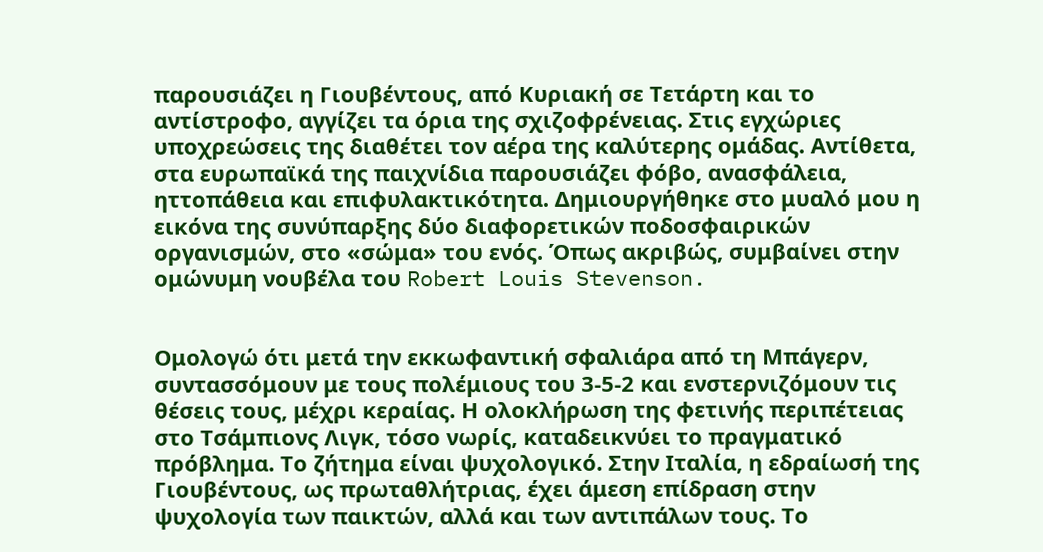παρουσιάζει η Γιουβέντους, από Κυριακή σε Τετάρτη και το αντίστροφο, αγγίζει τα όρια της σχιζοφρένειας. Στις εγχώριες υποχρεώσεις της διαθέτει τον αέρα της καλύτερης ομάδας. Αντίθετα, στα ευρωπαϊκά της παιχνίδια παρουσιάζει φόβο, ανασφάλεια, ηττοπάθεια και επιφυλακτικότητα. Δημιουργήθηκε στο μυαλό μου η εικόνα της συνύπαρξης δύο διαφορετικών ποδοσφαιρικών οργανισμών, στο «σώμα» του ενός. Όπως ακριβώς, συμβαίνει στην ομώνυμη νουβέλα του Robert Louis Stevenson.


Ομολογώ ότι μετά την εκκωφαντική σφαλιάρα από τη Μπάγερν, συντασσόμουν με τους πολέμιους του 3-5-2 και ενστερνιζόμουν τις θέσεις τους, μέχρι κεραίας. Η ολοκλήρωση της φετινής περιπέτειας στο Τσάμπιονς Λιγκ, τόσο νωρίς, καταδεικνύει το πραγματικό πρόβλημα. Το ζήτημα είναι ψυχολογικό. Στην Ιταλία, η εδραίωσή της Γιουβέντους, ως πρωταθλήτριας, έχει άμεση επίδραση στην ψυχολογία των παικτών, αλλά και των αντιπάλων τους. Το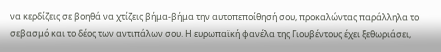να κερδίζεις σε βοηθά να χτίζεις βήμα-βήμα την αυτοπεποίθησή σου, προκαλώντας παράλληλα το σεβασμό και το δέος των αντιπάλων σου. Η ευρωπαϊκή φανέλα της Γιουβέντους έχει ξεθωριάσει,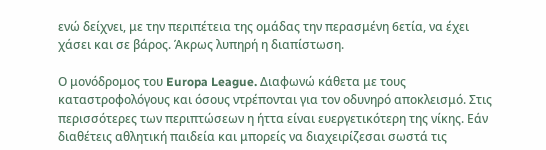ενώ δείχνει, με την περιπέτεια της ομάδας την περασμένη 6ετία, να έχει χάσει και σε βάρος. Άκρως λυπηρή η διαπίστωση.

Ο μονόδρομος του Europa League. Διαφωνώ κάθετα με τους καταστροφολόγους και όσους ντρέπονται για τον οδυνηρό αποκλεισμό. Στις περισσότερες των περιπτώσεων η ήττα είναι ευεργετικότερη της νίκης. Εάν διαθέτεις αθλητική παιδεία και μπορείς να διαχειρίζεσαι σωστά τις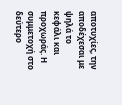αποτυχίες, την αποδέχεσαι με ψηλά το κεφάλι και προχωράς. Η συμμετοχή στο δεύτερο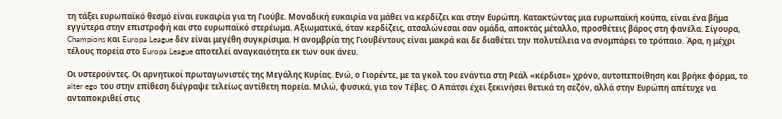τη τάξει ευρωπαϊκό θεσμό είναι ευκαιρία για τη Γιούβε. Μοναδική ευκαιρία να μάθει να κερδίζει και στην Ευρώπη. Κατακτώντας μια ευρωπαϊκή κούπα, είναι ένα βήμα εγγύτερα στην επιστροφή και στο ευρωπαϊκό στερέωμα. Αξιωματικά, όταν κερδίζεις, ατσαλώνεσαι σαν ομάδα, αποκτάς μέταλλο, προσθέτεις βάρος στη φανέλα. Σίγουρα, Champions και Europa League δεν είναι μεγέθη συγκρίσιμα. Η ανομβρία της Γιουβέντους είναι μακρά και δε διαθέτει την πολυτέλεια να σνομπάρει το τρόπαιο. Άρα, η μέχρι τέλους πορεία στο Europa League αποτελεί αναγκαιότητα εκ των ουκ άνευ.

Οι υστερούντες. Οι αρνητικοί πρωταγωνιστές της Μεγάλης Κυρίας. Ενώ, ο Γιορέντε, με τα γκολ του ενάντια στη Ρεάλ «κέρδισε» χρόνο, αυτοπεποίθηση και βρήκε φόρμα, το alter ego του στην επίθεση διέγραψε τελείως αντίθετη πορεία. Μιλώ, φυσικά, για τον Τέβες. Ο Απάτσι έχει ξεκινήσει θετικά τη σεζόν, αλλά στην Ευρώπη απέτυχε να ανταποκριθεί στις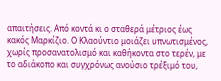απαιτήσεις. Από κοντά κι ο σταθερά μέτριος έως κακός Μαρκίζιο. Ο Κλαούντιο μοιάζει υπνωτισμένος, χωρίς προσανατολισμό και καθήκοντα στο τερέν, με το αδιάκοπο και συγχρόνως ανούσιο τρέξιμό του,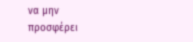να μην προσφέρει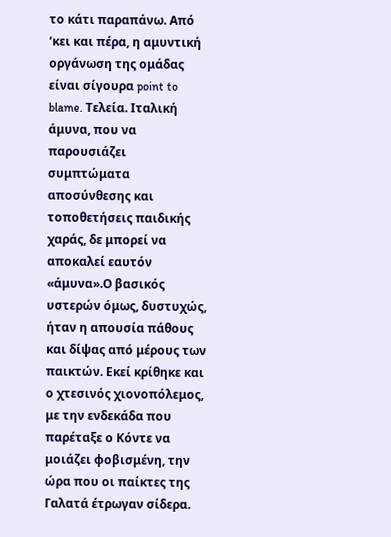το κάτι παραπάνω. Από ‘κει και πέρα, η αμυντική οργάνωση της ομάδας είναι σίγουρα point to blame. Τελεία. Ιταλική άμυνα, που να παρουσιάζει συμπτώματα αποσύνθεσης και τοποθετήσεις παιδικής χαράς, δε μπορεί να αποκαλεί εαυτόν «άμυνα».Ο βασικός υστερών όμως, δυστυχώς, ήταν η απουσία πάθους και δίψας από μέρους των παικτών. Εκεί κρίθηκε και ο χτεσινός χιονοπόλεμος, με την ενδεκάδα που παρέταξε ο Κόντε να μοιάζει φοβισμένη, την ώρα που οι παίκτες της Γαλατά έτρωγαν σίδερα.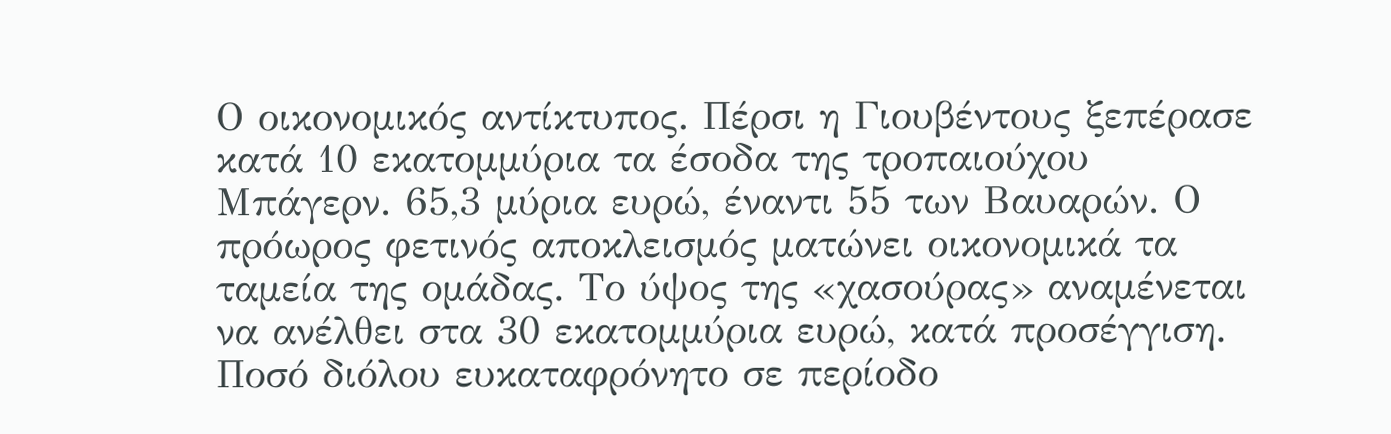Ο οικονομικός αντίκτυπος. Πέρσι η Γιουβέντους ξεπέρασε κατά 10 εκατομμύρια τα έσοδα της τροπαιούχου Μπάγερν. 65,3 μύρια ευρώ, έναντι 55 των Βαυαρών. Ο πρόωρος φετινός αποκλεισμός ματώνει οικονομικά τα ταμεία της ομάδας. Το ύψος της «χασούρας» αναμένεται να ανέλθει στα 30 εκατομμύρια ευρώ, κατά προσέγγιση. Ποσό διόλου ευκαταφρόνητο σε περίοδο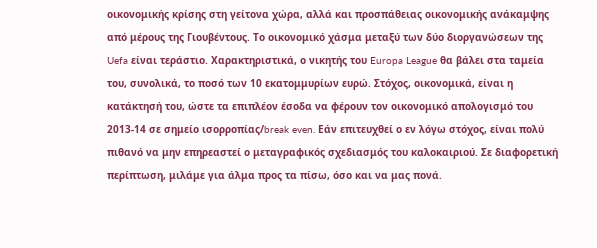οικονομικής κρίσης στη γείτονα χώρα, αλλά και προσπάθειας οικονομικής ανάκαμψης από μέρους της Γιουβέντους. Το οικονομικό χάσμα μεταξύ των δύο διοργανώσεων της Uefa είναι τεράστιο. Χαρακτηριστικά, ο νικητής του Europa League θα βάλει στα ταμεία του, συνολικά, το ποσό των 10 εκατομμυρίων ευρώ. Στόχος, οικονομικά, είναι η κατάκτησή του, ώστε τα επιπλέον έσοδα να φέρουν τον οικονομικό απολογισμό του 2013-14 σε σημείο ισορροπίας/break even. Εάν επιτευχθεί ο εν λόγω στόχος, είναι πολύ πιθανό να μην επηρεαστεί ο μεταγραφικός σχεδιασμός του καλοκαιριού. Σε διαφορετική περίπτωση, μιλάμε για άλμα προς τα πίσω, όσο και να μας πονά.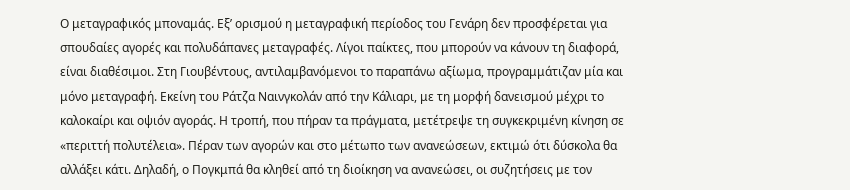Ο μεταγραφικός μποναμάς. Εξ’ ορισμού η μεταγραφική περίοδος του Γενάρη δεν προσφέρεται για σπουδαίες αγορές και πολυδάπανες μεταγραφές. Λίγοι παίκτες, που μπορούν να κάνουν τη διαφορά, είναι διαθέσιμοι. Στη Γιουβέντους, αντιλαμβανόμενοι το παραπάνω αξίωμα, προγραμμάτιζαν μία και μόνο μεταγραφή. Εκείνη του Ράτζα Ναινγκολάν από την Κάλιαρι, με τη μορφή δανεισμού μέχρι το καλοκαίρι και οψιόν αγοράς. Η τροπή, που πήραν τα πράγματα, μετέτρεψε τη συγκεκριμένη κίνηση σε «περιττή πολυτέλεια». Πέραν των αγορών και στο μέτωπο των ανανεώσεων, εκτιμώ ότι δύσκολα θα αλλάξει κάτι. Δηλαδή, ο Πογκμπά θα κληθεί από τη διοίκηση να ανανεώσει, οι συζητήσεις με τον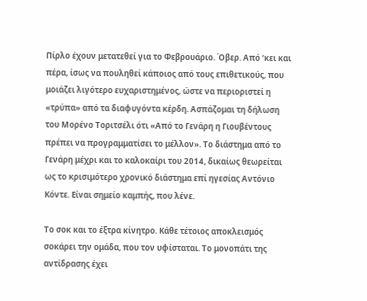Πίρλο έχουν μετατεθεί για το Φεβρουάριο. Όβερ. Από ‘κει και πέρα, ίσως να πουληθεί κάποιος από τους επιθετικούς, που μοιάζει λιγότερο ευχαριστημένος, ώστε να περιοριστεί η «τρύπα» από τα διαφυγόντα κέρδη. Ασπάζομαι τη δήλωση του Μορένο Τοριτσέλι ότι «Από το Γενάρη η Γιουβέντους πρέπει να προγραμματίσει το μέλλον». Το διάστημα από το Γενάρη μέχρι και το καλοκαίρι του 2014, δικαίως θεωρείται ως το κρισιμότερο χρονικό διάστημα επί ηγεσίας Αντόνιο Κόντε. Είναι σημείο καμπής, που λένε.

Το σοκ και το έξτρα κίνητρο. Κάθε τέτοιος αποκλεισμός σοκάρει την ομάδα, που τον υφίσταται. Το μονοπάτι της αντίδρασης έχει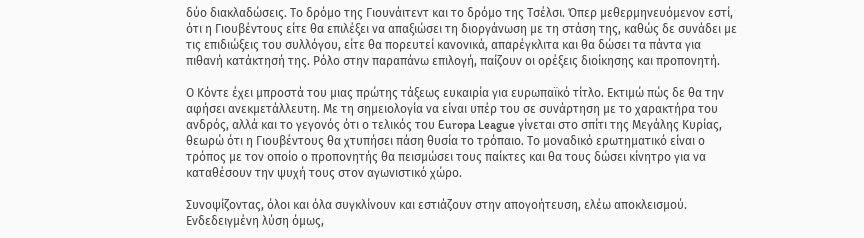δύο διακλαδώσεις. Το δρόμο της Γιουνάιτεντ και το δρόμο της Τσέλσι. Όπερ μεθερμηνευόμενον εστί, ότι η Γιουβέντους είτε θα επιλέξει να απαξιώσει τη διοργάνωση με τη στάση της, καθώς δε συνάδει με τις επιδιώξεις του συλλόγου, είτε θα πορευτεί κανονικά, απαρέγκλιτα και θα δώσει τα πάντα για πιθανή κατάκτησή της. Ρόλο στην παραπάνω επιλογή, παίζουν οι ορέξεις διοίκησης και προπονητή.

Ο Κόντε έχει μπροστά του μιας πρώτης τάξεως ευκαιρία για ευρωπαϊκό τίτλο. Εκτιμώ πώς δε θα την αφήσει ανεκμετάλλευτη. Με τη σημειολογία να είναι υπέρ του σε συνάρτηση με το χαρακτήρα του ανδρός, αλλά και το γεγονός ότι ο τελικός του Europa League γίνεται στο σπίτι της Μεγάλης Κυρίας, θεωρώ ότι η Γιουβέντους θα χτυπήσει πάση θυσία το τρόπαιο. Το μοναδικό ερωτηματικό είναι ο τρόπος με τον οποίο ο προπονητής θα πεισμώσει τους παίκτες και θα τους δώσει κίνητρο για να καταθέσουν την ψυχή τους στον αγωνιστικό χώρο.

Συνοψίζοντας, όλοι και όλα συγκλίνουν και εστιάζουν στην απογοήτευση, ελέω αποκλεισμού. Ενδεδειγμένη λύση όμως,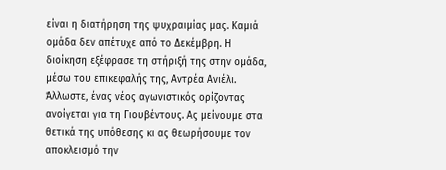είναι η διατήρηση της ψυχραιμίας μας. Καμιά ομάδα δεν απέτυχε από το Δεκέμβρη. Η διοίκηση εξέφρασε τη στήριξή της στην ομάδα, μέσω του επικεφαλής της, Αντρέα Ανιέλι. Άλλωστε, ένας νέος αγωνιστικός ορίζοντας ανοίγεται για τη Γιουβέντους. Ας μείνουμε στα θετικά της υπόθεσης κι ας θεωρήσουμε τον αποκλεισμό την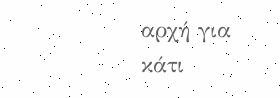αρχή για κάτι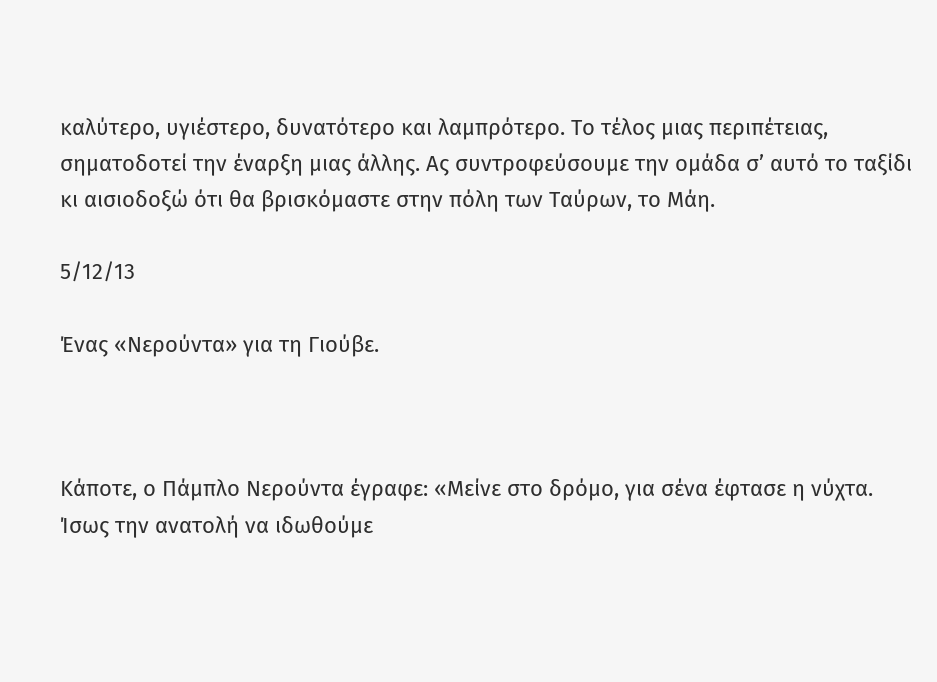καλύτερο, υγιέστερο, δυνατότερο και λαμπρότερο. Το τέλος μιας περιπέτειας, σηματοδοτεί την έναρξη μιας άλλης. Ας συντροφεύσουμε την ομάδα σ’ αυτό το ταξίδι κι αισιοδοξώ ότι θα βρισκόμαστε στην πόλη των Ταύρων, το Μάη.

5/12/13

Ένας «Νερούντα» για τη Γιούβε.



Κάποτε, ο Πάμπλο Νερούντα έγραφε: «Μείνε στο δρόμο, για σένα έφτασε η νύχτα. Ίσως την ανατολή να ιδωθούμε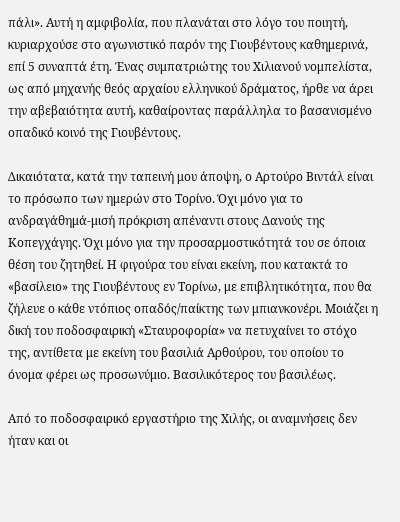πάλι». Αυτή η αμφιβολία, που πλανάται στο λόγο του ποιητή, κυριαρχούσε στο αγωνιστικό παρόν της Γιουβέντους καθημερινά, επί 5 συναπτά έτη. Ένας συμπατριώτης του Χιλιανού νομπελίστα, ως από μηχανής θεός αρχαίου ελληνικού δράματος, ήρθε να άρει την αβεβαιότητα αυτή, καθαίροντας παράλληλα το βασανισμένο οπαδικό κοινό της Γιουβέντους.

Δικαιότατα, κατά την ταπεινή μου άποψη, ο Αρτούρο Βιντάλ είναι το πρόσωπο των ημερών στο Τορίνο. Όχι μόνο για το ανδραγάθημά-μισή πρόκριση απέναντι στους Δανούς της Κοπεγχάγης. Όχι μόνο για την προσαρμοστικότητά του σε όποια θέση του ζητηθεί. Η φιγούρα του είναι εκείνη, που κατακτά το «βασίλειο» της Γιουβέντους εν Τορίνω, με επιβλητικότητα, που θα ζήλευε ο κάθε ντόπιος οπαδός/παίκτης των μπιανκονέρι. Μοιάζει η δική του ποδοσφαιρική «Σταυροφορία» να πετυχαίνει το στόχο της, αντίθετα με εκείνη του βασιλιά Αρθούρου, του οποίου το όνομα φέρει ως προσωνύμιο. Βασιλικότερος του βασιλέως.

Από το ποδοσφαιρικό εργαστήριο της Χιλής, οι αναμνήσεις δεν ήταν και οι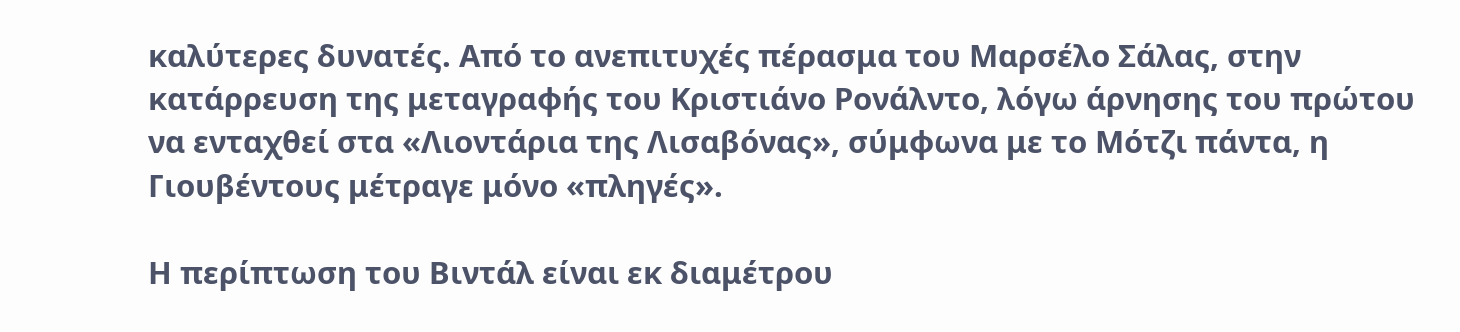καλύτερες δυνατές. Από το ανεπιτυχές πέρασμα του Μαρσέλο Σάλας, στην κατάρρευση της μεταγραφής του Κριστιάνο Ρονάλντο, λόγω άρνησης του πρώτου να ενταχθεί στα «Λιοντάρια της Λισαβόνας», σύμφωνα με το Μότζι πάντα, η Γιουβέντους μέτραγε μόνο «πληγές».

Η περίπτωση του Βιντάλ είναι εκ διαμέτρου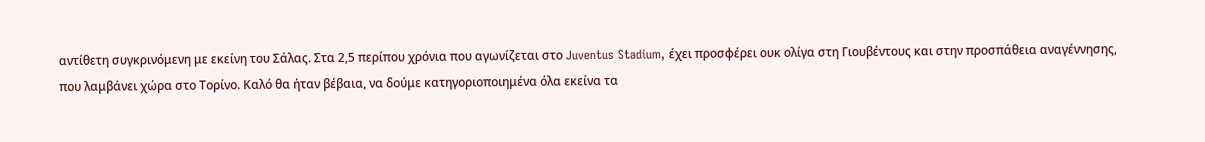αντίθετη συγκρινόμενη με εκείνη του Σάλας. Στα 2,5 περίπου χρόνια που αγωνίζεται στο Juventus Stadium, έχει προσφέρει ουκ ολίγα στη Γιουβέντους και στην προσπάθεια αναγέννησης, που λαμβάνει χώρα στο Τορίνο. Καλό θα ήταν βέβαια, να δούμε κατηγοριοποιημένα όλα εκείνα τα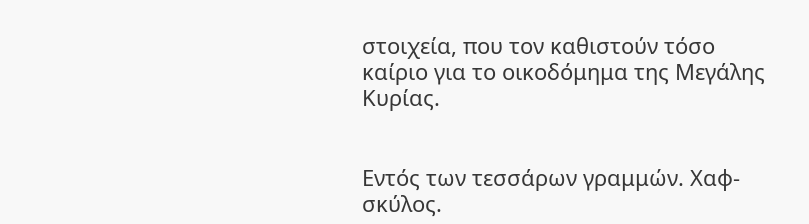στοιχεία, που τον καθιστούν τόσο καίριο για το οικοδόμημα της Μεγάλης Κυρίας.


Εντός των τεσσάρων γραμμών. Χαφ-σκύλος.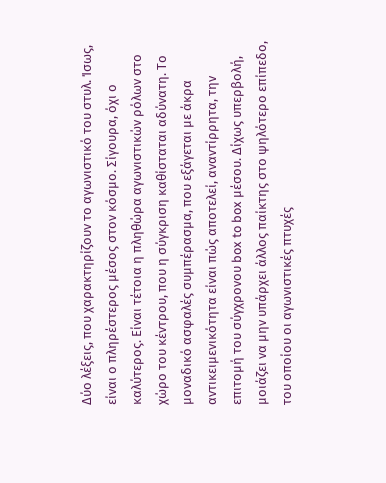Δύο λέξεις, που χαρακτηρίζουν το αγωνιστικό του στυλ. Ίσως, είναι ο πληρέστερος μέσος στον κόσμο. Σίγουρα, όχι ο καλύτερος. Είναι τέτοια η πληθώρα αγωνιστικών ρόλων στο χώρο του κέντρου, που η σύγκριση καθίσταται αδύνατη. Το μοναδικό ασφαλές συμπέρασμα, που εξάγεται με άκρα αντικειμενικότητα είναι πώς αποτελεί, αναντίρρητα, την επιτομή του σύγχρονου box to box μέσου. Δίχως υπερβολή, μοιάζει να μην υπάρχει άλλος παίκτης στο ψηλότερο επίπεδο, του οποίου οι αγωνιστικές πτυχές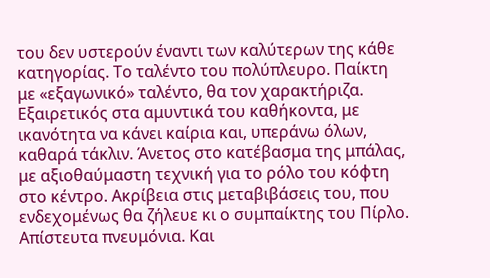του δεν υστερούν έναντι των καλύτερων της κάθε κατηγορίας. Το ταλέντο του πολύπλευρο. Παίκτη με «εξαγωνικό» ταλέντο, θα τον χαρακτήριζα. Εξαιρετικός στα αμυντικά του καθήκοντα, με ικανότητα να κάνει καίρια και, υπεράνω όλων, καθαρά τάκλιν. Άνετος στο κατέβασμα της μπάλας, με αξιοθαύμαστη τεχνική για το ρόλο του κόφτη στο κέντρο. Ακρίβεια στις μεταβιβάσεις του, που ενδεχομένως θα ζήλευε κι ο συμπαίκτης του Πίρλο. Απίστευτα πνευμόνια. Και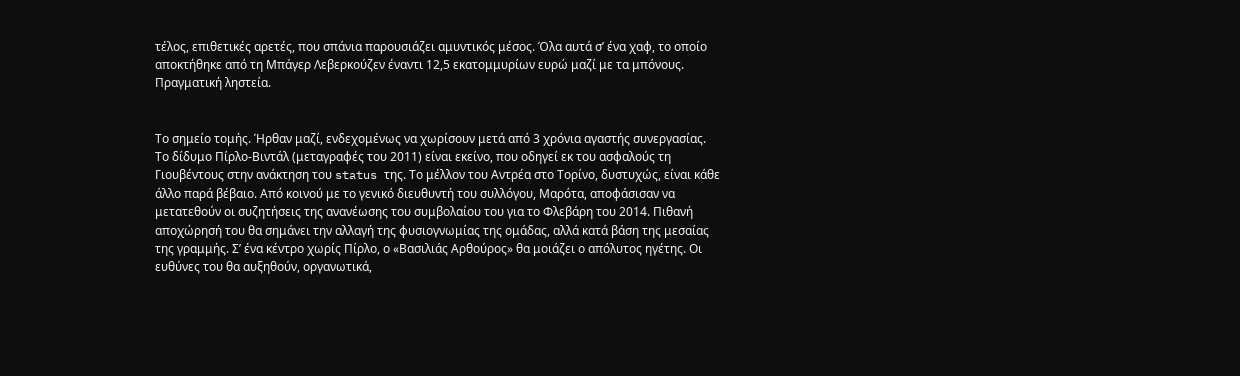τέλος, επιθετικές αρετές, που σπάνια παρουσιάζει αμυντικός μέσος. Όλα αυτά σ’ ένα χαφ, το οποίο αποκτήθηκε από τη Μπάγερ Λεβερκούζεν έναντι 12,5 εκατομμυρίων ευρώ μαζί με τα μπόνους. Πραγματική ληστεία.


Το σημείο τομής. Ήρθαν μαζί, ενδεχομένως να χωρίσουν μετά από 3 χρόνια αγαστής συνεργασίας. Το δίδυμο Πίρλο-Βιντάλ (μεταγραφές του 2011) είναι εκείνο, που οδηγεί εκ του ασφαλούς τη Γιουβέντους στην ανάκτηση του status της. Το μέλλον του Αντρέα στο Τορίνο, δυστυχώς, είναι κάθε άλλο παρά βέβαιο. Από κοινού με το γενικό διευθυντή του συλλόγου, Μαρότα, αποφάσισαν να μετατεθούν οι συζητήσεις της ανανέωσης του συμβολαίου του για το Φλεβάρη του 2014. Πιθανή αποχώρησή του θα σημάνει την αλλαγή της φυσιογνωμίας της ομάδας, αλλά κατά βάση της μεσαίας της γραμμής. Σ’ ένα κέντρο χωρίς Πίρλο, ο «Βασιλιάς Αρθούρος» θα μοιάζει ο απόλυτος ηγέτης. Οι ευθύνες του θα αυξηθούν, οργανωτικά,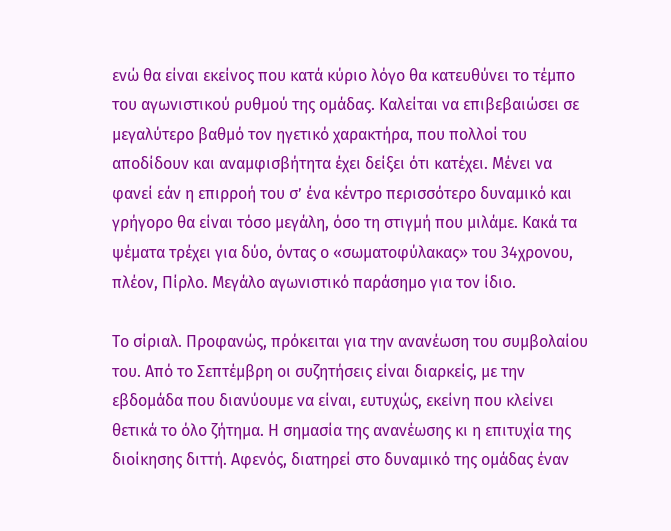ενώ θα είναι εκείνος που κατά κύριο λόγο θα κατευθύνει το τέμπο του αγωνιστικού ρυθμού της ομάδας. Καλείται να επιβεβαιώσει σε μεγαλύτερο βαθμό τον ηγετικό χαρακτήρα, που πολλοί του αποδίδουν και αναμφισβήτητα έχει δείξει ότι κατέχει. Μένει να φανεί εάν η επιρροή του σ’ ένα κέντρο περισσότερο δυναμικό και γρήγορο θα είναι τόσο μεγάλη, όσο τη στιγμή που μιλάμε. Κακά τα ψέματα τρέχει για δύο, όντας ο «σωματοφύλακας» του 34χρονου, πλέον, Πίρλο. Μεγάλο αγωνιστικό παράσημο για τον ίδιο.

Το σίριαλ. Προφανώς, πρόκειται για την ανανέωση του συμβολαίου του. Από το Σεπτέμβρη οι συζητήσεις είναι διαρκείς, με την εβδομάδα που διανύουμε να είναι, ευτυχώς, εκείνη που κλείνει θετικά το όλο ζήτημα. Η σημασία της ανανέωσης κι η επιτυχία της διοίκησης διττή. Αφενός, διατηρεί στο δυναμικό της ομάδας έναν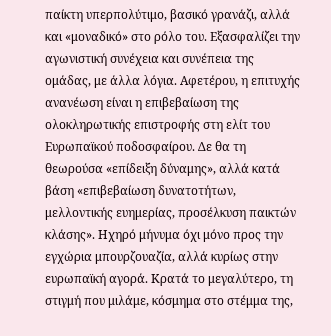παίκτη υπερπολύτιμο, βασικό γρανάζι, αλλά και «μοναδικό» στο ρόλο του. Εξασφαλίζει την αγωνιστική συνέχεια και συνέπεια της ομάδας, με άλλα λόγια. Αφετέρου, η επιτυχής ανανέωση είναι η επιβεβαίωση της ολοκληρωτικής επιστροφής στη ελίτ του Ευρωπαϊκού ποδοσφαίρου. Δε θα τη θεωρούσα «επίδειξη δύναμης», αλλά κατά βάση «επιβεβαίωση δυνατοτήτων, μελλοντικής ευημερίας, προσέλκυση παικτών κλάσης». Ηχηρό μήνυμα όχι μόνο προς την εγχώρια μπουρζουαζία, αλλά κυρίως στην ευρωπαϊκή αγορά. Κρατά το μεγαλύτερο, τη στιγμή που μιλάμε, κόσμημα στο στέμμα της,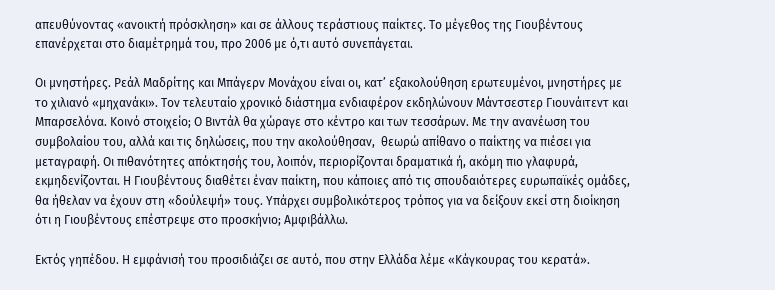απευθύνοντας «ανοικτή πρόσκληση» και σε άλλους τεράστιους παίκτες. Το μέγεθος της Γιουβέντους επανέρχεται στο διαμέτρημά του, προ 2006 με ό,τι αυτό συνεπάγεται.

Οι μνηστήρες. Ρεάλ Μαδρίτης και Μπάγερν Μονάχου είναι οι, κατ’ εξακολούθηση ερωτευμένοι, μνηστήρες με το χιλιανό «μηχανάκι». Τον τελευταίο χρονικό διάστημα ενδιαφέρον εκδηλώνουν Μάντσεστερ Γιουνάιτεντ και Μπαρσελόνα. Κοινό στοιχείο; Ο Βιντάλ θα χώραγε στο κέντρο και των τεσσάρων. Με την ανανέωση του συμβολαίου του, αλλά και τις δηλώσεις, που την ακολούθησαν,  θεωρώ απίθανο ο παίκτης να πιέσει για μεταγραφή. Οι πιθανότητες απόκτησής του, λοιπόν, περιορίζονται δραματικά ή, ακόμη πιο γλαφυρά, εκμηδενίζονται. Η Γιουβέντους διαθέτει έναν παίκτη, που κάποιες από τις σπουδαιότερες ευρωπαϊκές ομάδες, θα ήθελαν να έχουν στη «δούλεψή» τους. Υπάρχει συμβολικότερος τρόπος για να δείξουν εκεί στη διοίκηση ότι η Γιουβέντους επέστρεψε στο προσκήνιο; Αμφιβάλλω.

Εκτός γηπέδου. Η εμφάνισή του προσιδιάζει σε αυτό, που στην Ελλάδα λέμε «Κάγκουρας του κερατά».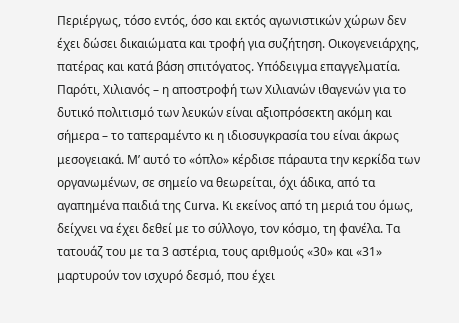Περιέργως, τόσο εντός, όσο και εκτός αγωνιστικών χώρων δεν έχει δώσει δικαιώματα και τροφή για συζήτηση. Οικογενειάρχης, πατέρας και κατά βάση σπιτόγατος. Υπόδειγμα επαγγελματία. Παρότι, Χιλιανός – η αποστροφή των Χιλιανών ιθαγενών για το δυτικό πολιτισμό των λευκών είναι αξιοπρόσεκτη ακόμη και σήμερα – το ταπεραμέντο κι η ιδιοσυγκρασία του είναι άκρως μεσογειακά. Μ’ αυτό το «όπλο» κέρδισε πάραυτα την κερκίδα των οργανωμένων, σε σημείο να θεωρείται, όχι άδικα, από τα αγαπημένα παιδιά της Curva. Κι εκείνος από τη μεριά του όμως, δείχνει να έχει δεθεί με το σύλλογο, τον κόσμο, τη φανέλα. Τα τατουάζ του με τα 3 αστέρια, τους αριθμούς «30» και «31» μαρτυρούν τον ισχυρό δεσμό, που έχει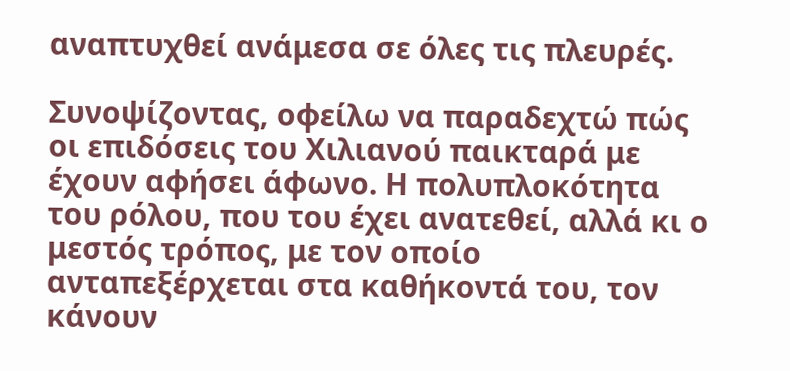αναπτυχθεί ανάμεσα σε όλες τις πλευρές.

Συνοψίζοντας, οφείλω να παραδεχτώ πώς οι επιδόσεις του Χιλιανού παικταρά με έχουν αφήσει άφωνο. Η πολυπλοκότητα του ρόλου, που του έχει ανατεθεί, αλλά κι ο μεστός τρόπος, με τον οποίο ανταπεξέρχεται στα καθήκοντά του, τον κάνουν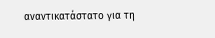αναντικατάστατο για τη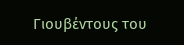Γιουβέντους του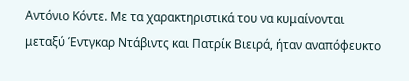Αντόνιο Κόντε. Με τα χαρακτηριστικά του να κυμαίνονται μεταξύ Έντγκαρ Ντάβιντς και Πατρίκ Βιειρά, ήταν αναπόφευκτο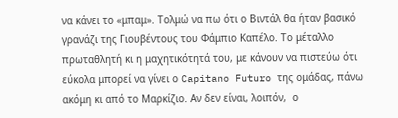να κάνει το «μπαμ». Τολμώ να πω ότι ο Βιντάλ θα ήταν βασικό γρανάζι της Γιουβέντους του Φάμπιο Καπέλο. Το μέταλλο πρωταθλητή κι η μαχητικότητά του, με κάνουν να πιστεύω ότι εύκολα μπορεί να γίνει ο Capitano Futuro της ομάδας, πάνω ακόμη κι από το Μαρκίζιο. Αν δεν είναι, λοιπόν,  ο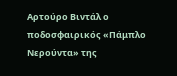Αρτούρο Βιντάλ ο ποδοσφαιρικός «Πάμπλο Νερούντα» της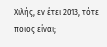Χιλής, εν έτει 2013, τότε ποιος είναι;